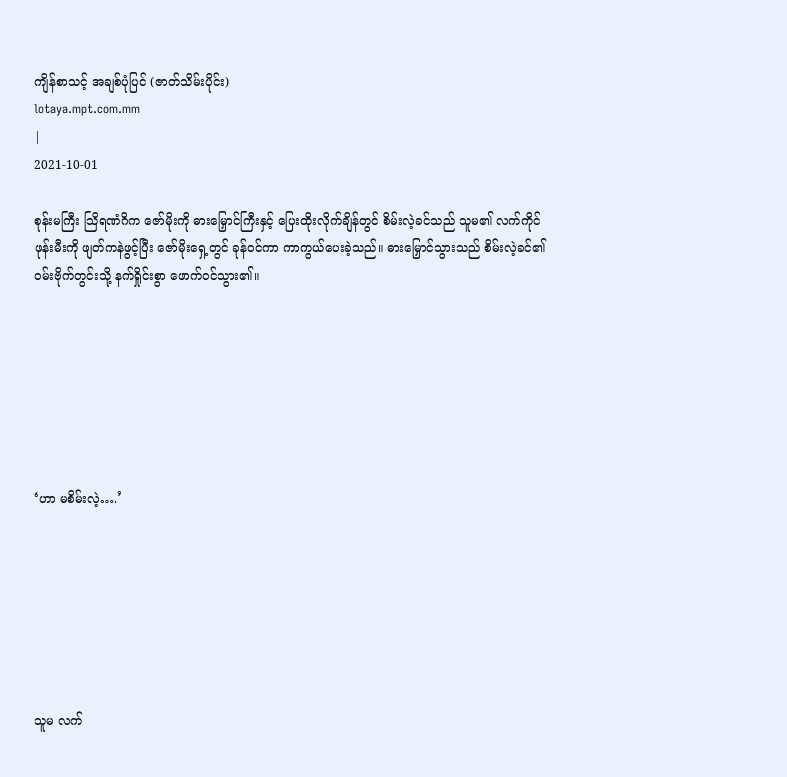ကျိန်စာသင့် အချစ်ပုံပြင် (ဇာတ်သိမ်းပိုင်း)
lotaya.mpt.com.mm
|
2021-10-01

စုန်းမကြီး သြိရဏံဂိက ဇော်မိုးကို ဓားမြှောင်ကြီးနှင့် ပြေးထိုးလိုက်ချိန်တွင် စိမ်းလဲ့ခင်သည် သူမ၏ လက်ကိုင်ဖုန်းမီးကို ဖျတ်ကနဲဖွင့်ပြီး ဇော်မိုးရှေ့တွင် ခုန်၀င်ကာ ကာကွယ်ပေးခဲ့သည်။ ဓားမြှောင်သွားသည် စိမ်းလဲ့ခင်၏ ၀မ်းဗိုက်တွင်းသို့ နက်ရှိုင်းစွာ ဖောက်၀င်သွား၏။







‘ဟာ မစိမ်းလဲ့….’







သူမ လက်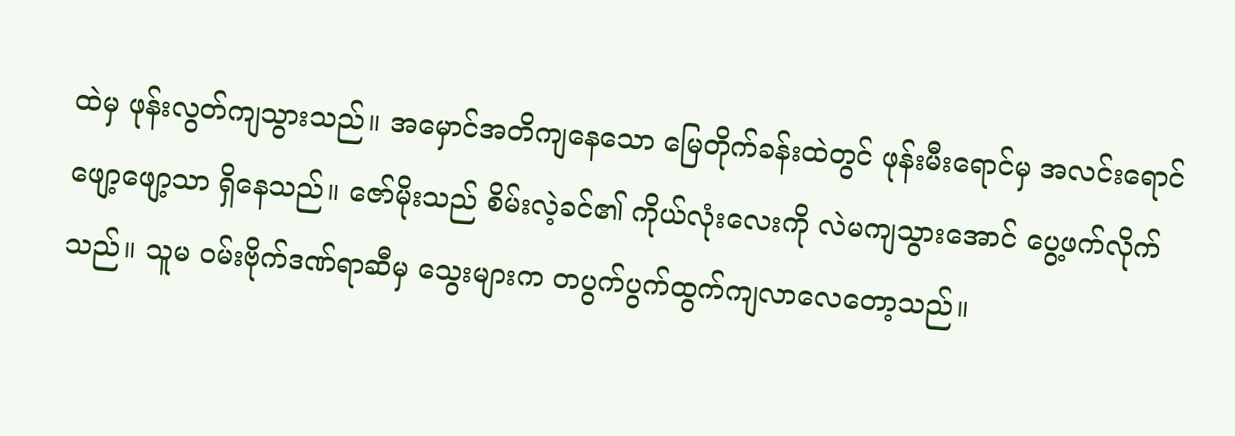ထဲမှ ဖုန်းလွတ်ကျသွားသည်။ အမှောင်အတိကျနေသော မြေတိုက်ခန်းထဲတွင် ဖုန်းမီးရောင်မှ အလင်းရောင်ဖျော့ဖျော့သာ ရှိနေသည်။ ဇော်မိုးသည် စိမ်းလဲ့ခင်၏ ကိုယ်လုံးလေးကို လဲမကျသွားအောင် ပွေ့ဖက်လိုက်သည်။ သူမ ၀မ်းဗိုက်ဒဏ်ရာဆီမှ သွေးများက တပွက်ပွက်ထွက်ကျလာလေတော့သည်။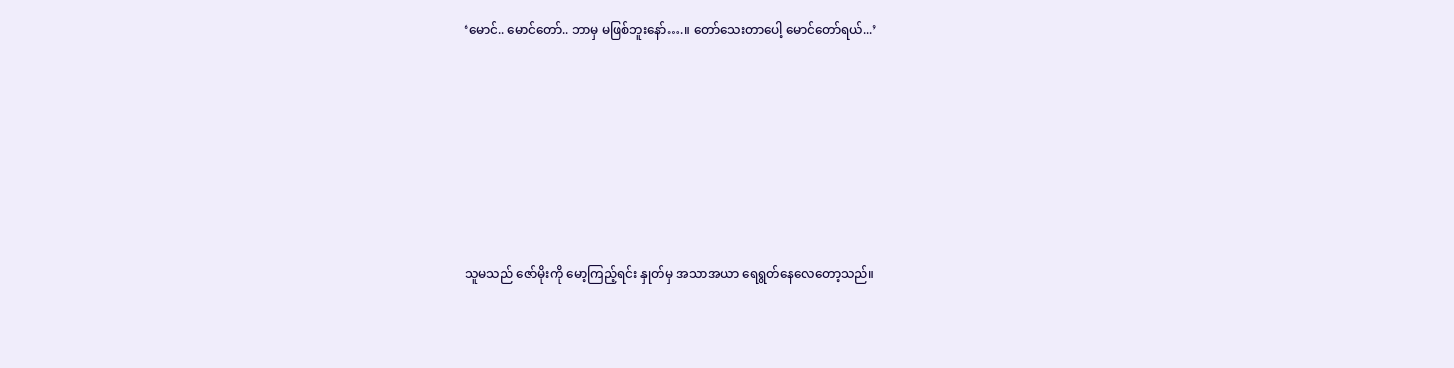‘မောင်.. မောင်တော်.. ဘာမှ မဖြစ်ဘူးနော်….။ တော်သေးတာပေါ့ မောင်တော်ရယ်...’







သူမသည် ဇော်မိုးကို မော့ကြည့်ရင်း နှုတ်မှ အသာအယာ ရေရွတ်နေလေတော့သည်။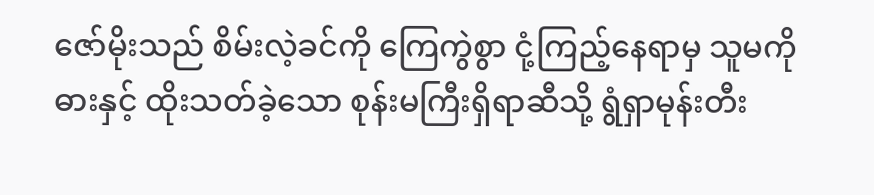ဇော်မိုးသည် စိမ်းလဲ့ခင်ကို ကြေကွဲစွာ ငုံ့ကြည့်နေရာမှ သူမကို ဓားနှင့် ထိုးသတ်ခဲ့သော စုန်းမကြီးရှိရာဆီသို့ ရွံရှာမုန်းတီး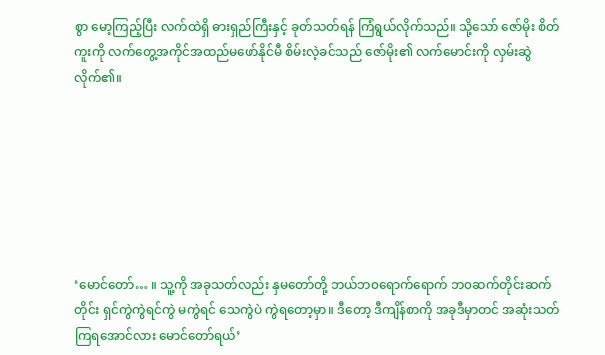စွာ ‌မော့ကြည့်ပြီး လက်ထဲရှိ ဓားရှည်ကြီးနှင့် ခုတ်သတ်ရန် ကြံရွယ်လိုက်သည်။ သို့သော် ဇော်မိုး စိတ်ကူးကို လက်တွေ့အကိုင်အထည်မဖော်နိုင်မီ စိမ်းလဲ့ခင်သည် ဇော်မိုး၏ လက်မောင်းကို လှမ်းဆွဲလိုက်၏။







‘မောင်တော်… ။ သူ့ကို အခုသတ်လည်း နှမတော်တို့ ဘယ်ဘ၀ရောက်ရောက် ဘ၀ဆက်တိုင်းဆက်တိုင်း ရှင်ကွဲကွဲရင်ကွဲ မကွဲရင် သေကွဲပဲ ကွဲရတော့မှာ။ ဒီတော့ ဒီကျိန်စာကို အခုဒီမှာတင် အဆုံးသတ်ကြရအောင်လား မောင်တော်ရယ်’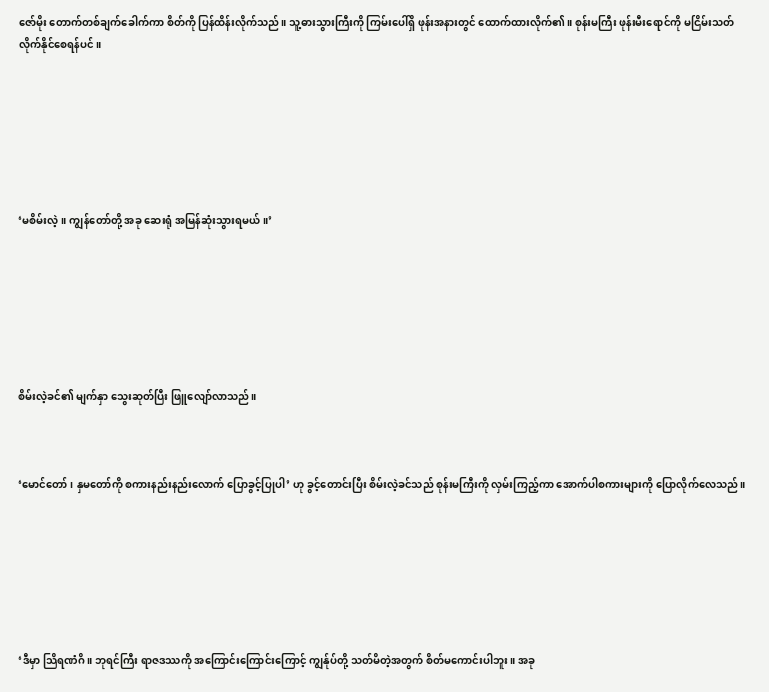ဇော်မိုး တောက်တစ်ချက်ခေါက်ကာ စိတ်ကို ပြန်ထိန်းလိုက်သည်။ သူ့ဓားသွားကြီးကို ကြမ်းပေါ်ရှိ ဖုန်းအနားတွင် ထောက်ထားလိုက်၏။ စုန်းမကြီး ဖုန်းမီးရောင်ကို မငြိမ်းသတ်လိုက်နိုင်စေရန်ပင်။







‘မစိမ်းလဲ့။ ကျွန်တော်တို့ အခု ဆေးရုံ အမြန်ဆုံးသွားရမယ်။’







စိမ်းလဲ့ခင်၏ မျက်နှာ သွေးဆုတ်ပြီး ဖြူလျော်လာသည်။



‘မောင်တော်၊ နှမတော်ကို စကားနည်းနည်းလောက် ပြောခွင့်ပြုပါ’ ဟု‌ ခွင့်တောင်းပြီး စိမ်းလဲ့ခင်သည် စုန်းမကြီးကို လှမ်းကြည့်ကာ အောက်ပါစကားများကို ပြောလိုက်လေသည်။







‘ဒီမှာ သြိရဏံဂိ။ ဘုရင်ကြီး ရာဇဒဿကို အကြောင်းကြောင်းကြောင့် ကျွန်ုပ်တို့ သတ်မိတဲ့အတွက် စိတ်မကောင်းပါဘူး။ အခု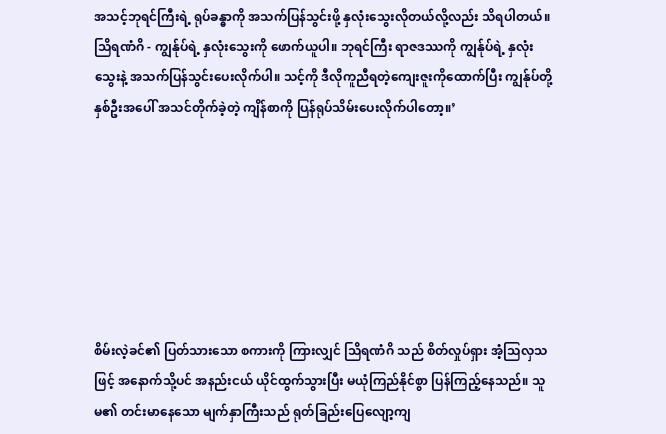အသင့်ဘုရင်ကြီးရဲ့ ရုပ်ခန္ဓာကို အသက်ပြန်သွင်းဖို့ နှလုံးသွေးလိုတယ်လို့လည်း သိရပါတယ်။ သြိရဏံဂိ - ကျွန်ုပ်ရဲ့ နှလုံးသွေးကို ဖောက်ယူပါ။ ဘုရင်ကြီး ရာဇဒဿကို ကျွန်ုပ်ရဲ့ နှလုံးသွေးနဲ့ အသက်ပြန်သွင်းပေးလိုက်ပါ။ သင့်ကို ဒီလိုကူညီရတဲ့ကျေးဇူးကိုထောက်ပြီး ကျွန်ုပ်တို့နှစ်ဦးအပေါ် အသင်တိုက်ခဲ့တဲ့ ကျိန်စာကို ပြန်ရုပ်သိမ်းပေးလိုက်ပါတော့။’







စိမ်းလဲ့ခင်၏ ပြတ်သားသော စကားကို ကြားလျှင် သြိရဏံဂိ သည် စိတ်လှုပ်ရှား အံ့သြလှသဖြင့် အနောက်သို့ပင် အနည်းငယ် ယိုင်ထွက်သွားပြီး မယုံကြည်နိုင်စွာ ပြန်ကြည့်နေသည်။ သူမ၏ တင်းမာနေသော မျက်နှာကြီးသည် ရုတ်ခြည်းပြေလျော့ကျ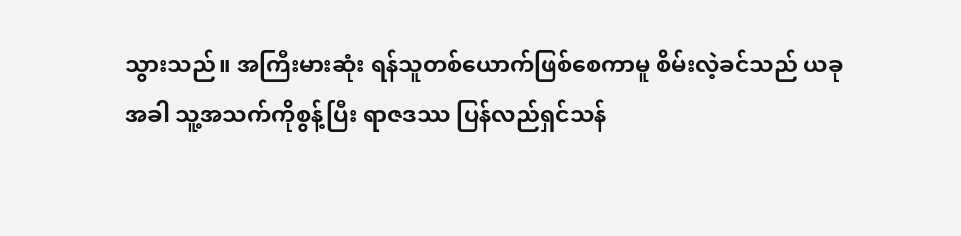သွားသည်။ အကြီးမားဆုံး ရန်သူတစ်ယောက်ဖြစ်စေကာမူ စိမ်းလဲ့ခင်သည် ယခုအခါ သူ့အသက်ကိုစွန့်ပြီး ရာဇဒဿ ပြန်လည်ရှင်သန်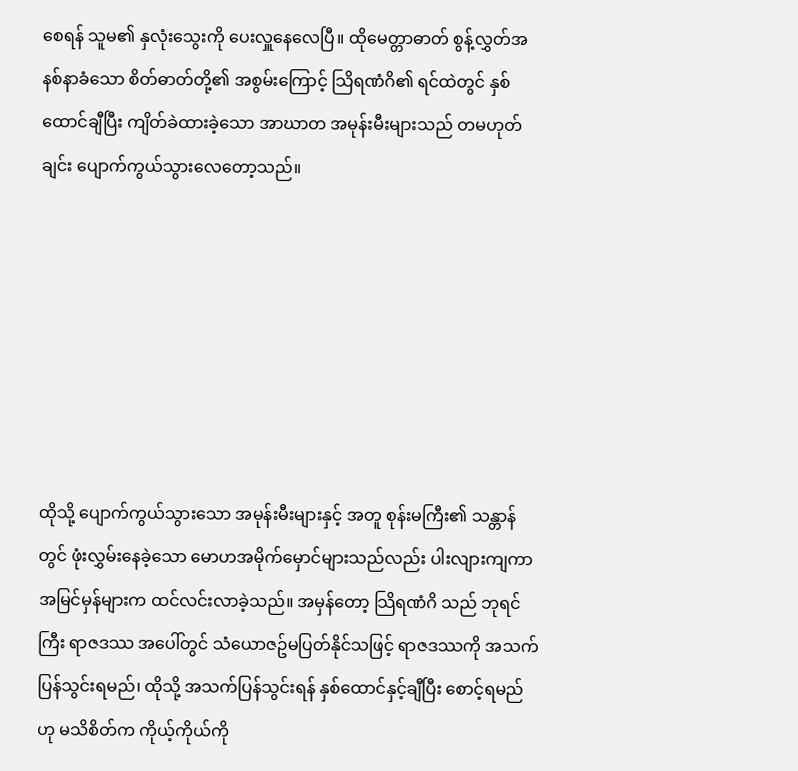စေရန် သူမ၏ နှလုံးသွေးကို ပေးလှူနေလေပြီ။ ထိုမေတ္တာဓာတ် စွန့်လွှတ်အနစ်နာခံသော စိတ်ဓာတ်တို့၏ အစွမ်းကြောင့် သြိရဏံဂိ၏ ရင်ထဲတွင် နှစ်ထောင်ချီပြီး ကျိတ်ခဲထားခဲ့သော အာဃာတ အမုန်းမီးများသည် တမဟုတ်ချင်း ပျောက်ကွယ်သွားလေတော့သည်။







ထိုသို့ ပျောက်ကွယ်သွားသော အမုန်းမီးများနှင့် အတူ စုန်းမကြီး၏ သန္တာန်တွင် ဖုံးလွှမ်းနေခဲ့သော မောဟအမိုက်မှောင်များသည်လည်း ပါးလျားကျကာ အမြင်မှန်များက ထင်လင်းလာခဲ့သည်။ အမှန်တော့ သြိရဏံဂိ သည် ဘုရင်ကြီး ရာဇဒဿ အပေါ်တွင် သံယောဇဥ်မပြတ်နိုင်သဖြင့် ရာဇဒဿကို အသက်ပြန်သွင်းရမည်၊ ထိုသို့ အသက်ပြန်သွင်းရန် နှစ်ထောင်နှင့်ချီပြီး စောင့်ရမည်ဟု မသိစိတ်က ကိုယ့်ကိုယ်ကို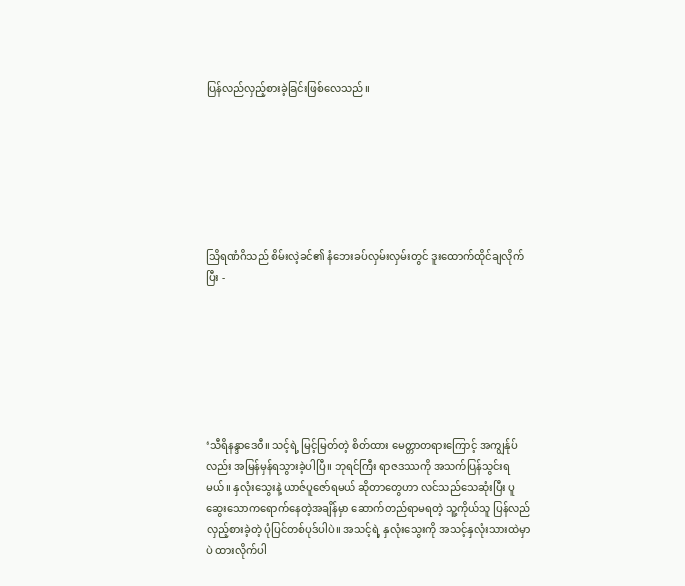ပြန်လည်လှည့်စားခဲ့ခြင်းဖြစ်လေသည်။







သြိရဏံဂိသည် စိမ်းလဲ့ခင်၏ နံဘေးခပ်လှမ်းလှမ်းတွင် ဒူးထောက်ထိုင်ချလိုက်ပြီး -







‘သီရိနန္ဒာဒေ၀ီ။ သင့်ရဲ့ မြင့်မြတ်တဲ့ စိတ်ထား မေတ္တာတရားကြောင့် အကျွန်ုပ်လည်း အမြန်မှန်ရသွားခဲ့ပါပြီ။ ဘုရင်ကြီး ရာဇဒဿကို အသက်ပြန်သွင်းရမယ်။ နှလုံးသွေးနဲ့ ယာဇ်ပူဇော်ရမယ် ဆိုတာတွေဟာ လင်သည်သေဆုံးပြီး ပူဆွေးသောကရောက်နေတဲ့အချိန်မှာ ဆောက်တည်ရာမရတဲ့ သူ့ကိုယ်သူ ပြန်လည်လှည့်စားခဲ့တဲ့ ပုံပြင်တစ်ပုဒ်ပါပဲ။ အသင့်ရဲ့ နှလုံးသွေးကို အသင့်နှလုံးသားထဲမှာပဲ ထားလိုက်ပါ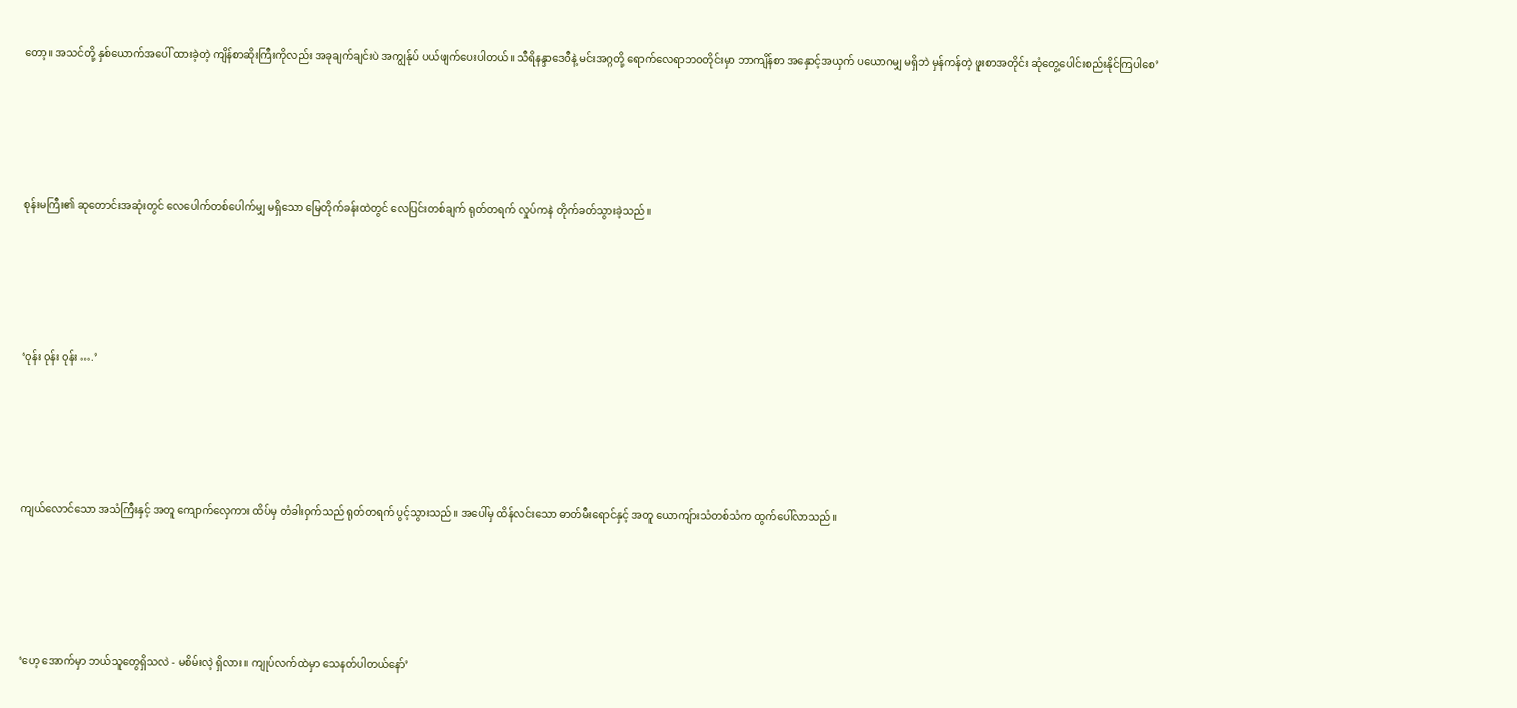တော့။ အသင်တို့ နှစ်ယောက်အပေါ် ထားခဲ့တဲ့ ကျိန်စာဆိုးကြီးကိုလည်း အခုချက်ချင်းပဲ အကျွန်ုပ် ပယ်ဖျက်ပေးပါတယ်။ သီရိနန္ဒာဒေ၀ီနဲ့ မင်းအဂ္ဂတို့ ရောက်လေရာဘ၀တိုင်းမှာ ဘာကျိန်စာ အနှောင့်အယှက် ပယောဂမျှ မရှိဘဲ မှန်ကန်တဲ့ ဖူးစာအတိုင်း ဆုံတွေ့ပေါင်းစည်းနိုင်ကြပါစေ’







စုန်းမကြီး၏ ဆုတောင်းအဆုံးတွင် လေပေါက်တစ်ပေါက်မျှ မရှိသော မြေတိုက်ခန်းထဲတွင် လေပြင်းတစ်ချက် ရုတ်တရက် လှုပ်ကနဲ တိုက်ခတ်သွားခဲ့သည်။







‘၀ုန်း ၀ုန်း ၀ုန်း ….’







ကျယ်လောင်သော အသံကြီးနှင့် အတူ ကျောက်လှေကား ထိပ်မှ တံခါး၀ှက်သည် ရုတ်တရက် ပွင့်သွားသည်။ အပေါ်မှ ထိန်လင်းသော ဓာတ်မီးရောင်နှင့် အတူ ယောကျ်ားသံတစ်သံက ထွက်ပေါ်လာသည်။







‘ဟေ့ အောက်မှာ ဘယ်သူတွေရှိသလဲ - မစိမ်းလဲ့ ရှိလား။ ကျုပ်လက်ထဲမှာ သေနတ်ပါတယ်နော်’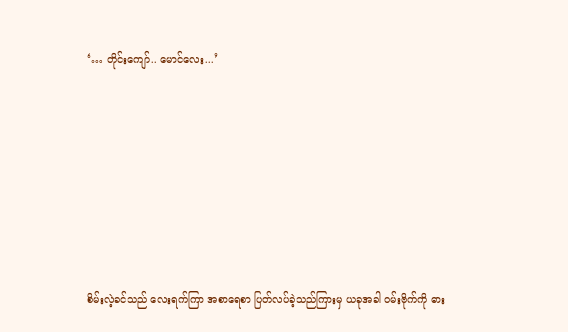‘… တိုင်းကျော်.. မောင်လေး...’







စိမ်းလဲ့ခင်သည် လေးရက်ကြာ အစာရေစာ ပြတ်လပ်ခဲ့သည်ကြားမှ ယခုအခါ ၀မ်းဗိုက်ကို ဓား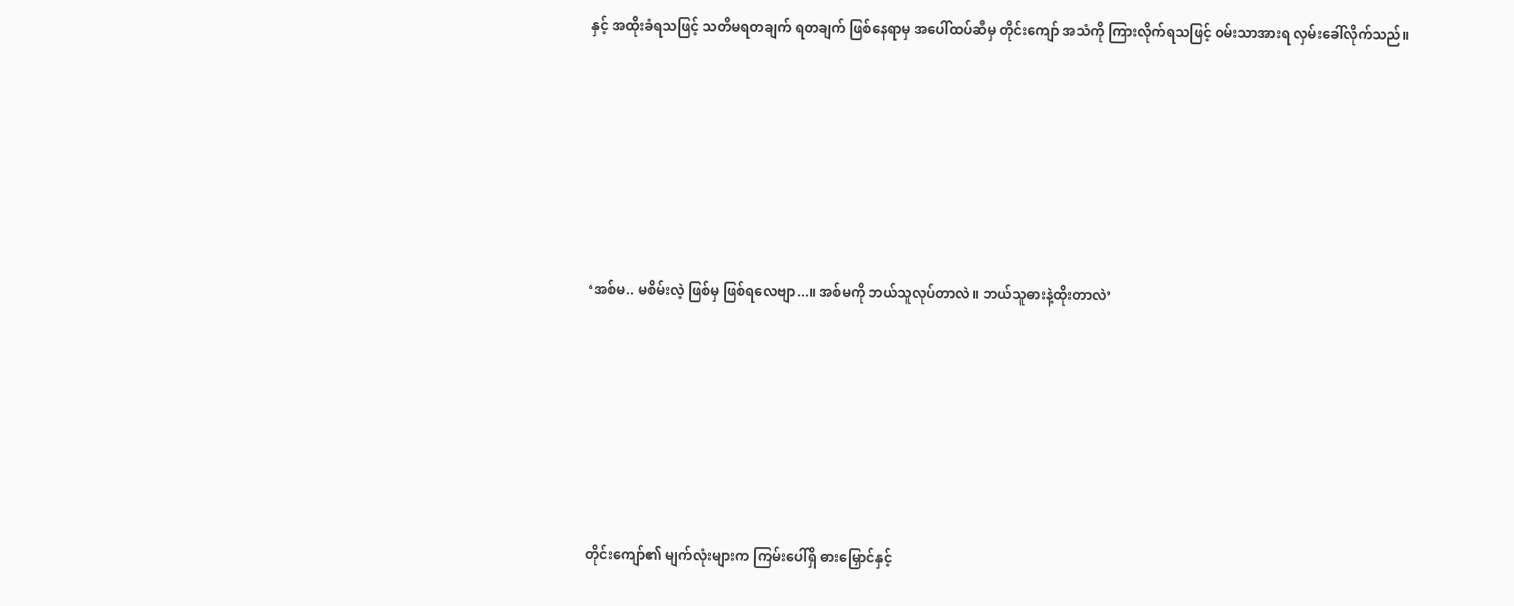နှင့် အထိုးခံရသဖြင့် သတိမရတချက် ရတချက် ဖြစ်နေရာမှ အပေါ်ထပ်ဆီမှ တိုင်းကျော် အသံကို ကြားလိုက်ရသဖြင့် ၀မ်းသာအားရ လှမ်းခေါ်လိုက်သည်။







‘အစ်မ.. မစိမ်းလဲ့ ဖြစ်မှ ဖြစ်ရလေဗျာ...။ အစ်မကို ဘယ်သူလုပ်တာလဲ။ ဘယ်သူဓားနဲ့ထိုးတာလဲ’







တိုင်းကျော်၏ မျက်လုံးများက ကြမ်းပေါ်ရှိ ဓားမြှောင်နှင့်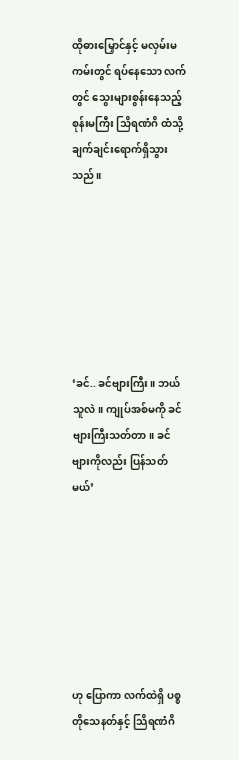ထိုဓားမြှောင်နှင့် မလှမ်းမကမ်းတွင် ရပ်နေသော လက်တွင် သွေးများစွန်းနေသည့် စုန်းမကြီး သြိရဏံဂိ ထံသို့ ချက်ချင်းရောက်ရှိသွားသည်။







‘ခင်.. ခင်ဗျားကြီး။ ဘယ်သူလဲ။ ကျုပ်အစ်မကို ခင်ဗျားကြီးသတ်တာ။ ခင်ဗျားကိုလည်း ပြန်သတ်မယ်’







ဟု ပြောကာ လက်ထဲရှိ ပစ္စတိုသေနတ်နှင့် သြိရဏံဂိ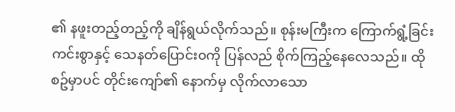၏ နဖူးတည့်တည့်ကို ချိန်ရွယ်လိုက်သည်။ စုန်းမကြီးက ကြောက်ရွံ့ခြင်းကင်းစွာနှင့် သေနတ်ပြောင်း၀ကို ပြန်လည် စိုက်ကြည့်နေလေသည်။ ထိုစဥ်မှာပင် တိုင်း‌ကျော်၏ နောက်မှ လိုက်လာသော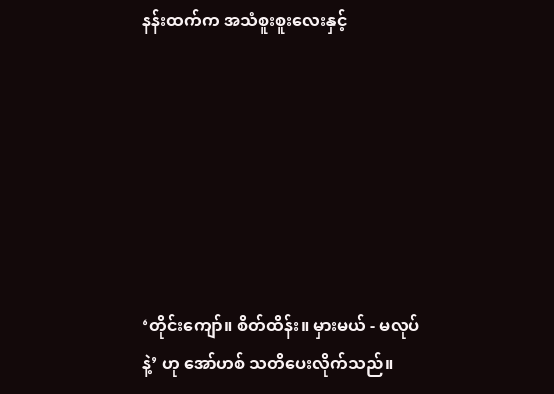နန်းထက်က အသံစူးစူးလေးနှင့်







‘တိုင်း‌ကျော်။ စိတ်ထိန်း။ မှားမယ် - မလုပ်နဲ့’ ဟု အော်ဟစ် သတိပေးလိုက်သည်။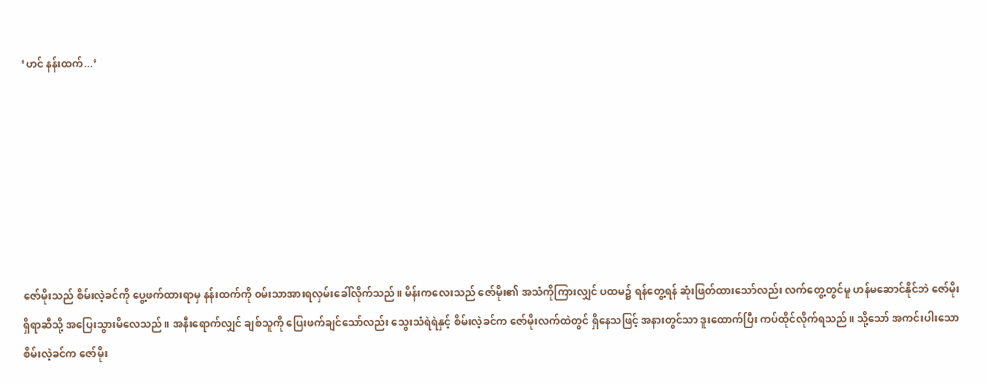‘ဟင် နန်းထက်...’







ဇော်မိုးသည် စိမ်းလဲ့ခင်ကို ပွေ့ဖက်ထားရာမှ နန်းထက်ကို ၀မ်းသာအားရလှမ်းခေါ်လိုက်သည်။ မိန်းကလေးသည် ဇော်မိုး၏ အသံကိုကြားလျှင် ပထမ၌ ရန်တွေ့ရန် ဆုံးဖြတ်ထားသော်လည်း လက်တွေ့တွင်မူ ဟန်မဆောင်နိုင်ဘဲ ဇော်မိုးရှိရာဆီသို့ အပြေးသွားမိလေသည်။ အနီးရောက်လျှင် ချစ်သူကို ပြေးဖက်ချင်သော်လည်း သွေးသံရဲရဲနှင့် စိမ်းလဲ့ခင်က ဇော်မိုးလက်ထဲတွင် ရှိနေသဖြင့် အနားတွင်သာ ဒူးထောက်ပြီး ကပ်ထိုင်လိုက်ရသည်။ သို့သော် အကင်းပါးသော စိမ်းလဲ့ခင်က ဇော်မိုး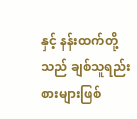နှင့် နန်းထက်တို့သည် ချစ်သူရည်းစားများဖြစ်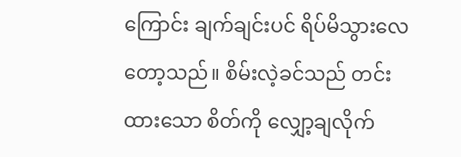ကြောင်း ချက်ချင်းပင် ရိပ်မိသွားလေတော့သည်။ စိမ်းလဲ့ခင်သည် တင်းထားသော စိတ်ကို လျှော့ချလိုက်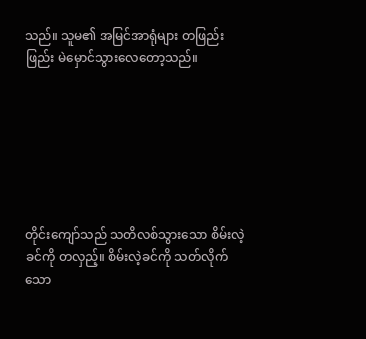သည်။ သူမ၏ အမြင်အာရုံများ တဖြည်းဖြည်း မဲမှောင်သွားလေတော့သည်။







တိုင်းကျော်သည် သတိလစ်သွားသော စိမ်းလဲ့ခင်ကို တလှည့်။ စိမ်းလဲ့ခင်ကို သတ်လိုက်သော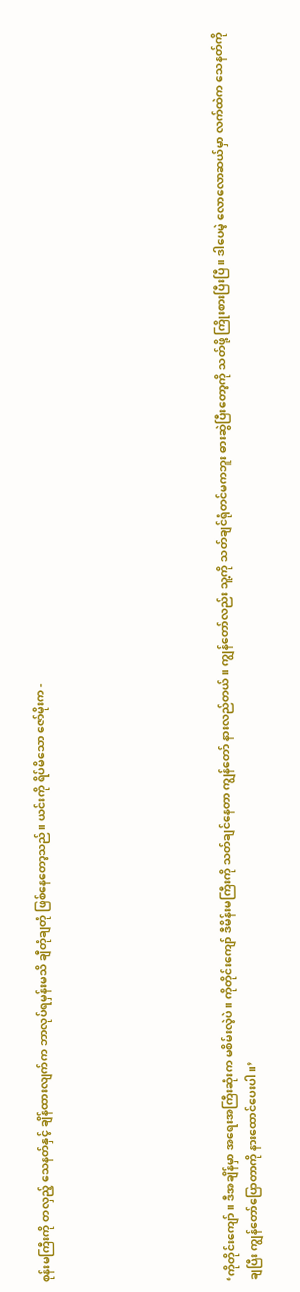စုန်းမကြီးကို တလှည့် သေနတ်နှင့် ချိန်ထားလျက်က ဘာလုပ်ရမှန်းမသိ ချီတုံချတုံ ဖြစ်နေတော့သည်။ ယင်းကို ရိပ်မိသော ဇော်မိုးက -







‘ကိုတိုင်းကျော်။ ဒီအချိန်မှာ အရေးအကြီးဆုံးက မစိမ်းလဲ့ပဲ။ ကိုတိုင်းကျော် ဒီမိန်းမကြီးကို သတ်ချင်နေတာ ကျွန်တော် နားလည်တယ်။ ကျွန်တော်လည်း သူ့ကို သတ်ချင်ရုံတင်မကဘူး ဓားဆွဲပြီးတော့ကို သတ်ဖို့ ကြိုးစားပြီးပြီ။ ဒါပေမဲ့ လောလောဆယ်မှာ လက်ထဲက သေနတ်ကို ချပြီး ကျွန်တော်ပြောတာကို နားထောင်ပေးပါ။’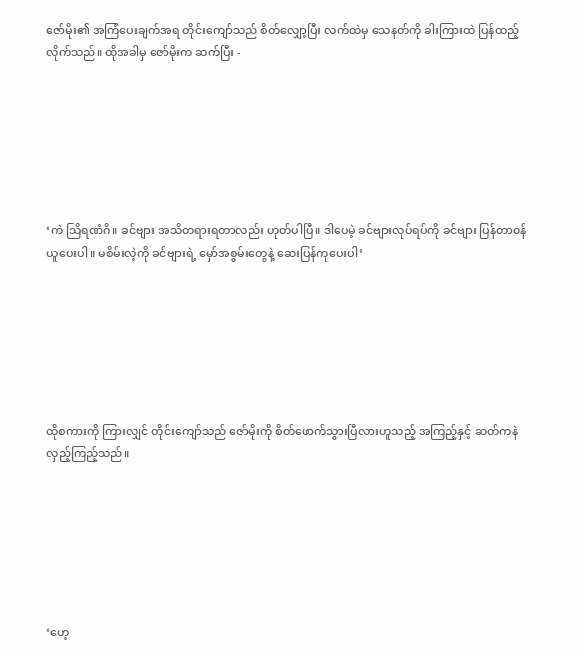ဇော်မိုး၏ အကြံပေးချက်အရ တိုင်းကျော်သည် စိတ်လျှော့ပြီး လက်ထဲမှ သေနတ်ကို ခါးကြားထဲ ပြန်ထည့်လိုက်သည်။ ထိုအခါမှ ဇော်မိုးက ဆက်ပြီး -







‘ကဲ သြိရဏံဂိ။ ခင်ဗျား အသိတရားရတာလည်း ဟုတ်ပါပြီ။ ဒါပေမဲ့ ခင်ဗျားလုပ်ရပ်ကို ခင်ဗျား ပြန်တာ၀န်ယူပေးပါ။ မစိမ်းလဲ့ကို ခင်ဗျားရဲ့ မှော်အစွမ်းတွေနဲ့ ဆေးပြန်ကုပေးပါ’







ထိုစကားကို ကြားလျှင် တိုင်းကျော်သည် ဇော်မိုးကို စိတ်ဖောက်သွားပြီလားဟူသည့် အကြည့်နှင့် ဆတ်ကနဲ လှည့်ကြည့်သည်။







‘ဟေ့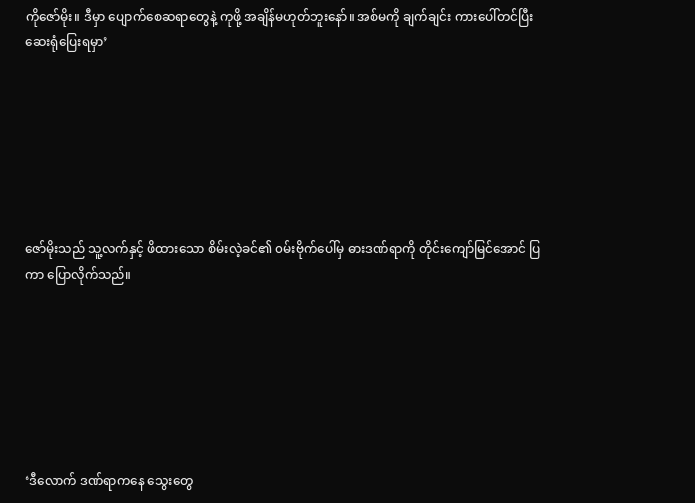ကိုဇော်မိုး။ ဒီမှာ ပျောက်စေဆရာတွေနဲ့ ကုဖို့ အချိန်မဟုတ်ဘူးနော်။ အစ်မကို ချက်ချင်း ကားပေါ်တင်ပြီး ဆေးရုံပြေးရမှာ’







ဇော်မိုးသည် သူ့လက်နှင့် ဖိထားသော စိမ်းလဲ့ခင်၏ ၀မ်းဗိုက်ပေါ်မှ ဓားဒဏ်ရာကို တိုင်းကျော်မြင်အောင် ပြကာ ပြောလိုက်သည်။







‘ဒီလောက် ဒဏ်ရာကနေ သွေးတွေ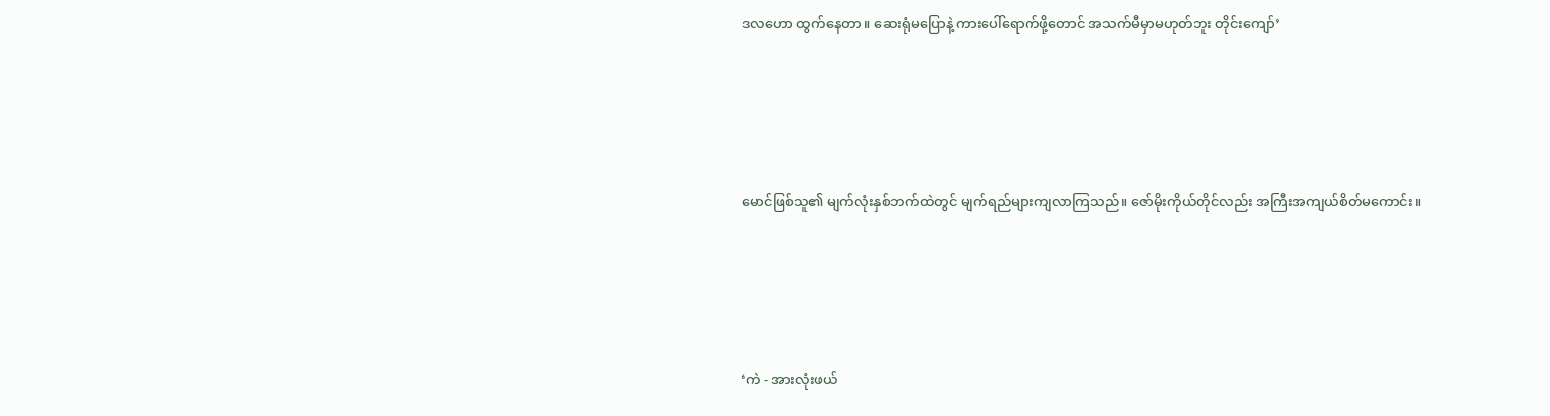ဒလဟော ထွက်နေတာ။ ဆေးရုံမပြောနဲ့ ကားပေါ်ရောက်ဖို့တောင် အသက်မီမှာမဟုတ်ဘူး တိုင်းကျော်’







မောင်ဖြစ်သူ၏ မျက်လုံးနှစ်ဘက်ထဲတွင် မျက်ရည်များကျလာကြသည်။ ဇော်မိုးကိုယ်တိုင်လည်း အကြီးအကျယ်စိတ်မကောင်း။







‘ကဲ - အားလုံးဖယ်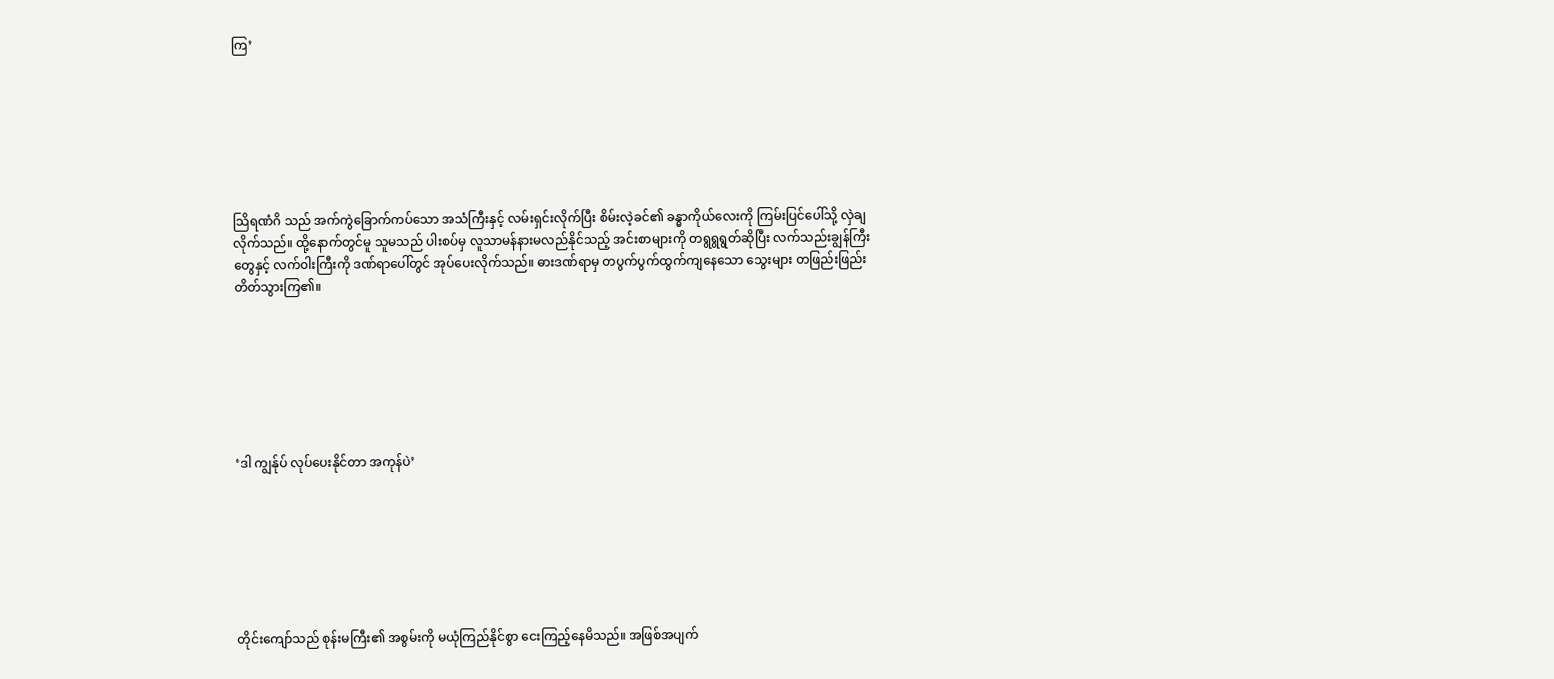ကြ’







သြိရဏံဂိ သည် အက်ကွဲခြောက်ကပ်သော အသံကြီးနှင့် လမ်းရှင်းလိုက်ပြီး စိမ်းလဲ့ခင်၏ ခန္ဓာကိုယ်လေးကို ကြမ်းပြင်ပေါ်သို့ လှဲချလိုက်သည်။ ထို့နောက်တွင်မူ သူမသည် ပါးစပ်မှ လူသာမန်နားမလည်နိုင်သည့် အင်းစာများကို တရွရွရွတ်ဆိုပြီး လက်သည်းချွန်ကြီးတွေနှင့် လက်၀ါးကြီးကို ဒဏ်ရာပေါ်တွင် အုပ်ပေးလိုက်သည်။ ဓားဒဏ်ရာမှ တပွက်ပွက်ထွက်ကျနေသော သွေးများ တဖြည်းဖြည်း တိတ်သွားကြ၏။







‘ဒါ ကျွန်ုပ် လုပ်ပေးနိုင်တာ အကုန်ပဲ’







တိုင်းကျော်သည် စုန်းမကြီး၏ အစွမ်းကို မယုံကြည်နိုင်စွာ ငေးကြည့်နေမိသည်။ အဖြစ်အပျက်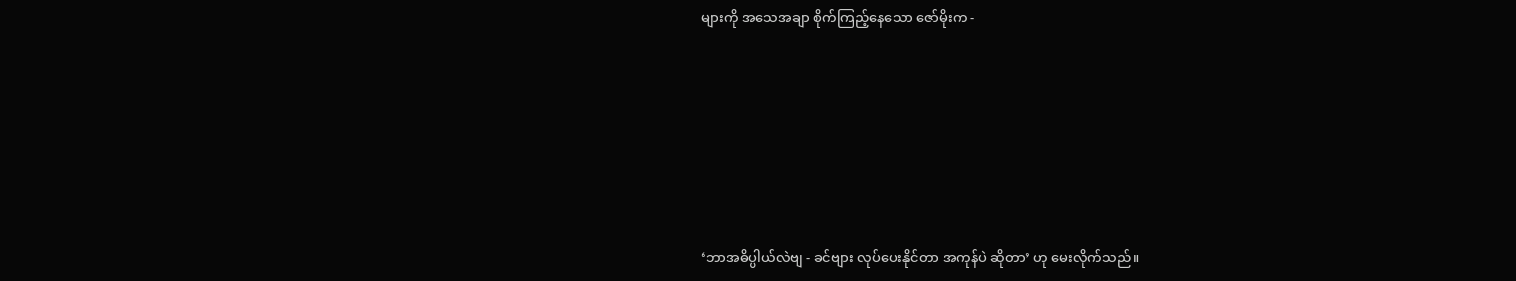များကို အသေအချာ စိုက်ကြည့်နေသော ဇော်မိုးက -







‘ဘာအဓိပ္ပါယ်လဲဗျ - ခင်ဗျား လုပ်ပေးနိုင်တာ အကုန်ပဲ ဆိုတာ’ ဟု မေးလိုက်သည်။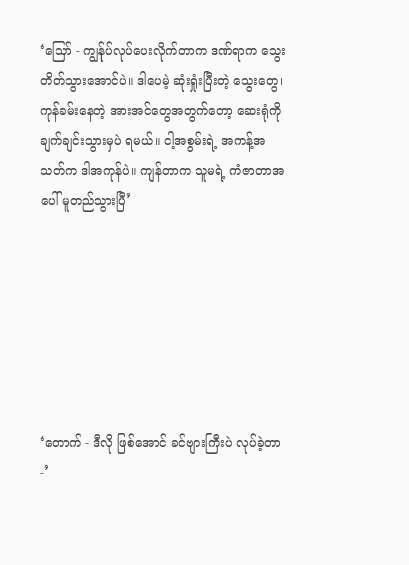‘သြော် - ကျွန်ုပ်လုပ်ပေးလိုက်တာက ဒဏ်ရာက သွေးတိတ်သွားအောင်ပဲ။ ဒါပေမဲ့ ဆုံးရှုံးပြီးတဲ့ သွေးတွေ၊ ကုန်ခမ်းနေတဲ့ အားအင်တွေအတွက်တော့ ဆေးရုံကို ချက်ချင်းသွားမှပဲ ရမယ်။ ငါ့အစွမ်းရဲ့ အကန့်အသတ်က ဒါအကုန်ပဲ။ ကျန်တာက သူမရဲ့ ကံဇာတာအပေါ် မူတည်သွားပြီ’







‘တောက် - ဒီလို ဖြစ်အောင် ခင်ဗျားကြီးပဲ လုပ်ခဲ့တာ -’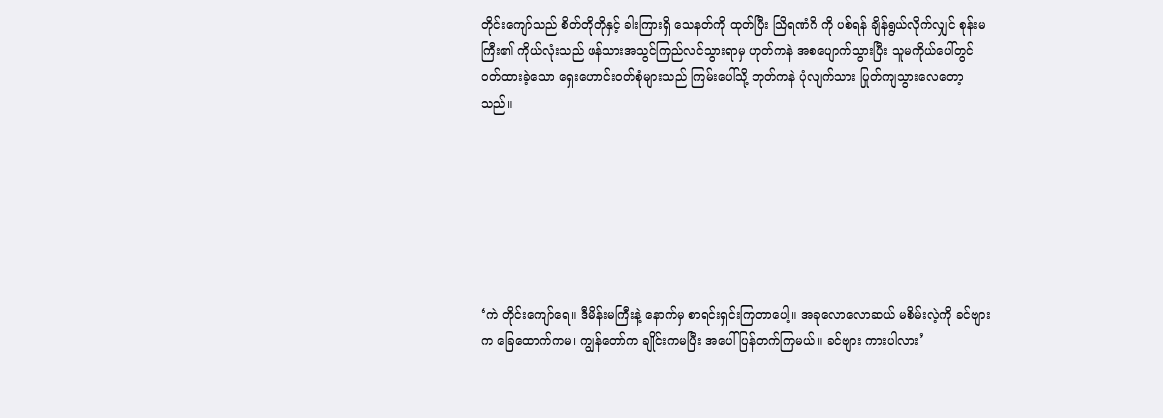တိုင်းကျော်သည် စိတ်တိုတိုနှင့် ခါးကြားရှိ သေနတ်ကို ထုတ်ပြီး သြိရဏံဂိ ကို ပစ်ရန် ချိန်ရွယ်လိုက်လျှင် စုန်းမကြီး၏ ကိုယ်လုံးသည် ဖန်သားအသွင်ကြည်လင်သွားရာမှ ဟုတ်ကနဲ အစပျောက်သွားပြီး သူမကိုယ်ပေါ်တွင် ၀တ်ထားခဲ့သော ရှေးဟောင်း၀တ်စုံများသည် ကြမ်းပေါ်သို့ ဘုတ်ကနဲ ပုံလျက်သား ပြုတ်ကျသွားလေတော့သည်။







‘ကဲ တိုင်းကျော်ရေ။ ဒီမိန်းမကြီးနဲ့ နောက်မှ စာရင်းရှင်းကြတာပေါ့။ အခုလောလောဆယ် မစိမ်းလဲ့ကို ခင်ဗျားက ခြေထောက်ကမ၊ ကျွန်တော်က ချိုင်းကမပြီး အပေါ်ပြန်တက်ကြမယ်။ ခင်ဗျား ကားပါလား’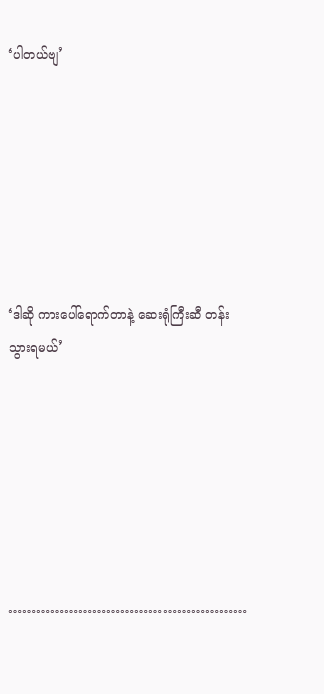‘ပါတယ်ဗျ’







‘ဒါဆို ကားပေါ်ရောက်တာနဲ့ ဆေးရုံကြီးဆီ တန်းသွားရမယ်’







……………………………………………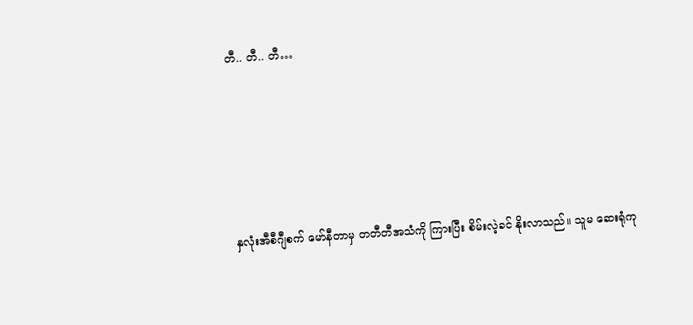တီ.. တီ.. တီ…







နှလုံးအီစီဂျီစက် မော်နီတာမှ တတီတီအသံကို ကြားပြီး စိမ်းလဲ့ခင် နိုးလာသည်။ သူမ ဆေးရုံကု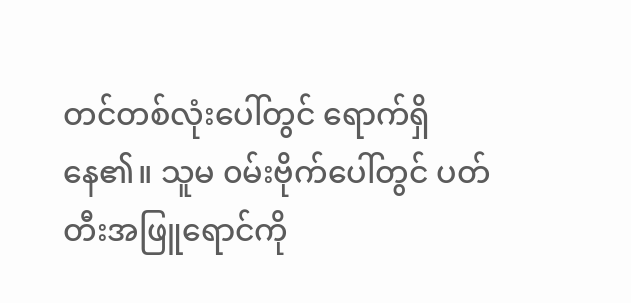တင်တစ်လုံးပေါ်တွင် ရောက်ရှိနေ၏။ သူမ ၀မ်းဗိုက်ပေါ်တွင် ပတ်တီးအဖြူရောင်ကို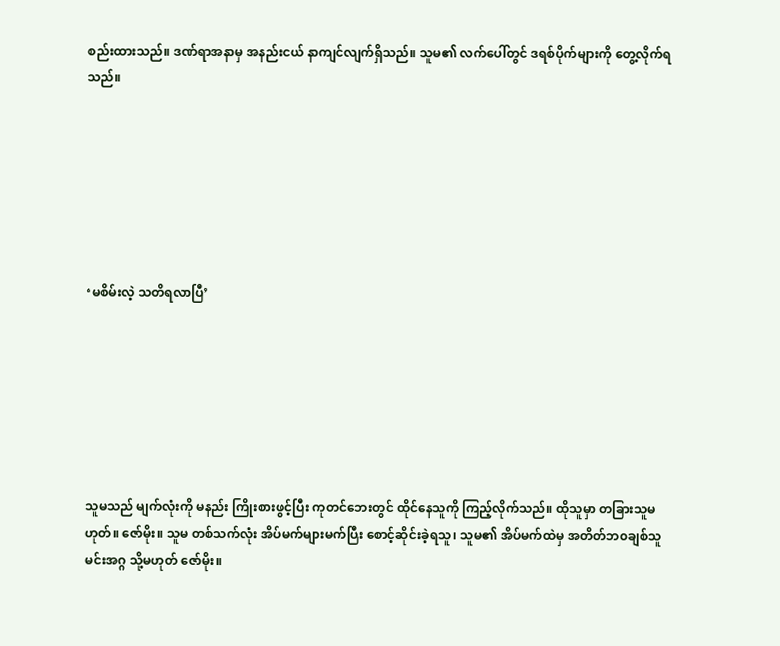စည်းထားသည်။ ဒဏ်ရာအနာမှ အနည်းငယ် နာကျင်လျက်ရှိသည်။ သူမ၏ လက်ပေါ်တွင် ဒရစ်ပိုက်များကို တွေ့လိုက်ရသည်။







‘မစိမ်းလဲ့ သတိရလာပြီ’







သူမသည် မျက်လုံးကို မနည်း ကြိုးစားဖွင့်ပြီး ကုတင်ဘေးတွင် ထိုင်နေသူကို ကြည့်လိုက်သည်။ ထိုသူမှာ တခြားသူမဟုတ်။ ဇော်မိုး။ သူမ တစ်သက်လုံး အိပ်မက်များမက်ပြီး စောင့်ဆိုင်းခဲ့ရသူ၊ သူမ၏ အိပ်မက်ထဲမှ အတိတ်ဘ၀ချစ်သူ မင်းအဂ္ဂ သို့မဟုတ် ဇော်မိုး။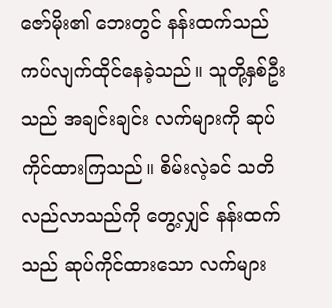ဇော်မိုး၏ ဘေးတွင် နန်းထက်သည် ကပ်လျက်ထိုင်နေခဲ့သည်။ သူတို့နှစ်ဦးသည် အချင်းချင်း လက်များကို ဆုပ်ကိုင်ထားကြသည်။ စိမ်းလဲ့ခင် သတိလည်လာသည်ကို တွေ့လျှင် နန်းထက်သည် ဆုပ်ကိုင်ထားသော လက်များ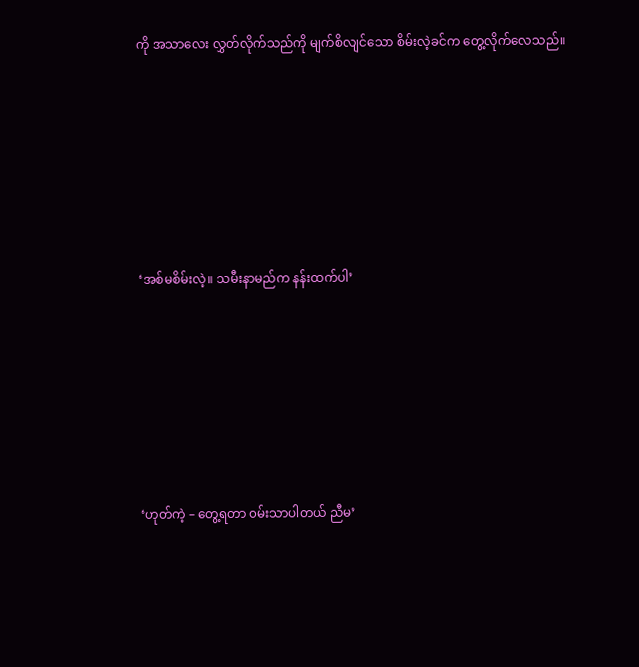ကို အသာလေး လွှတ်လိုက်သည်ကို မျက်စိလျင်သော စိမ်းလဲ့ခင်က တွေ့လိုက်လေသည်။







‘အစ်မစိမ်းလဲ့။ သမီးနာမည်က နန်းထက်ပါ’







‘ဟုတ်ကဲ့ – တွေ့ရတာ ၀မ်းသာပါတယ် ညီမ’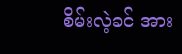စိမ်းလဲ့ခင် အား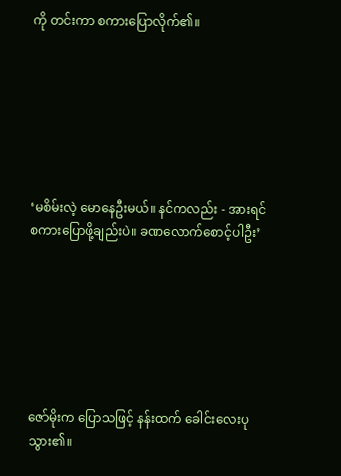ကို တင်းကာ စကားပြောလိုက်၏။







‘မစိမ်းလဲ့ မောနေဦးမယ်။ နင်ကလည်း - အားရင် စကားပြောဖို့ချည်းပဲ။ ခဏလောက်စောင့်ပါဦး’







ဇော်မိုးက ပြောသဖြင့် နန်းထက် ခေါင်းလေးပုသွား၏။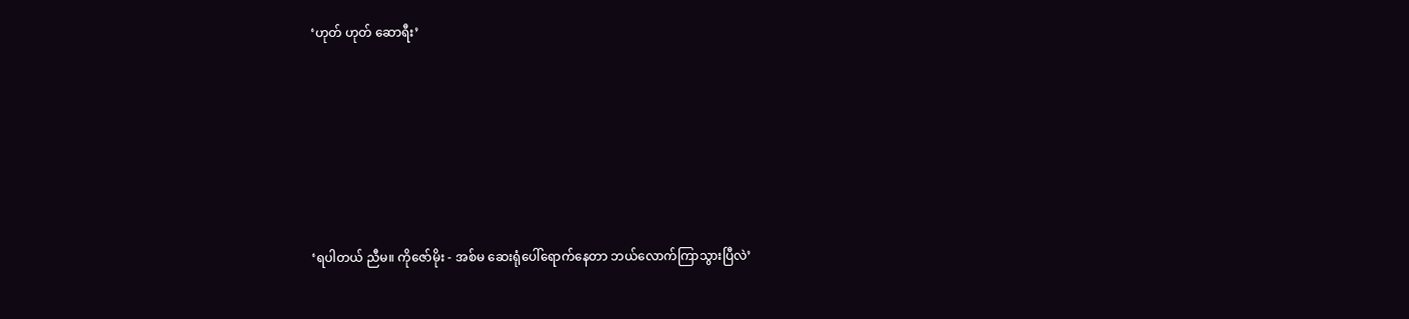‘ဟုတ် ဟုတ် ဆောရီး’







‘ရပါတယ် ညီမ။ ကိုဇော်မိုး - အစ်မ ဆေးရုံပေါ်ရောက်နေတာ ဘယ်လောက်ကြာသွားပြီလဲ’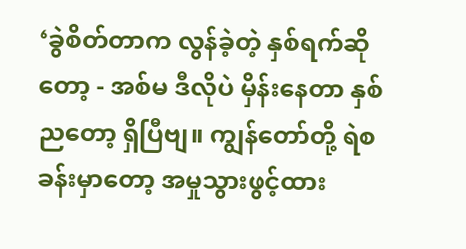‘ခွဲစိတ်တာက လွန်ခဲ့တဲ့ နှစ်ရက်ဆိုတော့ - အစ်မ ဒီလိုပဲ မှိန်းနေတာ နှစ်ညတော့ ရှိပြီဗျ။ ကျွန်တော်တို့ ရဲစခန်းမှာတော့ အမှုသွားဖွင့်ထား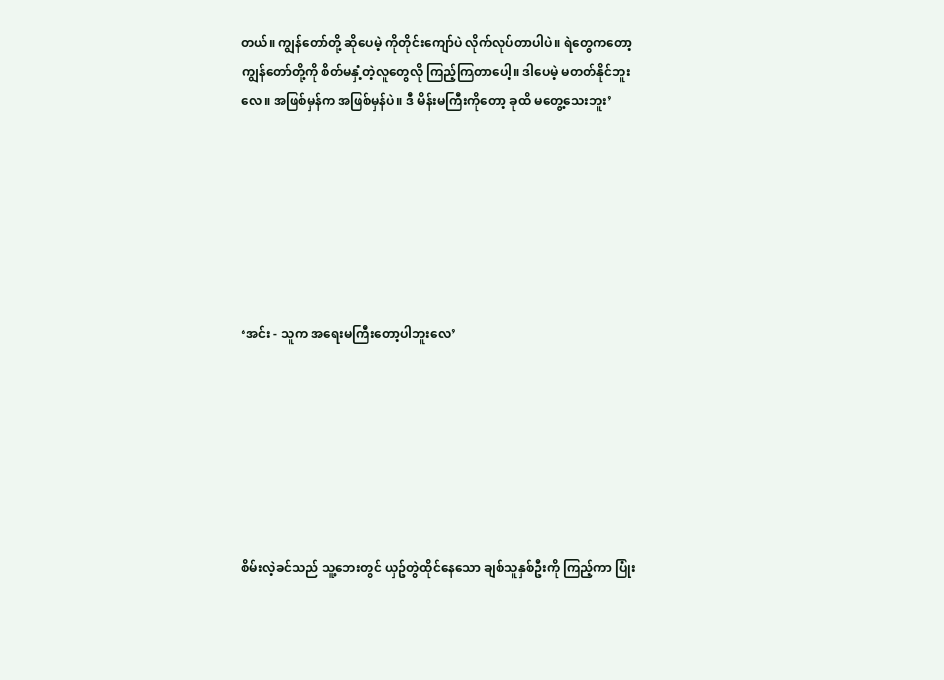တယ်။ ကျွန်တော်တို့ ဆိုပေမဲ့ ကိုတိုင်းကျော်ပဲ လိုက်လုပ်တာပါပဲ။ ရဲတွေကတော့ ကျွန်တော်တို့ကို စိတ်မနှံ့တဲ့လူတွေလို ကြည့်ကြတာပေါ့။ ဒါပေမဲ့ မတတ်နိုင်ဘူးလေ။ အဖြစ်မှန်က အဖြစ်မှန်ပဲ။ ဒီ မိန်းမကြီးကိုတော့ ခုထိ မတွေ့သေးဘူး’







‘အင်း - သူက အရေးမကြီးတော့ပါဘူးလေ’







စိမ်းလဲ့ခင်သည် သူ့ဘေးတွင် ယှဥ်တွဲထိုင်နေသော ချစ်သူနှစ်ဦးကို ကြည့်ကာ ပြုံး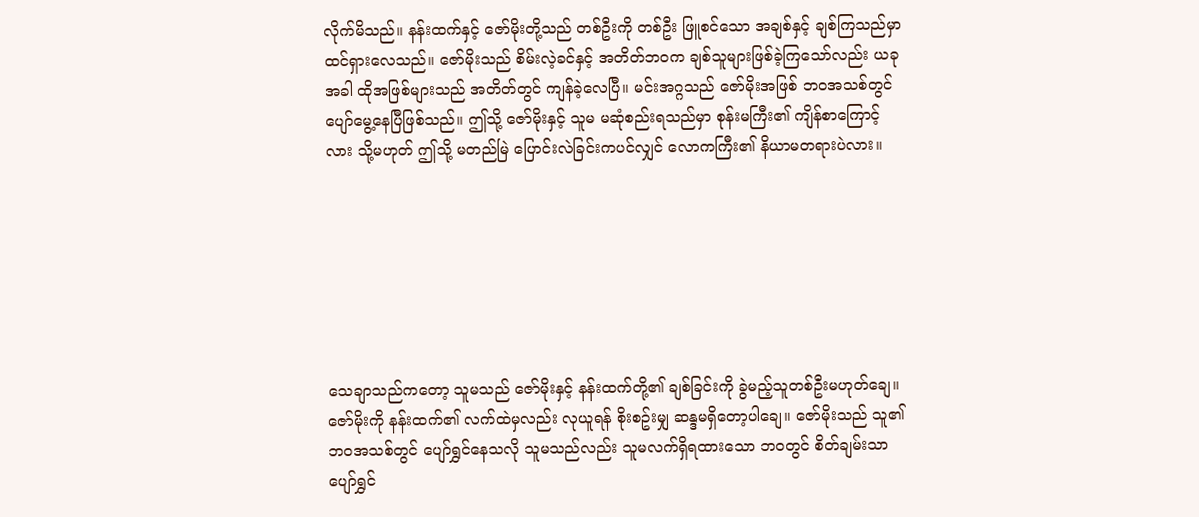လိုက်မိသည်။ နန်းထက်နှင့် ဇော်မိုးတို့သည် တစ်ဦးကို တစ်ဦး ဖြူစင်သော အချစ်နှင့် ချစ်ကြသည်မှာ ထင်ရှားလေသည်။ ဇော်မိုးသည် စိမ်းလဲ့ခင်နှင့် အတိတ်ဘ၀က ချစ်သူများဖြစ်ခဲ့ကြသော်လည်း ယခုအခါ ထိုအဖြစ်များသည် အတိတ်တွင် ကျန်ခဲ့လေပြီ။ မင်းအဂ္ဂသည် ဇော်မိုးအဖြစ် ဘ၀အသစ်တွင် ပျော်မွေ့နေပြီဖြစ်သည်။ ဤသို့ ဇော်မိုးနှင့် သူမ မဆုံစည်းရသည်မှာ စုန်းမကြီး၏ ကျိန်စာကြောင့်လား သို့မဟုတ် ဤသို့ မတည်မြဲ ပြောင်းလဲခြင်းကပင်လျှင် လောကကြီး၏ နိယာမတရားပဲလား။







သေချာသည်ကတော့ သူမသည် ဇော်မိုးနှင့် နန်းထက်တို့၏ ချစ်ခြင်းကို ခွဲမည့်သူတစ်ဦးမဟုတ်ချေ။ ဇော်မိုးကို နန်းထက်၏ လက်ထဲမှလည်း လုယူရန် စိုးစဥ်းမျှ ဆန္ဒမရှိတော့ပါချေ။ ဇော်မိုးသည် သူ၏ဘ၀အသစ်တွင် ပျော်ရွှင်နေသလို သူမသည်လည်း သူမလက်ရှိရထားသော ဘ၀တွင် စိတ်ချမ်းသာ ပျော်ရွှင်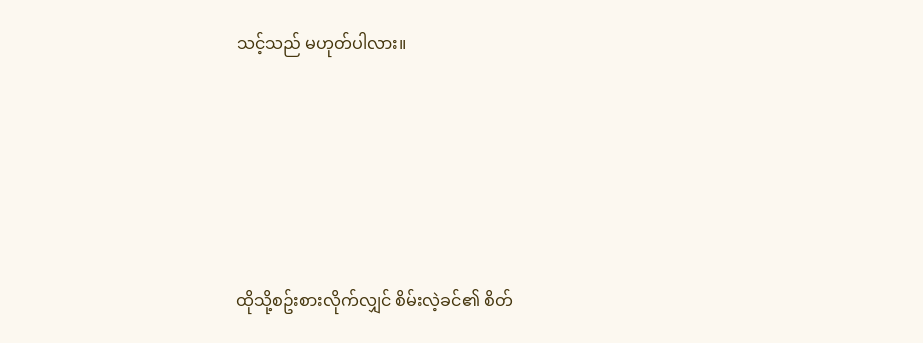သင့်သည် မဟုတ်ပါလား။







ထိုသို့စဥ်းစားလိုက်လျှင် စိမ်းလဲ့ခင်၏ စိတ်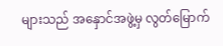များသည် အနှောင်အဖွဲ့မှ လွတ်မြောက်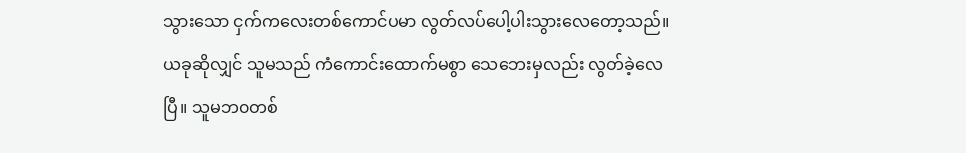သွားသော ငှက်ကလေးတစ်ကောင်ပမာ လွတ်လပ်ပေါ့ပါးသွားလေတော့သည်။ ယခုဆိုလျှင် သူမသည် ကံကောင်းထောက်မစွာ သေဘေးမှလည်း လွတ်ခဲ့လေပြီ။ သူမဘ၀တစ်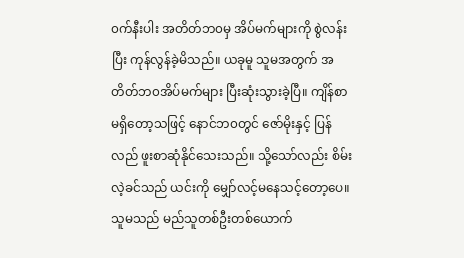၀က်နီးပါး အတိတ်ဘ၀မှ အိပ်မက်များကို စွဲလန်းပြီး ကုန်လွန်ခဲ့မိသည်။ ယခုမူ သူမအတွက် အတိတ်ဘ၀အိပ်မက်များ ပြီးဆုံးသွားခဲ့ပြီ။ ကျိန်စာမရှိတော့သဖြင့် နောင်ဘ၀တွင် ဇော်မိုးနှင့် ပြန်လည် ဖူးစာဆုံနိုင်သေးသည်။ သို့သော်လည်း စိမ်းလဲ့ခင်သည် ယင်းကို မျှော်လင့်မနေသင့်တော့ပေ။ သူမသည် မည်သူတစ်ဦးတစ်ယောက်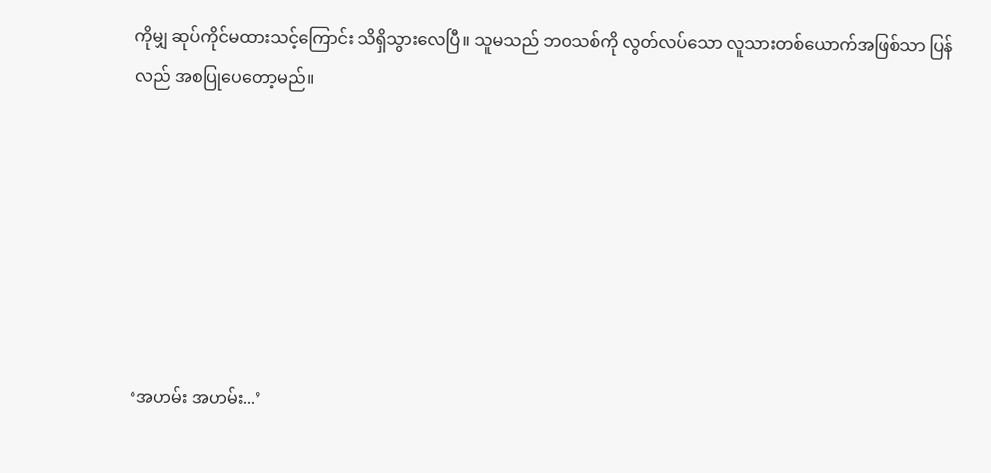ကိုမျှ ဆုပ်ကိုင်မထားသင့်ကြောင်း သိရှိသွားလေပြီ။ သူမသည် ဘ၀သစ်ကို လွတ်လပ်သော လူသားတစ်ယောက်အဖြစ်သာ ပြန်လည် အစပြုပေတော့မည်။







‘အဟမ်း အဟမ်း...’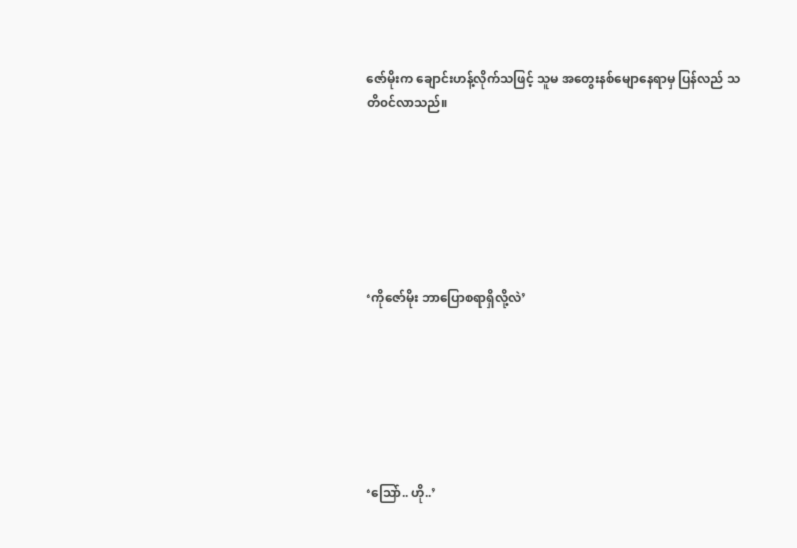ဇော်မိုးက ချောင်းဟန့်လိုက်သဖြင့် သူမ အတွေးနစ်မျောနေရာမှ ပြန်လည် သတိ၀င်လာသည်။







‘ကိုဇော်မိုး ဘာပြောစရာရှိလို့လဲ’







‘သြော်.. ဟို..’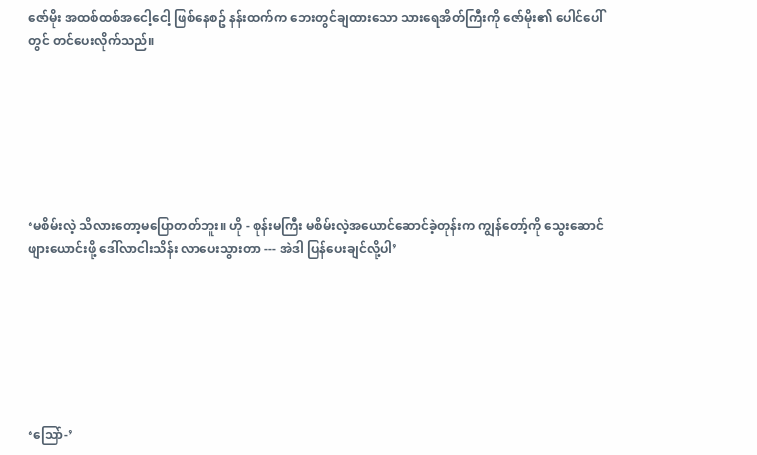ဇော်မိုး အထစ်ထစ်အငေါ့ငေါ့ ဖြစ်နေစဥ် နန်းထက်က ဘေးတွင်ချထားသော သားရေအိတ်ကြီးကို ဇော်မိုး၏ ပေါင်ပေါ်တွင် တင်ပေးလိုက်သည်။







‘မစိမ်းလဲ့ သိလားတော့မပြောတတ်ဘူး။ ဟို - စုန်းမကြီး မစိမ်းလဲ့အယောင်ဆောင်ခဲ့တုန်းက ကျွန်တော့်ကို သွေးဆောင်ဖျားယောင်းဖို့ ‌ဒေါ်လာငါးသိန်း လာပေးသွားတာ --- အဲဒါ ပြန်ပေးချင်လို့ပါ’







‘သြော်-’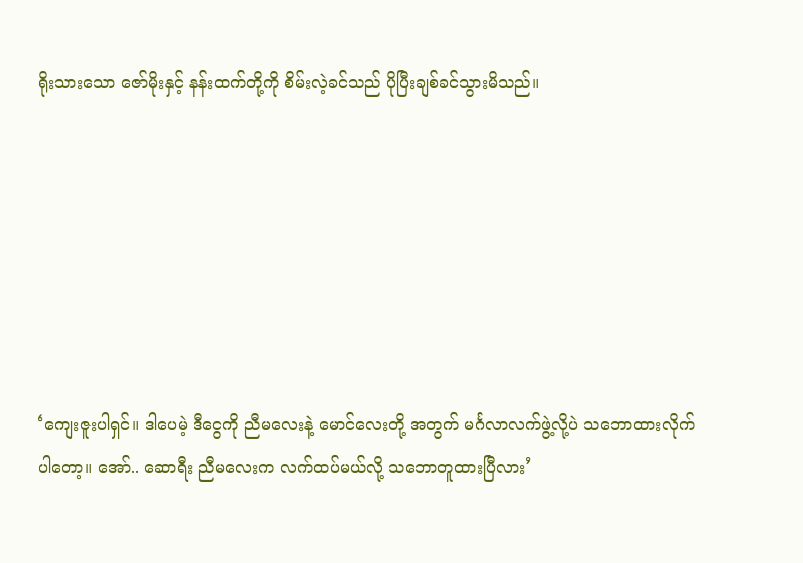ရိုးသားသော ‌ဇော်မိုးနှင့် နန်းထက်တို့ကို စိမ်းလဲ့ခင်သည် ပိုပြီးချစ်ခင်သွားမိသည်။







‘ကျေးဇူးပါရှင်။ ဒါပေမဲ့ ဒီငွေကို ညီမလေးနဲ့ မောင်လေးတို့ အတွက် မင်္ဂလာလက်ဖွဲ့လို့ပဲ သဘောထားလိုက်ပါတော့။ အော်.. ဆောရီး ညီမလေးက လက်ထပ်မယ်လို့ သဘောတူထားပြီလား’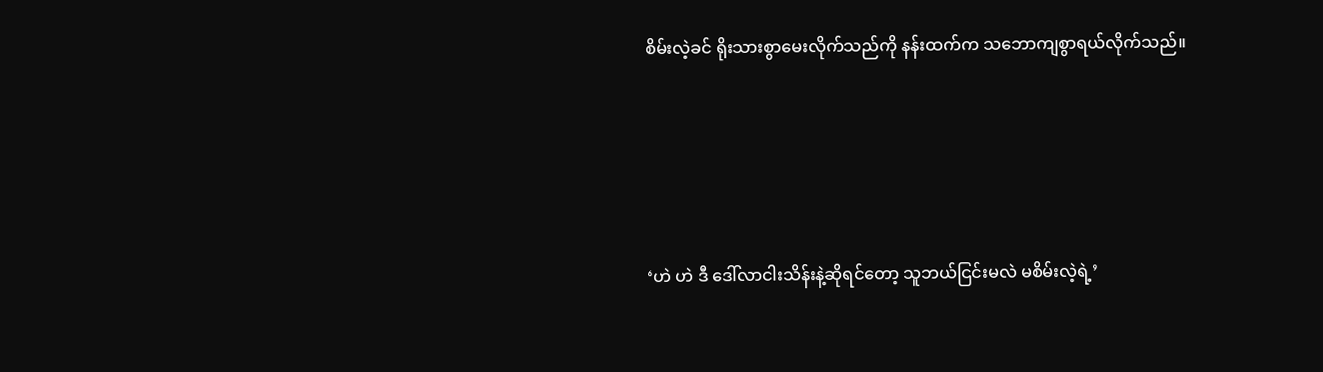စိမ်းလဲ့ခင် ရိုးသားစွာမေးလိုက်သည်ကို နန်းထက်က သဘောကျစွာရယ်လိုက်သည်။







‘ဟဲ ဟဲ ဒီ ဒေါ်လာငါးသိန်းနဲ့ဆိုရင်တော့ သူဘယ်ငြင်းမလဲ မစိမ်းလဲ့ရဲ့’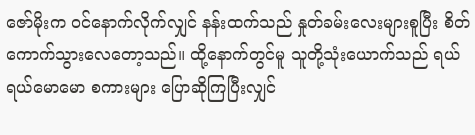ဇော်မိုးက ၀င်နောက်လိုက်လျှင် နန်းထက်သည် နှုတ်ခမ်းလေးများစူပြီး စိတ်ကောက်သွားလေတော့သည်။ ထို့နောက်တွင်မူ သူတို့သုံးယောက်သည် ရယ်ရယ်မောမော စကားများ ပြောဆိုကြပြီးလျှင်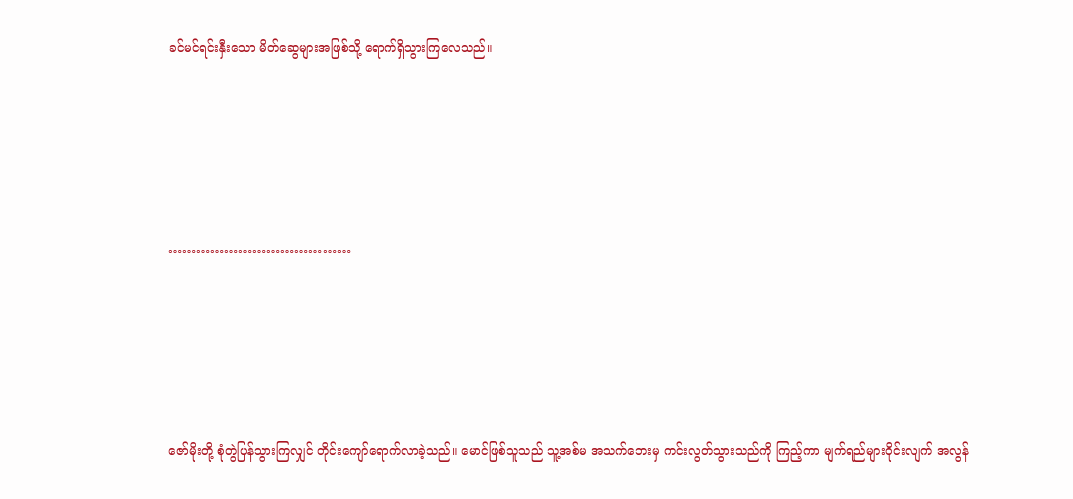ခင်မင်ရင်းနှီးသော မိတ်ဆွေများအဖြစ်သို့ ရောက်ရှိသွားကြလေသည်။







…………………………………







ဇော်မိုးတို့ စုံတွဲပြန်သွားကြလျှင် တိုင်းကျော်ရောက်လာခဲ့သည်။ မောင်ဖြစ်သူသည် သူ့အစ်မ အသက်ဘေးမှ ကင်းလွတ်သွားသည်ကို ကြည့်ကာ မျက်ရည်များ၀ိုင်းလျက် အလွန်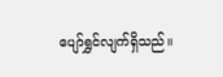ပျော်ရွှင်လျက်ရှိသည်။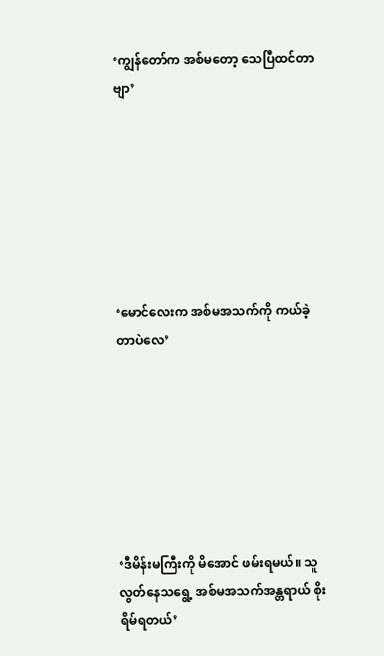‘ကျွန်တော်က အစ်မတော့ သေပြီထင်တာဗျာ’







‘မောင်လေးက အစ်မအသက်ကို ကယ်ခဲ့တာပဲလေ’







‘ဒီမိန်းမကြီးကို မိအောင် ဖမ်းရမယ်။ သူ လွတ်နေသရွေ့ အစ်မအသက်အန္တရာယ် စိုးရိမ်ရတယ်’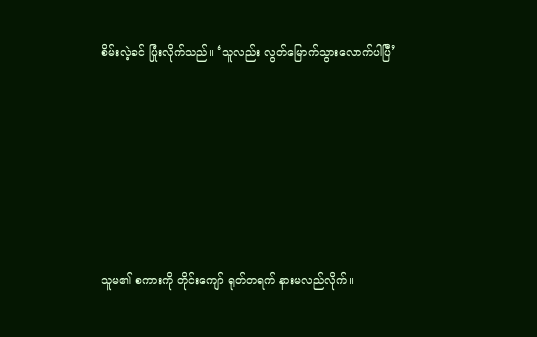စိမ်းလဲ့ခင် ပြုံးလိုက်သည်။ ‘သူလည်း လွတ်မြောက်သွားလောက်ပါပြီ’







သူမ၏ စကားကို တိုင်းကျော် ရုတ်တရက် နားမလည်လိုက်။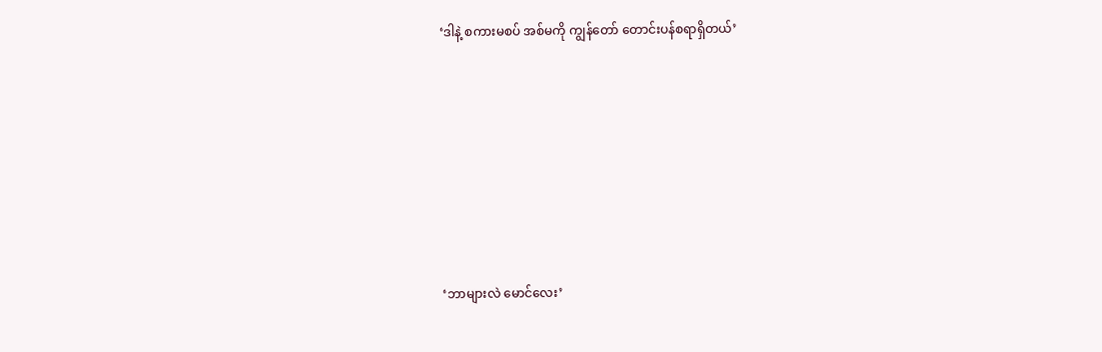‘ဒါနဲ့ စကားမစပ် အစ်မကို ကျွန်တော် တောင်းပန်စရာရှိတယ်’







‘ဘာများလဲ မောင်လေး’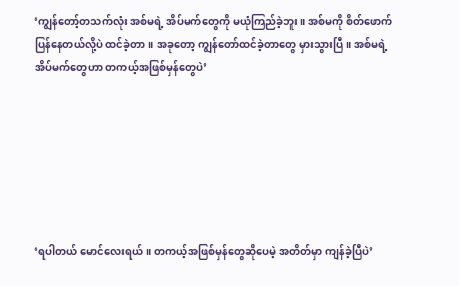‘ကျွန်တော့်တသက်လုံး အစ်မရဲ့ အိပ်မက်တွေကို မယုံကြည်ခဲ့ဘူး။ အစ်မကို စိတ်ဖောက်ပြန်နေတယ်လို့ပဲ ထင်ခဲ့တာ။ အခုတော့ ကျွန်တော်ထင်ခဲ့တာတွေ မှားသွားပြီ။ အစ်မရဲ့ အိပ်မက်တွေဟာ တကယ့်အဖြစ်မှန်တွေပဲ’







‘ရပါတယ် မောင်လေးရယ်။ တကယ့်အဖြစ်မှန်တွေဆိုပေမဲ့ အတိတ်မှာ ကျန်ခဲ့ပြီပဲ’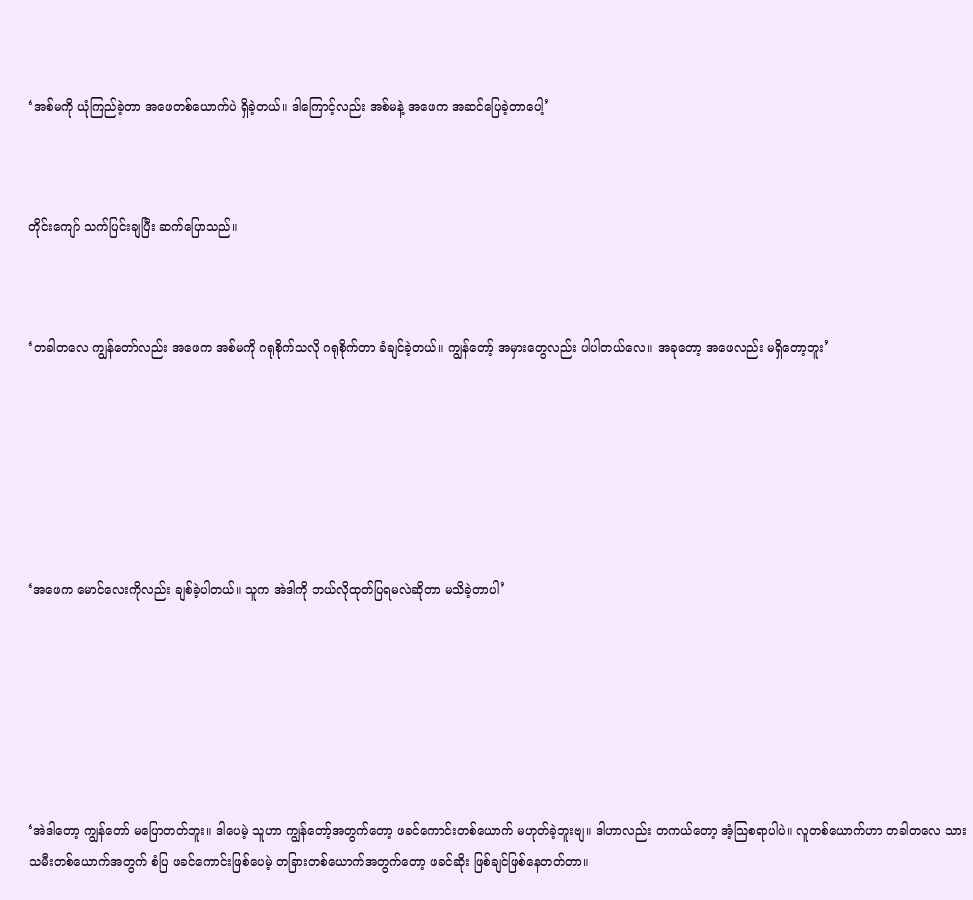‘အစ်မကို ယုံကြည်ခဲ့တာ အဖေတစ်ယောက်ပဲ ရှိခဲ့တယ်။ ဒါကြောင့်လည်း အစ်မနဲ့ အဖေက အဆင်ပြေခဲ့တာပေါ့’



တိုင်းကျော် သက်ပြင်းချပြီး ဆက်ပြောသည်။



‘တခါတလေ ကျွန်တော်လည်း အဖေက အစ်မကို ဂရုစိုက်သလို ဂရုစိုက်တာ ခံချင်ခဲ့တယ်။ ကျွန်တော့် အမှားတွေလည်း ပါပါတယ်လေ။ အခုတော့ အဖေလည်း မရှိတော့ဘူး’







‘အဖေက မောင်လေးကိုလည်း ချစ်ခဲ့ပါတယ်။ သူက အဲဒါကို ဘယ်လိုထုတ်ပြရမလဲဆိုတာ မသိခဲ့တာပါ’







‘အဲဒါတော့ ကျွန်တော် မပြောတတ်ဘူး။ ဒါပေမဲ့ သူဟာ ကျွန်တော့်အတွက်တော့ ဖခင်ကောင်းတစ်ယောက် မဟုတ်ခဲ့ဘူးဗျ။ ဒါဟာလည်း တကယ်တော့ အံ့သြစရာပါပဲ။ လူတစ်ယောက်ဟာ တခါတလေ သားသမီးတစ်ယောက်အတွက် စံပြ ဖခင်ကောင်းဖြစ်ပေမဲ့ တခြားတစ်ယောက်အတွက်တော့ ဖခင်ဆိုး ဖြစ်ချင်ဖြစ်နေတတ်တာ။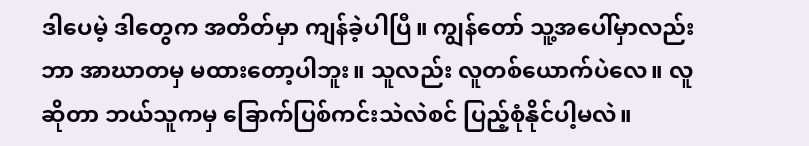ဒါပေမဲ့ ဒါတွေက အတိတ်မှာ ကျန်ခဲ့ပါပြီ။ ကျွန်တော် သူ့အပေါ်မှာလည်း ဘာ အာဃာတမှ မထားတော့ပါဘူး။ သူလည်း လူတစ်ယောက်ပဲလေ။ လူဆိုတာ ဘယ်သူကမှ ခြောက်ပြစ်ကင်းသဲလဲစင် ပြည့်စုံနိုင်ပါ့မလဲ။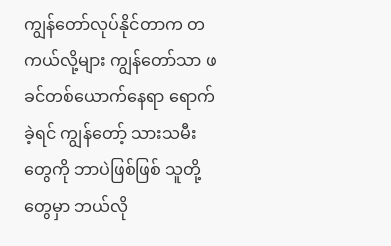ကျွန်တော်လုပ်နိုင်တာက တကယ်လို့များ ကျွန်တော်သာ ဖခင်တစ်ယောက်နေရာ ရောက်ခဲ့ရင် ကျွန်တော့် သားသမီးတွေကို ဘာပဲဖြစ်ဖြစ် သူတို့တွေမှာ ဘယ်လို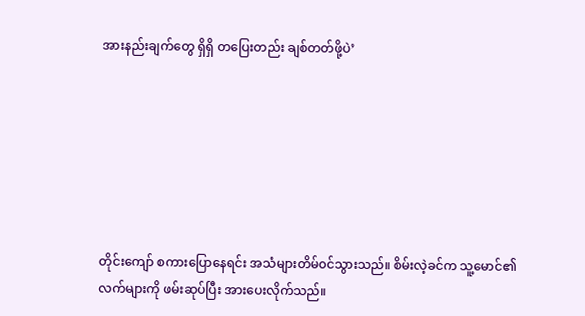အားနည်းချက်တွေ ရှိရှိ တပြေးတည်း ချစ်တတ်ဖို့ပဲ’







တိုင်းကျော် စကားပြောနေရင်း အသံများတိမ်၀င်သွားသည်။ စိမ်းလဲ့ခင်က သူ့မောင်၏ လက်များကို ဖမ်းဆုပ်ပြီး အားပေးလိုက်သည်။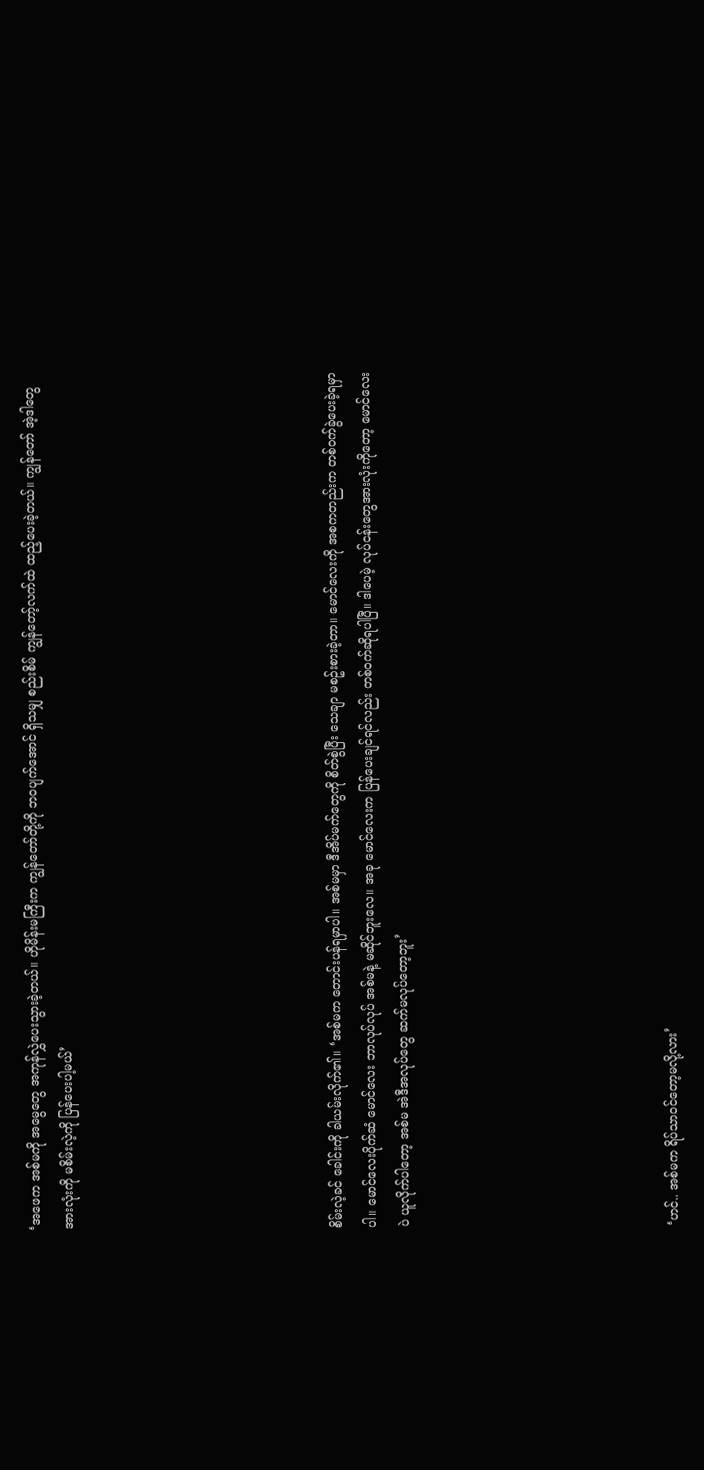‘အဖေက အစ်မကို အမွေတွေ အကုန်လွှဲပေးသွားခဲ့တယ်။ ဟိုမိန်းမကြီးက ကျွန်တော်တို့ကို ဘ၀ပျက်အောင် ရှိသမျှ စည်းစိမ် ကျွန်တော့်လက်ထဲ ထည့်ပေးခဲ့တယ်။ ကျွန်တော် အဲ့ဒါတွေ အားလုံးကို မစိမ်းလဲ့ကို ပြန်ပေးပါ့မယ်’







စိမ်းလဲ့ခင် ခေါင်းကို ခါယမ်းလိုက်၏။ ‘အစ်မက တောင်းပန်ရမှာပါ။ အစ်မမှာ ဒီအိပ်မက်တွေကို စိတ်စွဲပြီး သေချာ မစဥ်းစားခဲ့တာ။ မောင်လေးကို အစကတည်းက တစ်၀က်ခွဲပေးခဲ့ရမှာပါ။ မောင်လေးပိုက်ဆံ မောင်လေး ဘာလုပ်လုပ် အစ်မနဲ့ မဆိုင်ဘူးလေ။ အခု မောင်လေးက ပြန်ပေးချင်ရင်လည်း တစ်၀က်ဆိုရပါပြီ။ ဒါပေမဲ့ လုပ်ငန်းတွေအားလုံးကိုတော့ မောင်လေးပဲ ယူလိုက်ပါတော့ အစ်မ အဲဒီအလုပ်တွေ ဆက်မလုပ်တော့ဘူး’







‘ဟင်.. အစ်မက ရိပ်သာ၀င်တော့မလို့လား’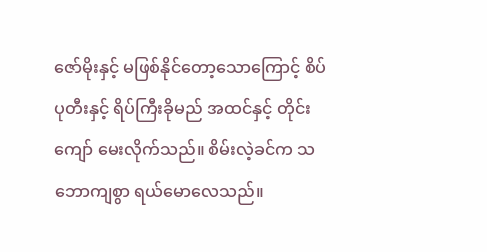ဇော်မိုးနှင့် မဖြစ်နိုင်တော့သောကြောင့် စိပ်ပုတီးနှင့် ရိပ်ကြီးခိုမည် အထင်နှင့် တိုင်းကျော် မေးလိုက်သည်။ စိမ်းလဲ့ခင်က သဘောကျစွာ ရယ်မောလေသည်။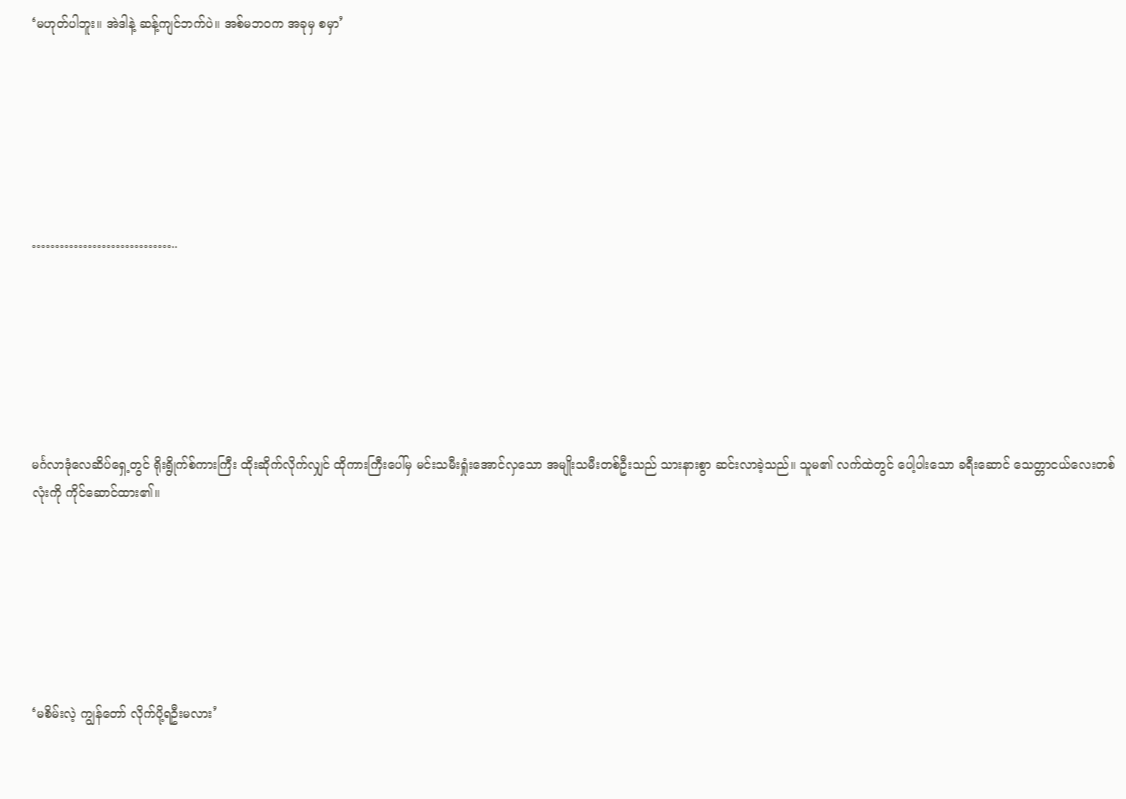‘မဟုတ်ပါဘူး။ အဲဒါနဲ့ ဆန့်ကျင်ဘက်ပဲ။ အစ်မဘ၀က အခုမှ စမှာ’







…………………………..







မင်္ဂလာဒုံလေဆိပ်ရှေ့တွင် ရိုးရွိုက်စ်ကားကြီး ထိုးဆိုက်လိုက်လျှင် ထိုကားကြီးပေါ်မှ မင်းသမီးရှုံးအောင်လှသော အမျိုးသမီးတစ်ဦးသည် သားနားစွာ ဆင်းလာခဲ့သည်။ သူမ၏ လက်ထဲတွင် ပေါ့ပါးသော ခရီးဆောင် သေတ္တာငယ်လေးတစ်လုံးကို ကိုင်ဆောင်ထား၏။







‘မစိမ်းလဲ့ ကျွန်တော် လိုက်ပို့ရဦးမလား’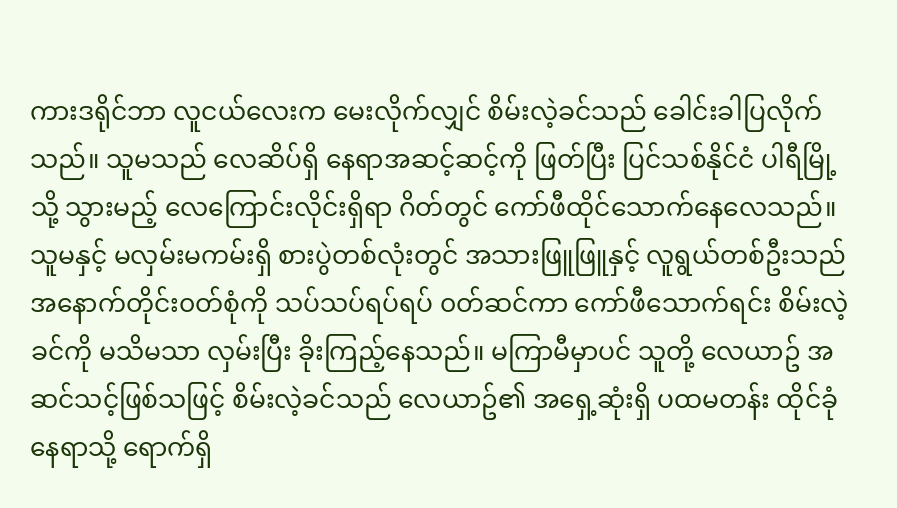ကားဒရိုင်ဘာ လူငယ်လေးက မေးလိုက်လျှင် စိမ်းလဲ့ခင်သည် ခေါင်းခါပြလိုက်သည်။ သူမသည် လေဆိပ်ရှိ နေရာအဆင့်ဆင့်ကို ဖြတ်ပြီး ပြင်သစ်နိုင်ငံ ပါရီမြို့သို့ သွားမည့် လေကြောင်းလိုင်းရှိရာ ဂိတ်တွင် ကော်ဖီထိုင်သောက်နေလေသည်။ သူမနှင့် မလှမ်းမကမ်းရှိ စားပွဲတစ်လုံးတွင် အသားဖြူဖြူနှင့် လူရွယ်တစ်ဦးသည် အနောက်တိုင်း၀တ်စုံကို သပ်သပ်ရပ်ရပ် ၀တ်ဆင်ကာ ကော်ဖီသောက်ရင်း စိမ်းလဲ့ခင်ကို မသိမသာ လှမ်းပြီး ခိုးကြည့်နေသည်။ မကြာမီမှာပင် သူတို့ လေယာဥ် အဆင်သင့်ဖြစ်သဖြင့် စိမ်းလဲ့ခင်သည် လေယာဥ်၏ အရှေ့ဆုံးရှိ ပထမတန်း ထိုင်ခုံနေရာသို့ ရောက်ရှိ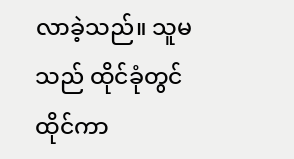လာခဲ့သည်။ သူမသည် ထိုင်ခုံတွင်ထိုင်ကာ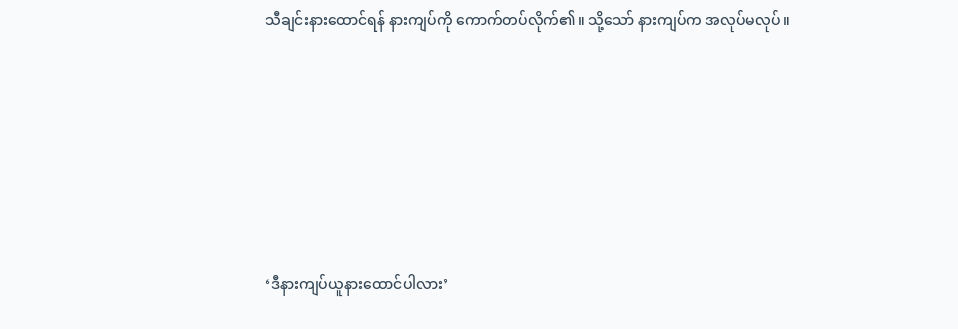သီချင်းနားထောင်ရန် နားကျပ်ကို ကောက်တပ်လိုက်၏။ သို့သော် နားကျပ်က အလုပ်မလုပ်။







‘ဒီနားကျပ်ယူနားထောင်ပါလား’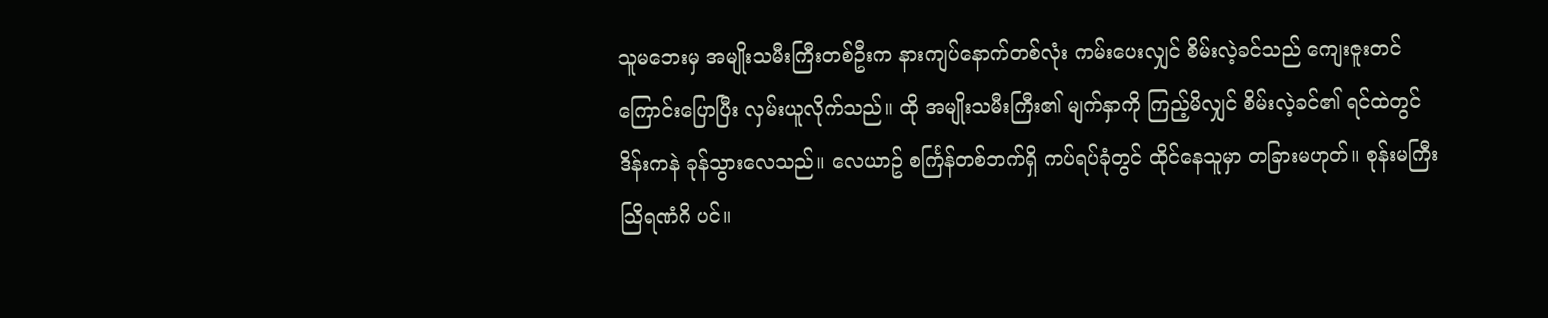သူမဘေးမှ အမျိုးသမီးကြီးတစ်ဦးက နားကျပ်နောက်တစ်လုံး ကမ်းပေးလျှင် စိမ်းလဲ့ခင်သည် ကျေးဇူးတင်ကြောင်းပြောပြီး လှမ်းယူလိုက်သည်။ ထို အမျိုးသမီးကြီး၏ မျက်နှာကို ကြည့်မိလျှင် စိမ်းလဲ့ခင်၏ ရင်ထဲတွင် ဒိန်းကနဲ ခုန်သွားလေသည်။ လေယာဥ် စင်္ကြန်တစ်ဘက်ရှိ ကပ်ရပ်ခုံတွင် ထိုင်နေသူမှာ တခြားမဟုတ်။ စုန်းမကြီး သြိရဏံဂိ ပင်။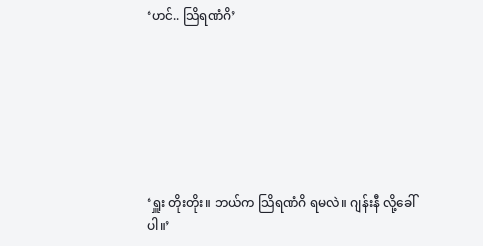‘ဟင်.. သြိရဏံဂိ’







‘ရှူး တိုးတိုး။ ဘယ်က သြိရဏံဂိ ရမလဲ။ ဂျန်းနီ လို့ခေါ်ပါ။’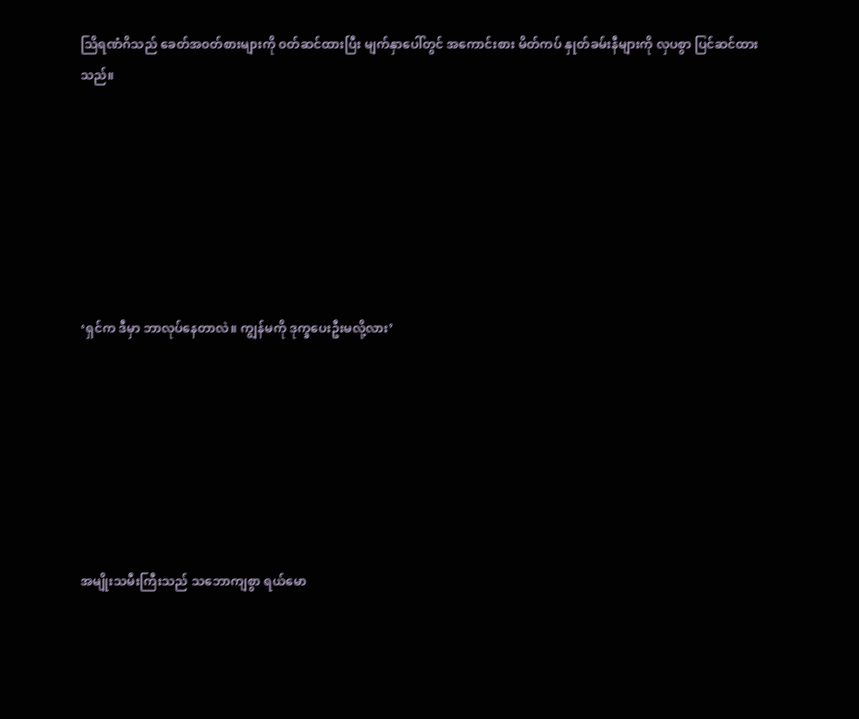သြိရဏံဂိသည် ခေတ်အ၀တ်စားများကို ၀တ်ဆင်ထားပြီး မျက်နှာပေါ်တွင် အကောင်းစား မိတ်ကပ် နှုတ်ခမ်းနီများကို လှပစွာ ပြင်ဆင်ထားသည်။







‘ရှင်က ဒီမှာ ဘာလုပ်နေတာလဲ။ ကျွန်မကို ဒုက္ခပေးဦးမလို့လား’







အမျိုးသမီးကြီးသည် သဘောကျစွာ ရယ်မော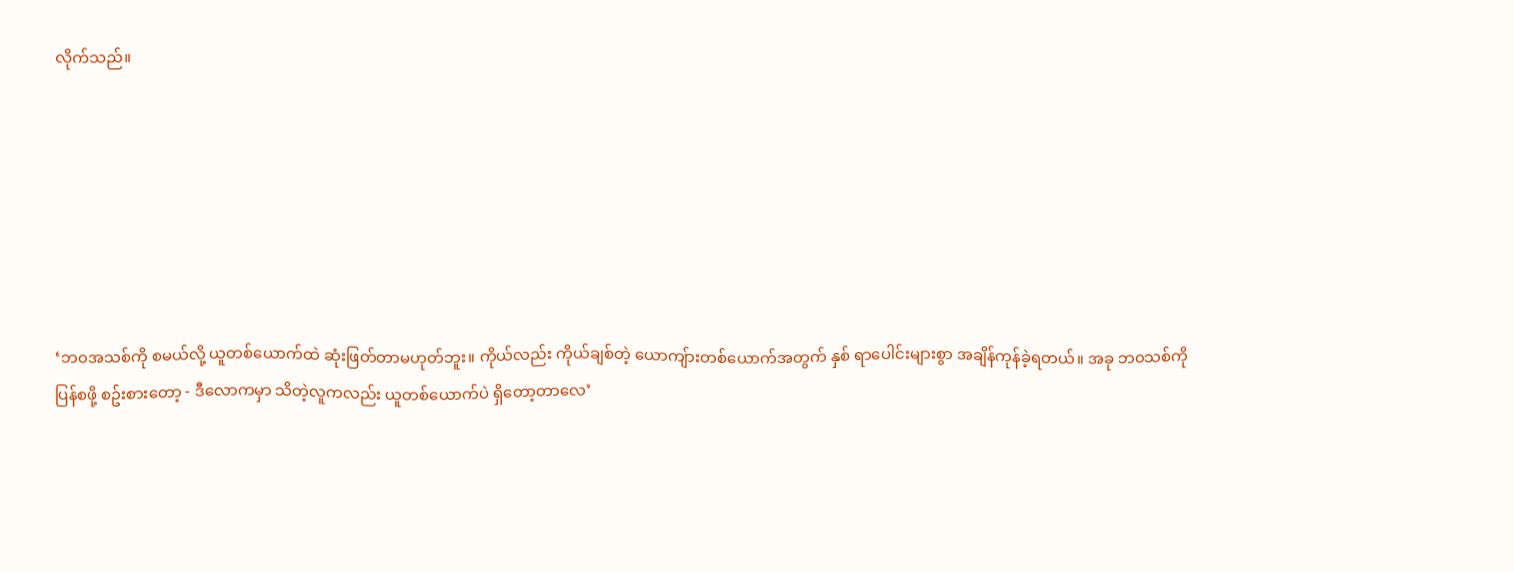လိုက်သည်။







‘ဘ၀အသစ်ကို စမယ်လို့ ယူတစ်ယောက်ထဲ ဆုံးဖြတ်တာမဟုတ်ဘူး။ ကိုယ်လည်း ကိုယ်ချစ်တဲ့ ယောကျ်ားတစ်ယောက်အတွက် နှစ် ရာပေါင်းများစွာ အချိန်ကုန်ခဲ့ရတယ်။ အခု ဘ၀သစ်ကို ပြန်စဖို့ စဥ်းစားတော့ - ဒီလောကမှာ သိတဲ့လူကလည်း ယူတစ်ယောက်ပဲ ရှိတော့တာလေ’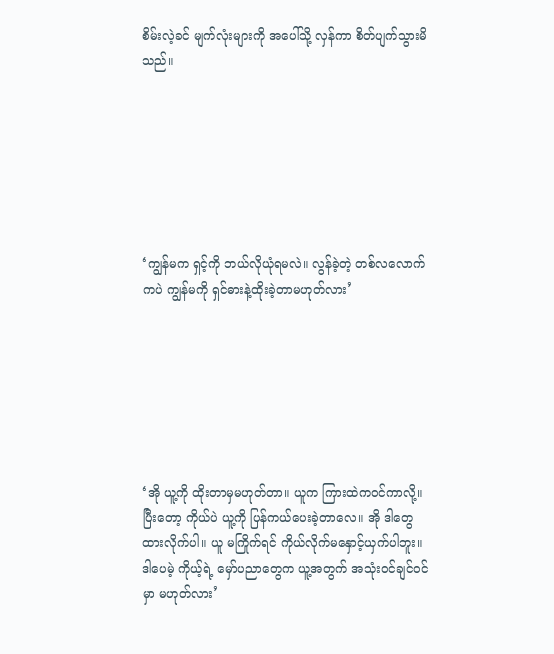စိမ်းလဲ့ခင် မျက်လုံးများကို အပေါ်သို့ လှန်ကာ စိတ်ပျက်သွားမိသည်။







‘ကျွန်မက ရှင့်ကို ဘယ်လိုယုံရမလဲ။ လွန်ခဲ့တဲ့ တစ်လလောက်ကပဲ ကျွန်မကို ရှင်ဓားနဲ့ထိုးခဲ့တာမဟုတ်လား’







‘အို ယူ့ကို ထိုးတာမှမဟုတ်တာ။ ယူက ကြားထဲက၀င်ကာလို့။ ပြီးတော့ ကိုယ်ပဲ ယူ့ကို ပြန်ကယ်ပေးခဲ့တာလေ။ အို ဒါတွေ ထားလိုက်ပါ။ ယူ မကြိုက်ရင် ကိုယ်လိုက်မနှောင့်ယှက်ပါဘူး။ ဒါပေမဲ့ ကိုယ့်ရဲ့ မှော်ပညာတွေက ယူ့အတွက် အသုံး၀င်ချင်၀င်မှာ မဟုတ်လား’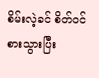စိမ်းလဲ့ခင် စိတ်၀င်စားသွားပြီး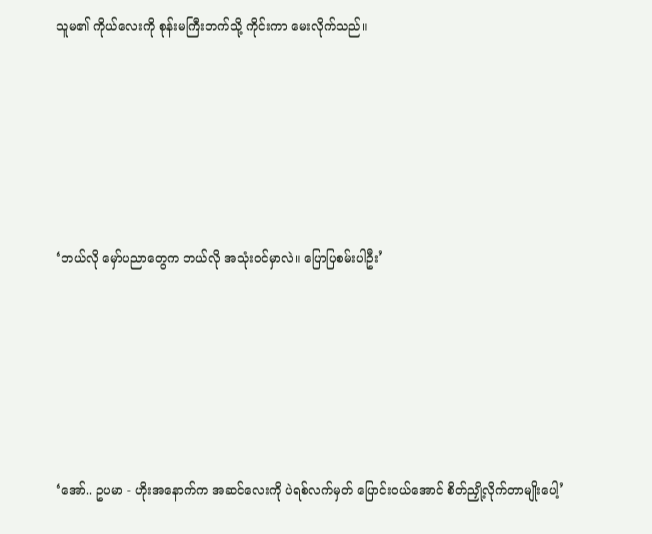သူမ၏ ကိုယ်လေးကို စုန်းမကြီးဘက်သို့ ကိုင်းကာ မေးလိုက်သည်။







‘ဘယ်လို မှော်ပညာတွေက ဘယ်လို အသုံး၀င်မှာလဲ။ ပြောပြစမ်းပါဦး’







‘အော်.. ဥပမာ - ဟိုးအနောက်က အဆင်လေးကို ပဲရစ်လက်မှတ် ပြောင်း၀ယ်အောင် စိတ်ညှို့လိုက်တာမျိုးပေါ့’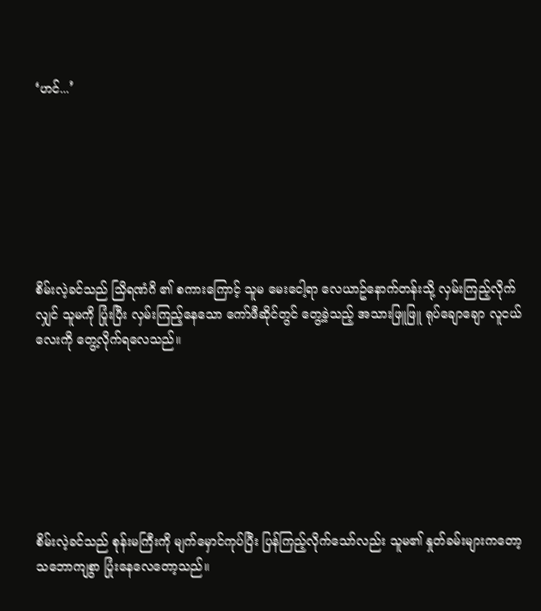‘ဟင်...’







စိမ်းလဲ့ခင်သည် သြိရဏံဂိ ၏ စကားကြောင့် သူမ မေးငေါ့ရာ လေယာဥ်နောက်တန်းသို့ လှမ်းကြည့်လိုက်လျှင် သူမကို ပြုံးပြီး လှမ်းကြည့်နေသော ကော်ဖီဆိုင်တွင် တွေ့ခဲ့သည့် အသားဖြူဖြူ ရုပ်ချောချော လူငယ်လေးကို တွေ့လိုက်ရလေသည်။







စိမ်းလဲ့ခင်သည် စုန်းမကြီးကို မျက်မှောင်ကုပ်ပြီး ပြန်ကြည့်လိုက်သော်လည်း သူမ၏ နှုတ်ခမ်းများကတော့ သဘောကျစွာ ပြုံးနေလေတော့သည်။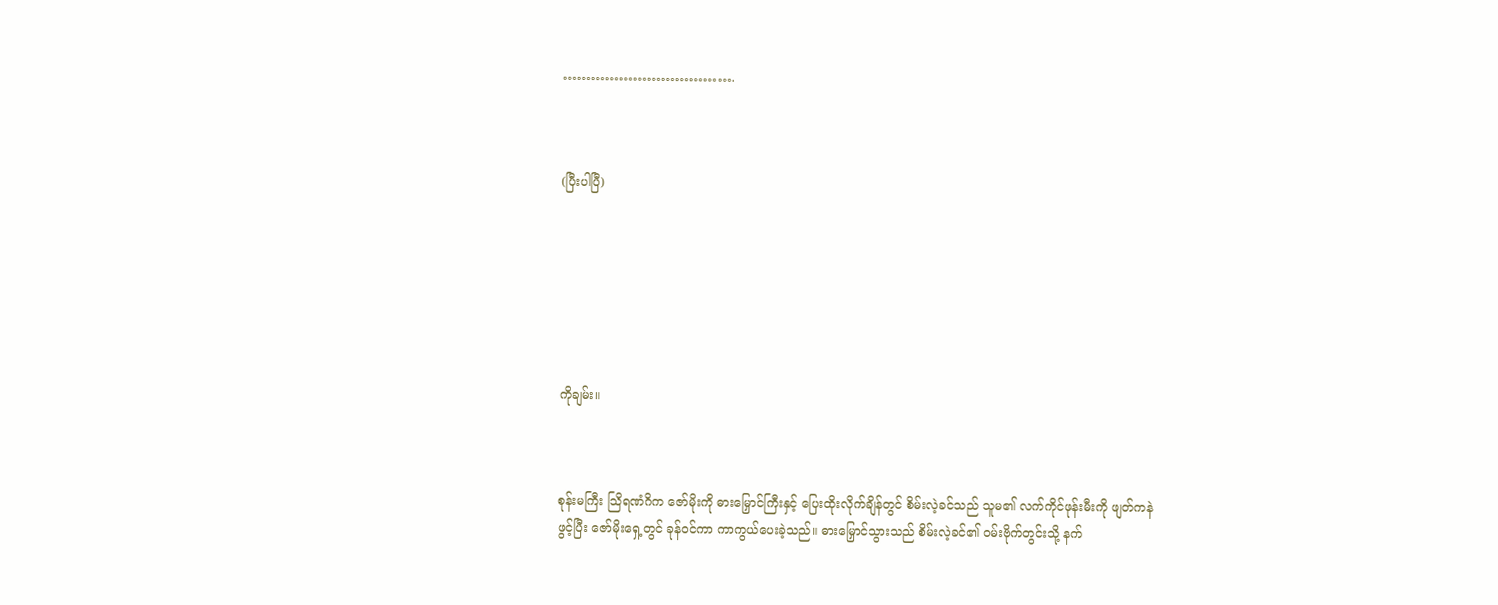……………………………….



(ပြီးပါပြီ)







ကိုချမ်း။



စုန်းမကြီး သြိရဏံဂိက ဇော်မိုးကို ဓားမြှောင်ကြီးနှင့် ပြေးထိုးလိုက်ချိန်တွင် စိမ်းလဲ့ခင်သည် သူမ၏ လက်ကိုင်ဖုန်းမီးကို ဖျတ်ကနဲဖွင့်ပြီး ဇော်မိုးရှေ့တွင် ခုန်၀င်ကာ ကာကွယ်ပေးခဲ့သည်။ ဓားမြှောင်သွားသည် စိမ်းလဲ့ခင်၏ ၀မ်းဗိုက်တွင်းသို့ နက်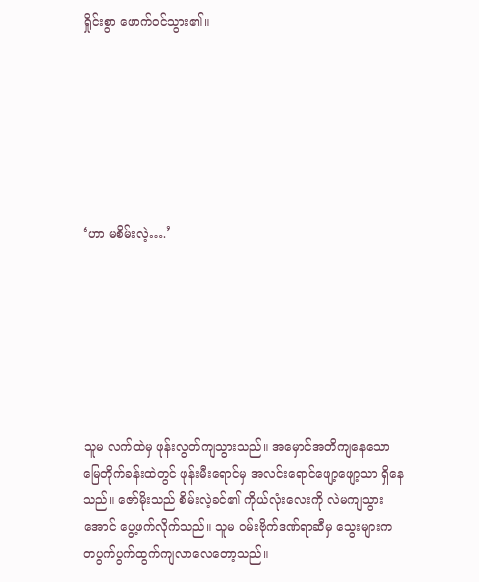ရှိုင်းစွာ ဖောက်၀င်သွား၏။







‘ဟာ မစိမ်းလဲ့….’







သူမ လက်ထဲမှ ဖုန်းလွတ်ကျသွားသည်။ အမှောင်အတိကျနေသော မြေတိုက်ခန်းထဲတွင် ဖုန်းမီးရောင်မှ အလင်းရောင်ဖျော့ဖျော့သာ ရှိနေသည်။ ဇော်မိုးသည် စိမ်းလဲ့ခင်၏ ကိုယ်လုံးလေးကို လဲမကျသွားအောင် ပွေ့ဖက်လိုက်သည်။ သူမ ၀မ်းဗိုက်ဒဏ်ရာဆီမှ သွေးများက တပွက်ပွက်ထွက်ကျလာလေတော့သည်။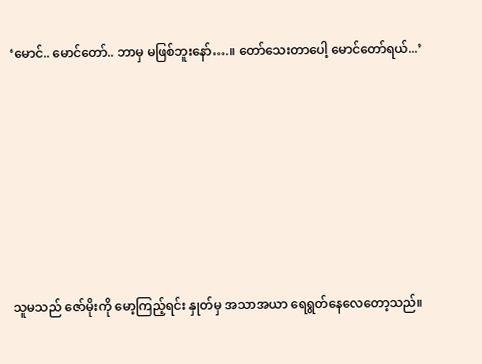‘မောင်.. မောင်တော်.. ဘာမှ မဖြစ်ဘူးနော်….။ တော်သေးတာပေါ့ မောင်တော်ရယ်...’







သူမသည် ဇော်မိုးကို မော့ကြည့်ရင်း နှုတ်မှ အသာအယာ ရေရွတ်နေလေတော့သည်။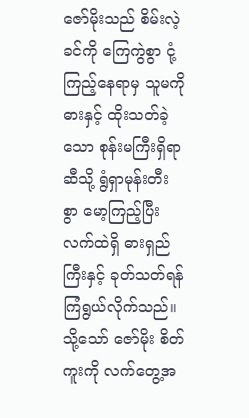ဇော်မိုးသည် စိမ်းလဲ့ခင်ကို ကြေကွဲစွာ ငုံ့ကြည့်နေရာမှ သူမကို ဓားနှင့် ထိုးသတ်ခဲ့သော စုန်းမကြီးရှိရာဆီသို့ ရွံရှာမုန်းတီးစွာ ‌မော့ကြည့်ပြီး လက်ထဲရှိ ဓားရှည်ကြီးနှင့် ခုတ်သတ်ရန် ကြံရွယ်လိုက်သည်။ သို့သော် ဇော်မိုး စိတ်ကူးကို လက်တွေ့အ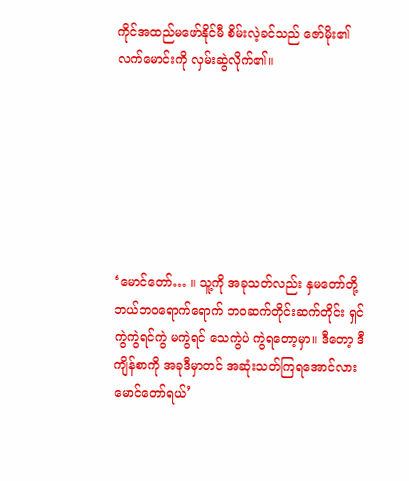ကိုင်အထည်မဖော်နိုင်မီ စိမ်းလဲ့ခင်သည် ဇော်မိုး၏ လက်မောင်းကို လှမ်းဆွဲလိုက်၏။







‘မောင်တော်… ။ သူ့ကို အခုသတ်လည်း နှမတော်တို့ ဘယ်ဘ၀ရောက်ရောက် ဘ၀ဆက်တိုင်းဆက်တိုင်း ရှင်ကွဲကွဲရင်ကွဲ မကွဲရင် သေကွဲပဲ ကွဲရတော့မှာ။ ဒီတော့ ဒီကျိန်စာကို အခုဒီမှာတင် အဆုံးသတ်ကြရအောင်လား မောင်တော်ရယ်’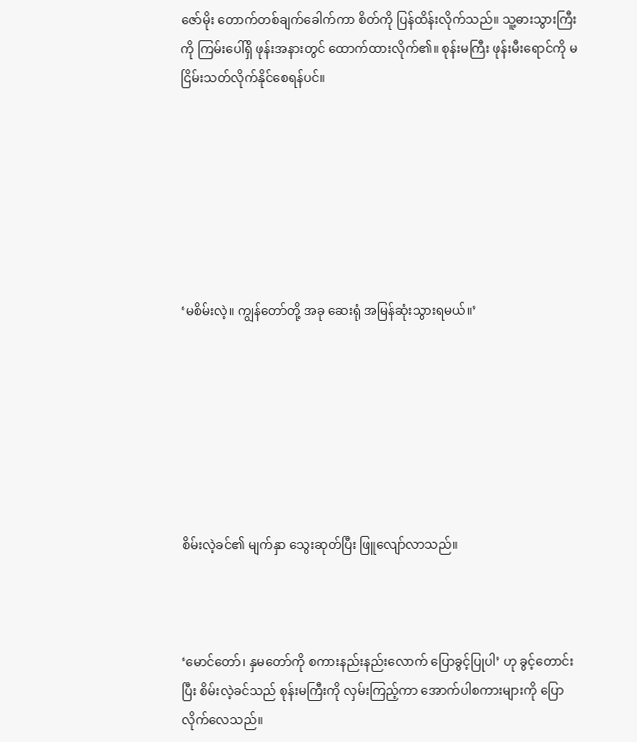ဇော်မိုး တောက်တစ်ချက်ခေါက်ကာ စိတ်ကို ပြန်ထိန်းလိုက်သည်။ သူ့ဓားသွားကြီးကို ကြမ်းပေါ်ရှိ ဖုန်းအနားတွင် ထောက်ထားလိုက်၏။ စုန်းမကြီး ဖုန်းမီးရောင်ကို မငြိမ်းသတ်လိုက်နိုင်စေရန်ပင်။







‘မစိမ်းလဲ့။ ကျွန်တော်တို့ အခု ဆေးရုံ အမြန်ဆုံးသွားရမယ်။’







စိမ်းလဲ့ခင်၏ မျက်နှာ သွေးဆုတ်ပြီး ဖြူလျော်လာသည်။



‘မောင်တော်၊ နှမတော်ကို စကားနည်းနည်းလောက် ပြောခွင့်ပြုပါ’ ဟု‌ ခွင့်တောင်းပြီး စိမ်းလဲ့ခင်သည် စုန်းမကြီးကို လှမ်းကြည့်ကာ အောက်ပါစကားများကို ပြောလိုက်လေသည်။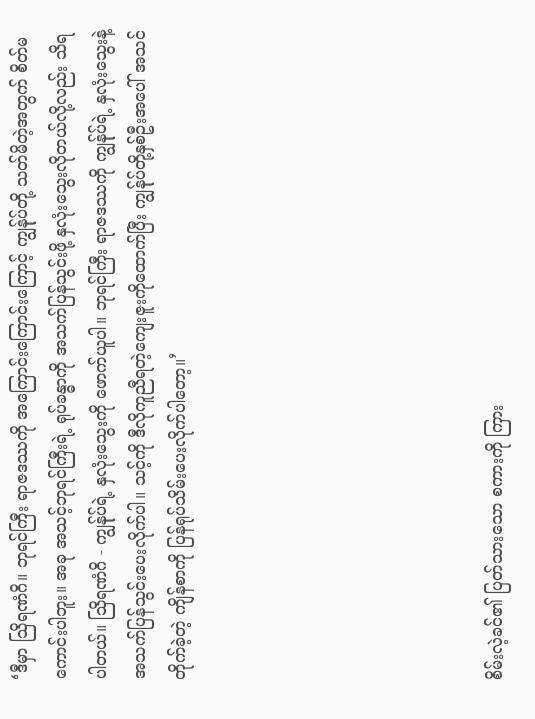‘ဒီမှာ သြိရဏံဂိ။ ဘုရင်ကြီး ရာဇဒဿကို အကြောင်းကြောင်းကြောင့် ကျွန်ုပ်တို့ သတ်မိတဲ့အတွက် စိတ်မကောင်းပါဘူး။ အခု အသင့်ဘုရင်ကြီးရဲ့ ရုပ်ခန္ဓာကို အသက်ပြန်သွင်းဖို့ နှလုံးသွေးလိုတယ်လို့လည်း သိရပါတယ်။ သြိရဏံဂိ - ကျွန်ုပ်ရဲ့ နှလုံးသွေးကို ဖောက်ယူပါ။ ဘုရင်ကြီး ရာဇဒဿကို ကျွန်ုပ်ရဲ့ နှလုံးသွေးနဲ့ အသက်ပြန်သွင်းပေးလိုက်ပါ။ သင့်ကို ဒီလိုကူညီရတဲ့ကျေးဇူးကိုထောက်ပြီး ကျွန်ုပ်တို့နှစ်ဦးအပေါ် အသင်တိုက်ခဲ့တဲ့ ကျိန်စာကို ပြန်ရုပ်သိမ်းပေးလိုက်ပါတော့။’







စိမ်းလဲ့ခင်၏ ပြတ်သားသော စကားကို ကြား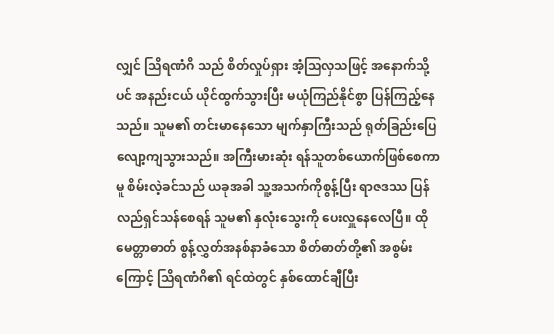လျှင် သြိရဏံဂိ သည် စိတ်လှုပ်ရှား အံ့သြလှသဖြင့် အနောက်သို့ပင် အနည်းငယ် ယိုင်ထွက်သွားပြီး မယုံကြည်နိုင်စွာ ပြန်ကြည့်နေသည်။ သူမ၏ တင်းမာနေသော မျက်နှာကြီးသည် ရုတ်ခြည်းပြေလျော့ကျသွားသည်။ အကြီးမားဆုံး ရန်သူတစ်ယောက်ဖြစ်စေကာမူ စိမ်းလဲ့ခင်သည် ယခုအခါ သူ့အသက်ကိုစွန့်ပြီး ရာဇဒဿ ပြန်လည်ရှင်သန်စေရန် သူမ၏ နှလုံးသွေးကို ပေးလှူနေလေပြီ။ ထိုမေတ္တာဓာတ် စွန့်လွှတ်အနစ်နာခံသော စိတ်ဓာတ်တို့၏ အစွမ်းကြောင့် သြိရဏံဂိ၏ ရင်ထဲတွင် နှစ်ထောင်ချီပြီး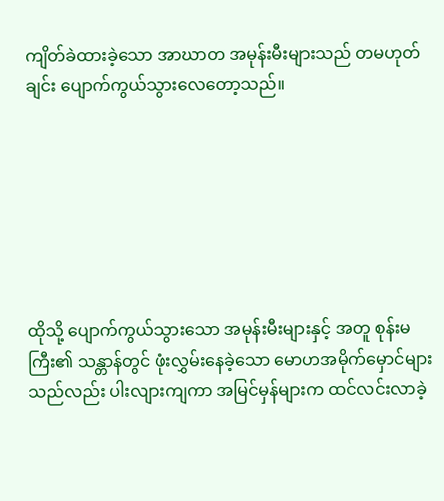ကျိတ်ခဲထားခဲ့သော အာဃာတ အမုန်းမီးများသည် တမဟုတ်ချင်း ပျောက်ကွယ်သွားလေတော့သည်။







ထိုသို့ ပျောက်ကွယ်သွားသော အမုန်းမီးများနှင့် အတူ စုန်းမကြီး၏ သန္တာန်တွင် ဖုံးလွှမ်းနေခဲ့သော မောဟအမိုက်မှောင်များသည်လည်း ပါးလျားကျကာ အမြင်မှန်များက ထင်လင်းလာခဲ့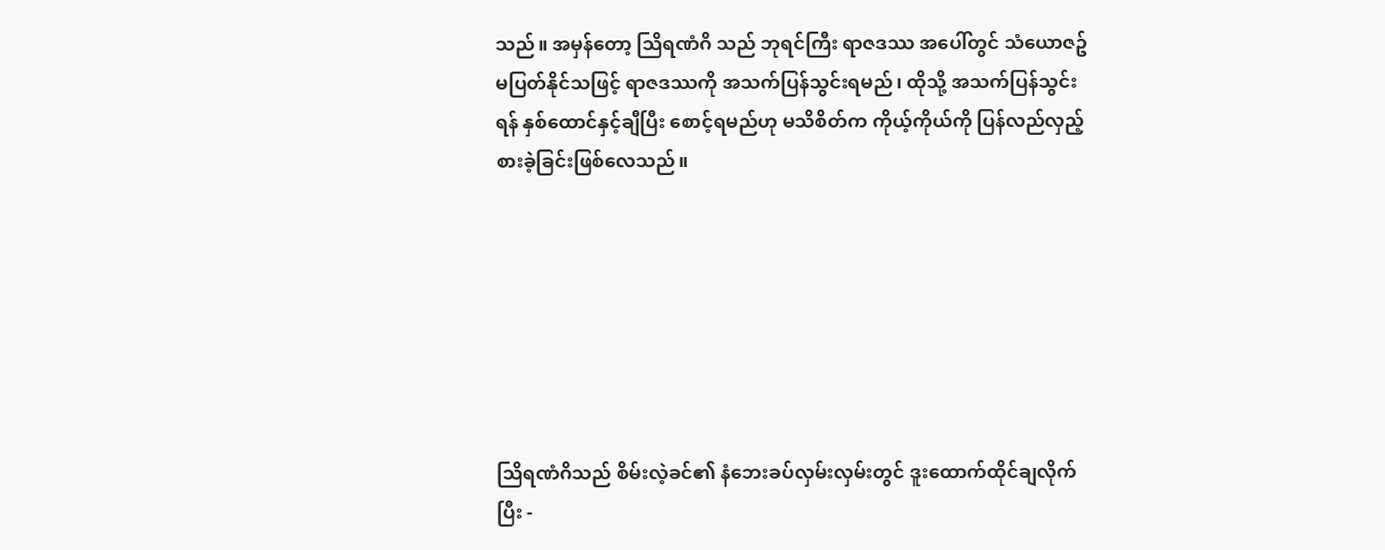သည်။ အမှန်တော့ သြိရဏံဂိ သည် ဘုရင်ကြီး ရာဇဒဿ အပေါ်တွင် သံယောဇဥ်မပြတ်နိုင်သဖြင့် ရာဇဒဿကို အသက်ပြန်သွင်းရမည်၊ ထိုသို့ အသက်ပြန်သွင်းရန် နှစ်ထောင်နှင့်ချီပြီး စောင့်ရမည်ဟု မသိစိတ်က ကိုယ့်ကိုယ်ကို ပြန်လည်လှည့်စားခဲ့ခြင်းဖြစ်လေသည်။







သြိရဏံဂိသည် စိမ်းလဲ့ခင်၏ နံဘေးခပ်လှမ်းလှမ်းတွင် ဒူးထောက်ထိုင်ချလိုက်ပြီး -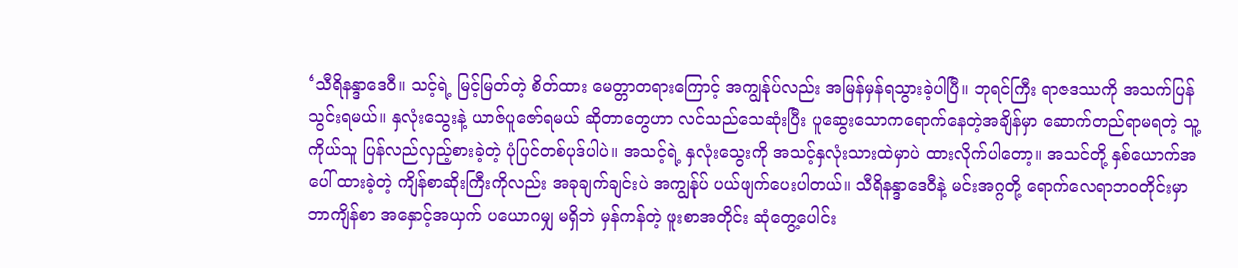‘သီရိနန္ဒာဒေ၀ီ။ သင့်ရဲ့ မြင့်မြတ်တဲ့ စိတ်ထား မေတ္တာတရားကြောင့် အကျွန်ုပ်လည်း အမြန်မှန်ရသွားခဲ့ပါပြီ။ ဘုရင်ကြီး ရာဇဒဿကို အသက်ပြန်သွင်းရမယ်။ နှလုံးသွေးနဲ့ ယာဇ်ပူဇော်ရမယ် ဆိုတာတွေဟာ လင်သည်သေဆုံးပြီး ပူဆွေးသောကရောက်နေတဲ့အချိန်မှာ ဆောက်တည်ရာမရတဲ့ သူ့ကိုယ်သူ ပြန်လည်လှည့်စားခဲ့တဲ့ ပုံပြင်တစ်ပုဒ်ပါပဲ။ အသင့်ရဲ့ နှလုံးသွေးကို အသင့်နှလုံးသားထဲမှာပဲ ထားလိုက်ပါတော့။ အသင်တို့ နှစ်ယောက်အပေါ် ထားခဲ့တဲ့ ကျိန်စာဆိုးကြီးကိုလည်း အခုချက်ချင်းပဲ အကျွန်ုပ် ပယ်ဖျက်ပေးပါတယ်။ သီရိနန္ဒာဒေ၀ီနဲ့ မင်းအဂ္ဂတို့ ရောက်လေရာဘ၀တိုင်းမှာ ဘာကျိန်စာ အနှောင့်အယှက် ပယောဂမျှ မရှိဘဲ မှန်ကန်တဲ့ ဖူးစာအတိုင်း ဆုံတွေ့ပေါင်း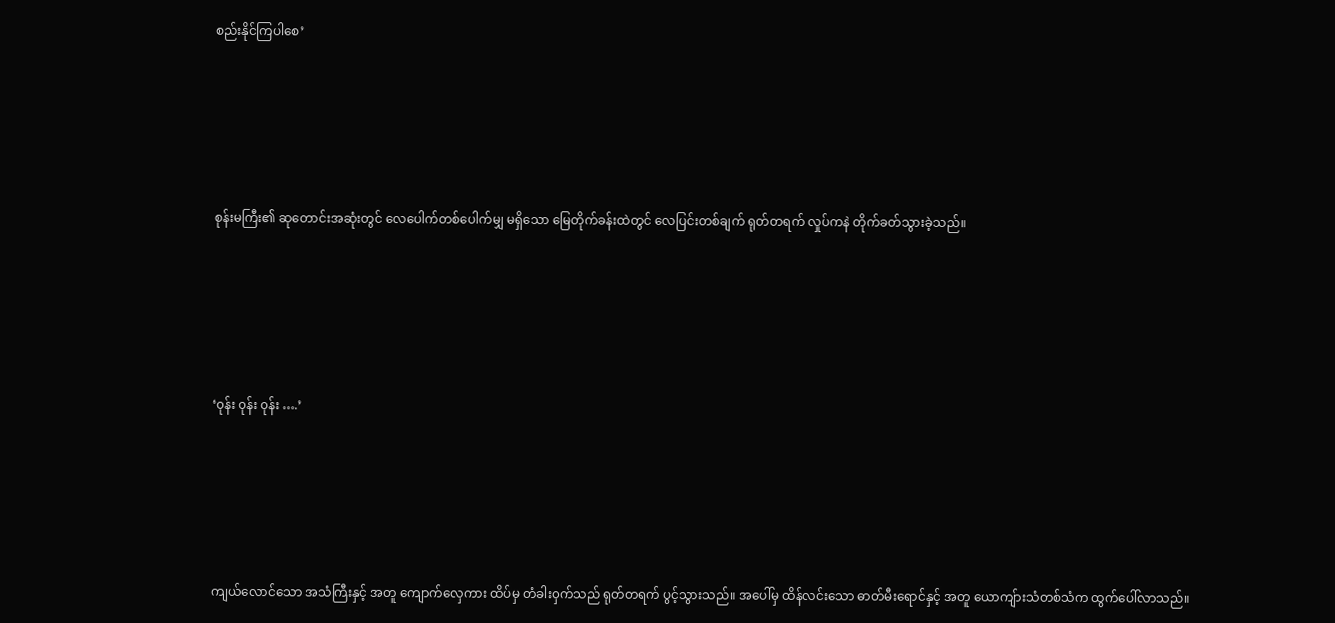စည်းနိုင်ကြပါစေ’







စုန်းမကြီး၏ ဆုတောင်းအဆုံးတွင် လေပေါက်တစ်ပေါက်မျှ မရှိသော မြေတိုက်ခန်းထဲတွင် လေပြင်းတစ်ချက် ရုတ်တရက် လှုပ်ကနဲ တိုက်ခတ်သွားခဲ့သည်။







‘၀ုန်း ၀ုန်း ၀ုန်း ….’







ကျယ်လောင်သော အသံကြီးနှင့် အတူ ကျောက်လှေကား ထိပ်မှ တံခါး၀ှက်သည် ရုတ်တရက် ပွင့်သွားသည်။ အပေါ်မှ ထိန်လင်းသော ဓာတ်မီးရောင်နှင့် အတူ ယောကျ်ားသံတစ်သံက ထွက်ပေါ်လာသည်။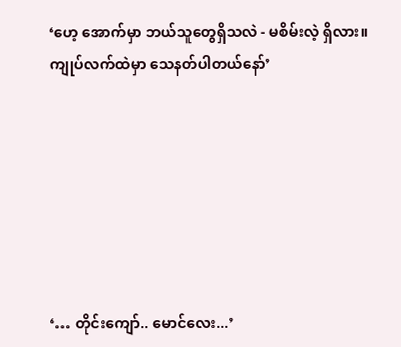‘ဟေ့ အောက်မှာ ဘယ်သူတွေရှိသလဲ - မစိမ်းလဲ့ ရှိလား။ ကျုပ်လက်ထဲမှာ သေနတ်ပါတယ်နော်’







‘… တိုင်းကျော်.. မောင်လေး...’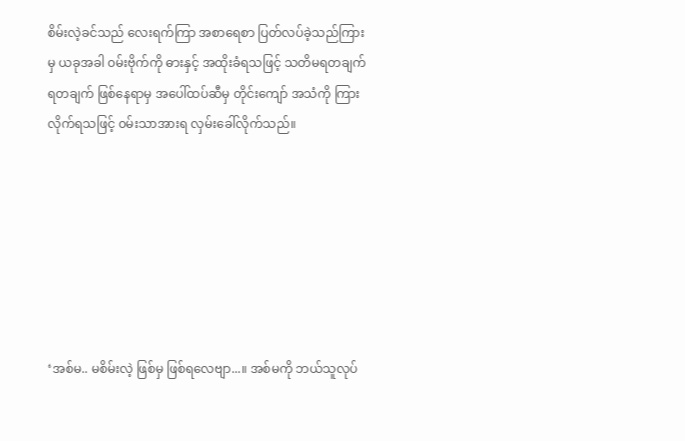စိမ်းလဲ့ခင်သည် လေးရက်ကြာ အစာရေစာ ပြတ်လပ်ခဲ့သည်ကြားမှ ယခုအခါ ၀မ်းဗိုက်ကို ဓားနှင့် အထိုးခံရသဖြင့် သတိမရတချက် ရတချက် ဖြစ်နေရာမှ အပေါ်ထပ်ဆီမှ တိုင်းကျော် အသံကို ကြားလိုက်ရသဖြင့် ၀မ်းသာအားရ လှမ်းခေါ်လိုက်သည်။







‘အစ်မ.. မစိမ်းလဲ့ ဖြစ်မှ ဖြစ်ရလေဗျာ...။ အစ်မကို ဘယ်သူလုပ်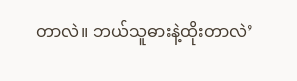တာလဲ။ ဘယ်သူဓားနဲ့ထိုးတာလဲ’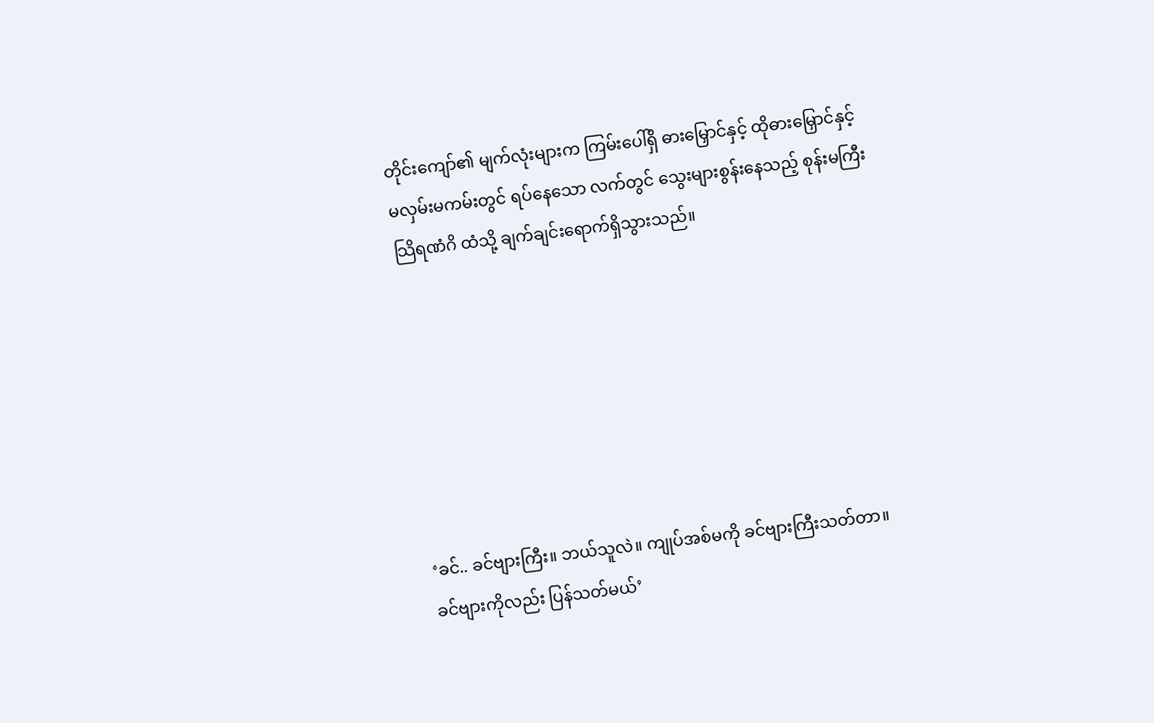တိုင်းကျော်၏ မျက်လုံးများက ကြမ်းပေါ်ရှိ ဓားမြှောင်နှင့် ထိုဓားမြှောင်နှင့် မလှမ်းမကမ်းတွင် ရပ်နေသော လက်တွင် သွေးများစွန်းနေသည့် စုန်းမကြီး သြိရဏံဂိ ထံသို့ ချက်ချင်းရောက်ရှိသွားသည်။







‘ခင်.. ခင်ဗျားကြီး။ ဘယ်သူလဲ။ ကျုပ်အစ်မကို ခင်ဗျားကြီးသတ်တာ။ ခင်ဗျားကိုလည်း ပြန်သတ်မယ်’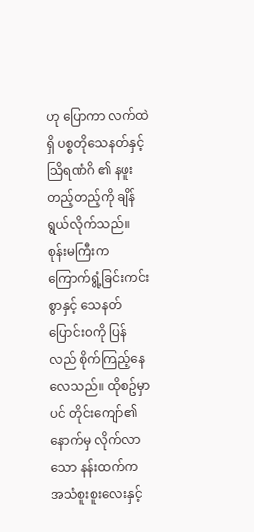ဟု ပြောကာ လက်ထဲရှိ ပစ္စတိုသေနတ်နှင့် သြိရဏံဂိ ၏ နဖူးတည့်တည့်ကို ချိန်ရွယ်လိုက်သည်။ စုန်းမကြီးက ကြောက်ရွံ့ခြင်းကင်းစွာနှင့် သေနတ်ပြောင်း၀ကို ပြန်လည် စိုက်ကြည့်နေလေသည်။ ထိုစဥ်မှာပင် တိုင်း‌ကျော်၏ နောက်မှ လိုက်လာသော နန်းထက်က အသံစူးစူးလေးနှင့်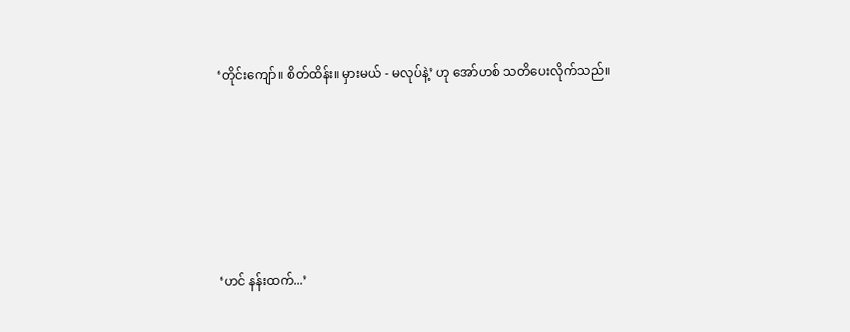‘တိုင်း‌ကျော်။ စိတ်ထိန်း။ မှားမယ် - မလုပ်နဲ့’ ဟု အော်ဟစ် သတိပေးလိုက်သည်။







‘ဟင် နန်းထက်...’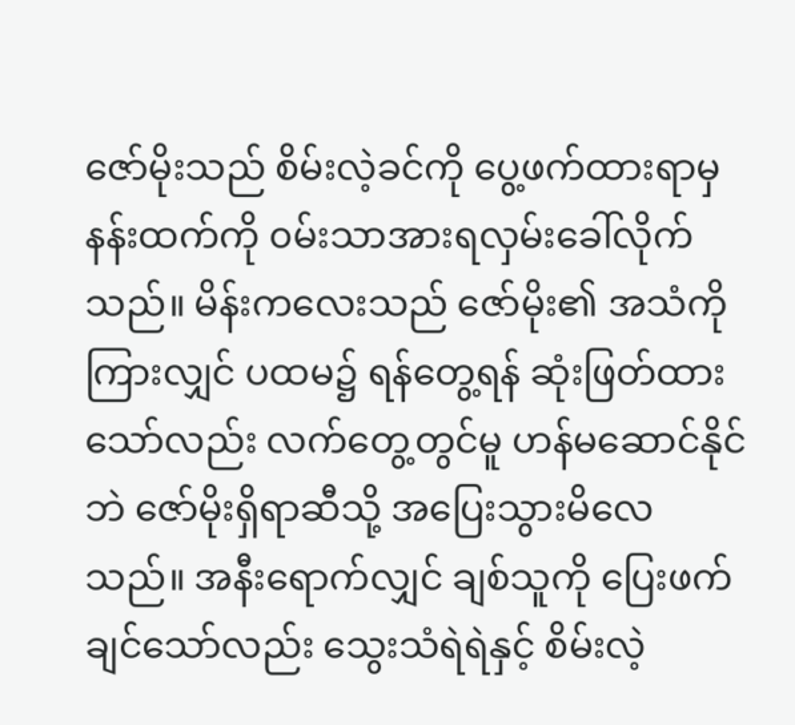ဇော်မိုးသည် စိမ်းလဲ့ခင်ကို ပွေ့ဖက်ထားရာမှ နန်းထက်ကို ၀မ်းသာအားရလှမ်းခေါ်လိုက်သည်။ မိန်းကလေးသည် ဇော်မိုး၏ အသံကိုကြားလျှင် ပထမ၌ ရန်တွေ့ရန် ဆုံးဖြတ်ထားသော်လည်း လက်တွေ့တွင်မူ ဟန်မဆောင်နိုင်ဘဲ ဇော်မိုးရှိရာဆီသို့ အပြေးသွားမိလေသည်။ အနီးရောက်လျှင် ချစ်သူကို ပြေးဖက်ချင်သော်လည်း သွေးသံရဲရဲနှင့် စိမ်းလဲ့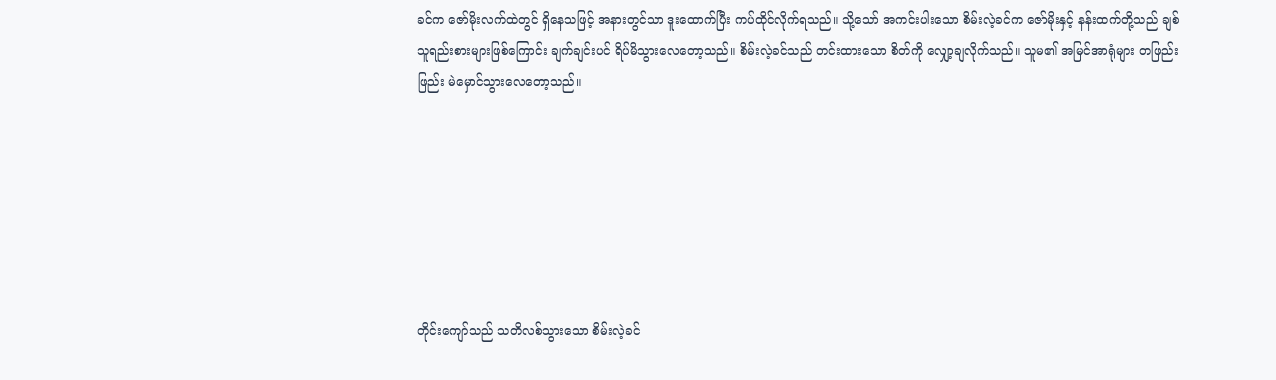ခင်က ဇော်မိုးလက်ထဲတွင် ရှိနေသဖြင့် အနားတွင်သာ ဒူးထောက်ပြီး ကပ်ထိုင်လိုက်ရသည်။ သို့သော် အကင်းပါးသော စိမ်းလဲ့ခင်က ဇော်မိုးနှင့် နန်းထက်တို့သည် ချစ်သူရည်းစားများဖြစ်ကြောင်း ချက်ချင်းပင် ရိပ်မိသွားလေတော့သည်။ စိမ်းလဲ့ခင်သည် တင်းထားသော စိတ်ကို လျှော့ချလိုက်သည်။ သူမ၏ အမြင်အာရုံများ တဖြည်းဖြည်း မဲမှောင်သွားလေတော့သည်။







တိုင်းကျော်သည် သတိလစ်သွားသော စိမ်းလဲ့ခင်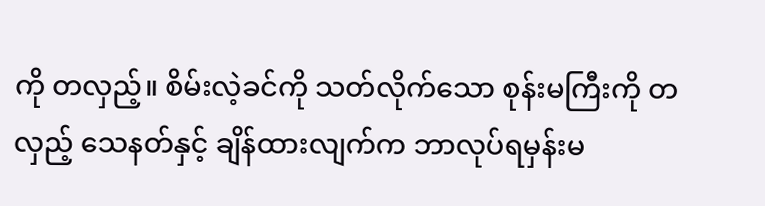ကို တလှည့်။ စိမ်းလဲ့ခင်ကို သတ်လိုက်သော စုန်းမကြီးကို တလှည့် သေနတ်နှင့် ချိန်ထားလျက်က ဘာလုပ်ရမှန်းမ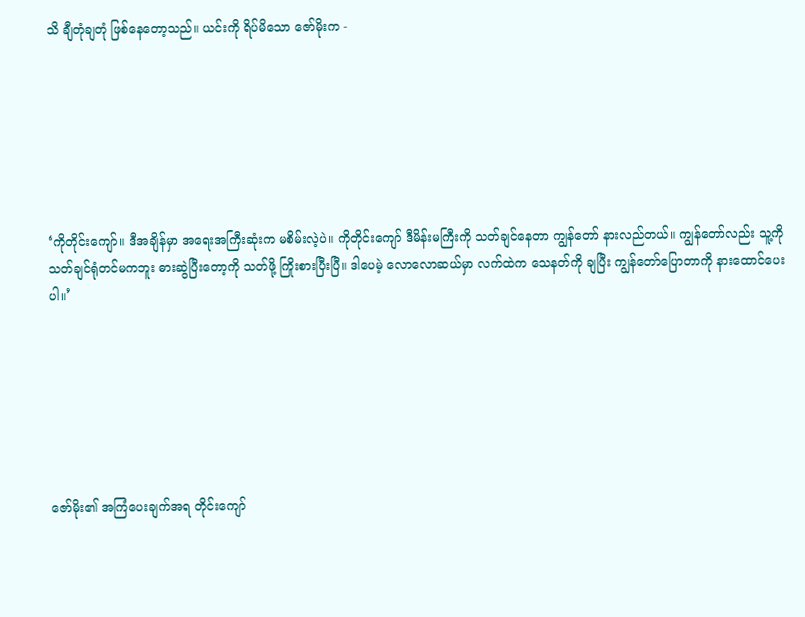သိ ချီတုံချတုံ ဖြစ်နေတော့သည်။ ယင်းကို ရိပ်မိသော ဇော်မိုးက -







‘ကိုတိုင်းကျော်။ ဒီအချိန်မှာ အရေးအကြီးဆုံးက မစိမ်းလဲ့ပဲ။ ကိုတိုင်းကျော် ဒီမိန်းမကြီးကို သတ်ချင်နေတာ ကျွန်တော် နားလည်တယ်။ ကျွန်တော်လည်း သူ့ကို သတ်ချင်ရုံတင်မကဘူး ဓားဆွဲပြီးတော့ကို သတ်ဖို့ ကြိုးစားပြီးပြီ။ ဒါပေမဲ့ လောလောဆယ်မှာ လက်ထဲက သေနတ်ကို ချပြီး ကျွန်တော်ပြောတာကို နားထောင်ပေးပါ။’







ဇော်မိုး၏ အကြံပေးချက်အရ တိုင်းကျော်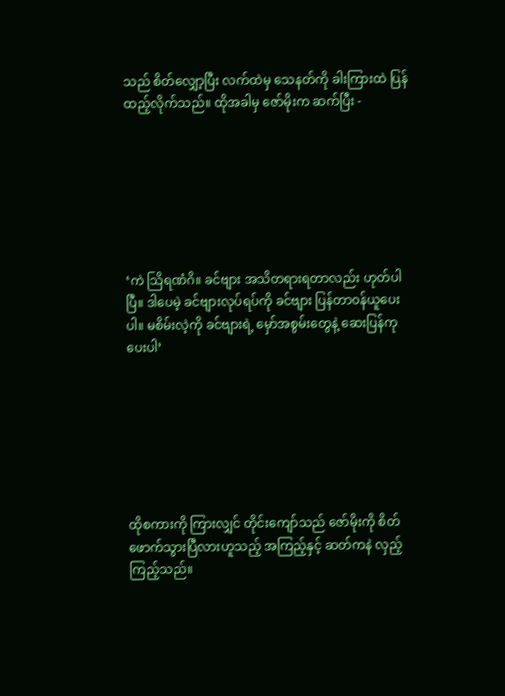သည် စိတ်လျှော့ပြီး လက်ထဲမှ သေနတ်ကို ခါးကြားထဲ ပြန်ထည့်လိုက်သည်။ ထိုအခါမှ ဇော်မိုးက ဆက်ပြီး -







‘ကဲ သြိရဏံဂိ။ ခင်ဗျား အသိတရားရတာလည်း ဟုတ်ပါပြီ။ ဒါပေမဲ့ ခင်ဗျားလုပ်ရပ်ကို ခင်ဗျား ပြန်တာ၀န်ယူပေးပါ။ မစိမ်းလဲ့ကို ခင်ဗျားရဲ့ မှော်အစွမ်းတွေနဲ့ ဆေးပြန်ကုပေးပါ’







ထိုစကားကို ကြားလျှင် တိုင်းကျော်သည် ဇော်မိုးကို စိတ်ဖောက်သွားပြီလားဟူသည့် အကြည့်နှင့် ဆတ်ကနဲ လှည့်ကြည့်သည်။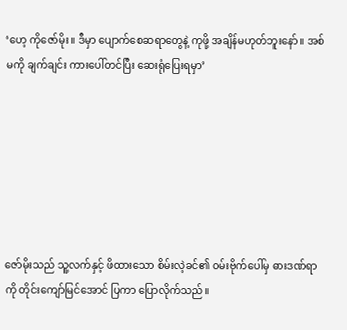‘ဟေ့ ကိုဇော်မိုး။ ဒီမှာ ပျောက်စေဆရာတွေနဲ့ ကုဖို့ အချိန်မဟုတ်ဘူးနော်။ အစ်မကို ချက်ချင်း ကားပေါ်တင်ပြီး ဆေးရုံပြေးရမှာ’







ဇော်မိုးသည် သူ့လက်နှင့် ဖိထားသော စိမ်းလဲ့ခင်၏ ၀မ်းဗိုက်ပေါ်မှ ဓားဒဏ်ရာကို တိုင်းကျော်မြင်အောင် ပြကာ ပြောလိုက်သည်။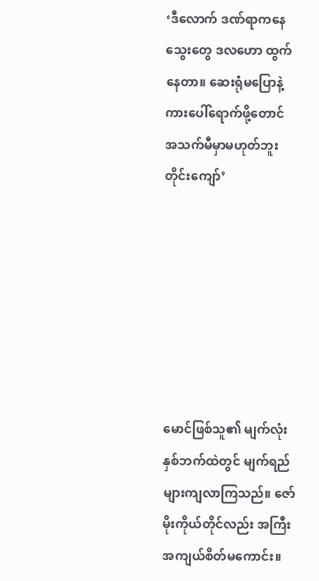‘ဒီလောက် ဒဏ်ရာကနေ သွေးတွေ ဒလဟော ထွက်နေတာ။ ဆေးရုံမပြောနဲ့ ကားပေါ်ရောက်ဖို့တောင် အသက်မီမှာမဟုတ်ဘူး တိုင်းကျော်’







မောင်ဖြစ်သူ၏ မျက်လုံးနှစ်ဘက်ထဲတွင် မျက်ရည်များကျလာကြသည်။ ဇော်မိုးကိုယ်တိုင်လည်း အကြီးအကျယ်စိတ်မကောင်း။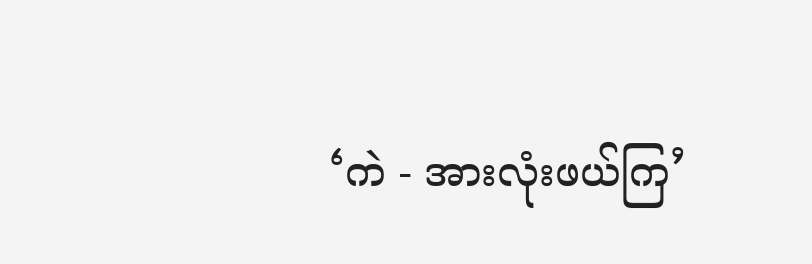‘ကဲ - အားလုံးဖယ်ကြ’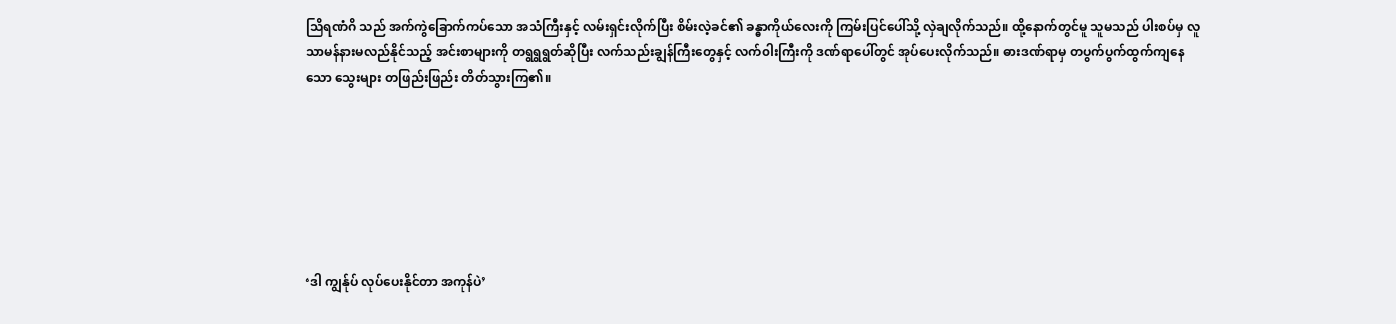သြိရဏံဂိ သည် အက်ကွဲခြောက်ကပ်သော အသံကြီးနှင့် လမ်းရှင်းလိုက်ပြီး စိမ်းလဲ့ခင်၏ ခန္ဓာကိုယ်လေးကို ကြမ်းပြင်ပေါ်သို့ လှဲချလိုက်သည်။ ထို့နောက်တွင်မူ သူမသည် ပါးစပ်မှ လူသာမန်နားမလည်နိုင်သည့် အင်းစာများကို တရွရွရွတ်ဆိုပြီး လက်သည်းချွန်ကြီးတွေနှင့် လက်၀ါးကြီးကို ဒဏ်ရာပေါ်တွင် အုပ်ပေးလိုက်သည်။ ဓားဒဏ်ရာမှ တပွက်ပွက်ထွက်ကျနေသော သွေးများ တဖြည်းဖြည်း တိတ်သွားကြ၏။







‘ဒါ ကျွန်ုပ် လုပ်ပေးနိုင်တာ အကုန်ပဲ’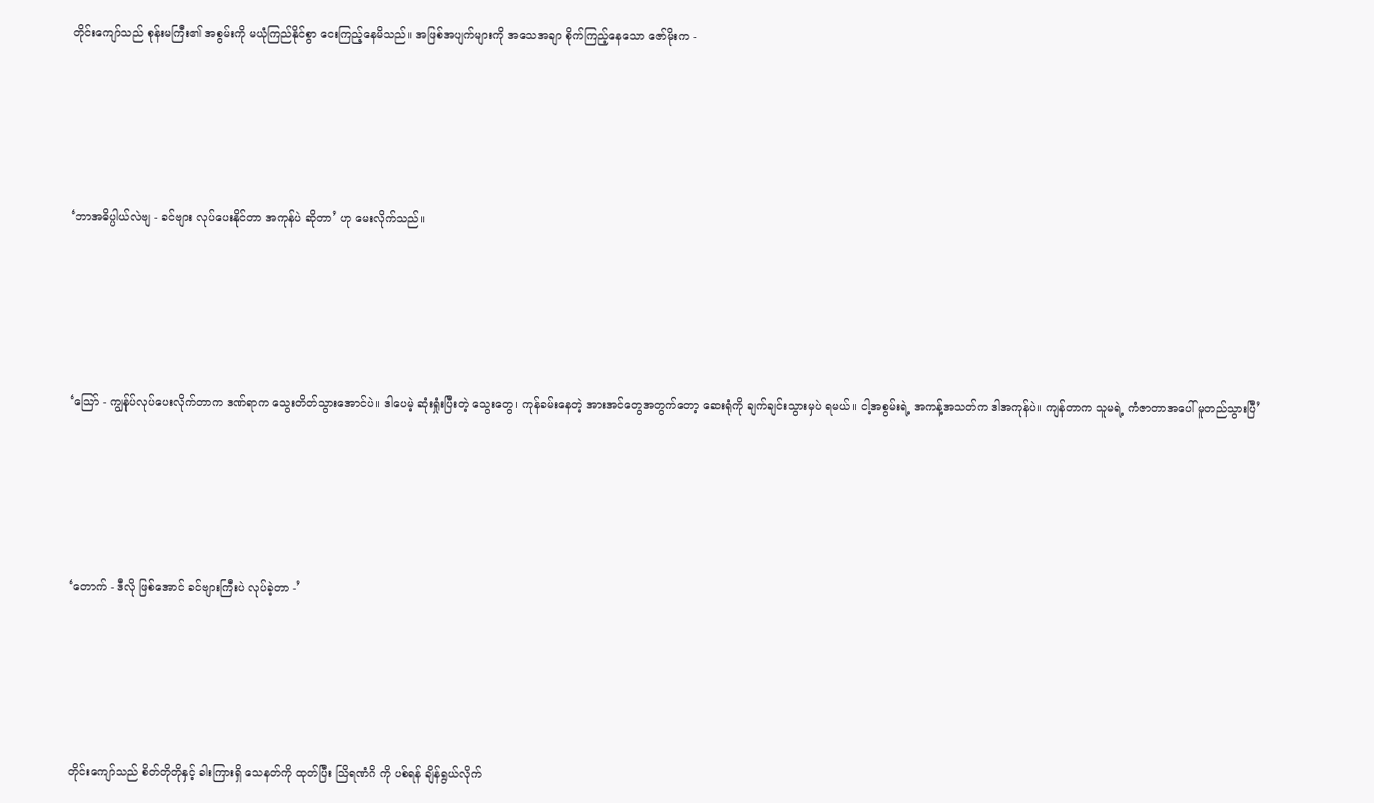တိုင်းကျော်သည် စုန်းမကြီး၏ အစွမ်းကို မယုံကြည်နိုင်စွာ ငေးကြည့်နေမိသည်။ အဖြစ်အပျက်များကို အသေအချာ စိုက်ကြည့်နေသော ဇော်မိုးက -







‘ဘာအဓိပ္ပါယ်လဲဗျ - ခင်ဗျား လုပ်ပေးနိုင်တာ အကုန်ပဲ ဆိုတာ’ ဟု မေးလိုက်သည်။







‘သြော် - ကျွန်ုပ်လုပ်ပေးလိုက်တာက ဒဏ်ရာက သွေးတိတ်သွားအောင်ပဲ။ ဒါပေမဲ့ ဆုံးရှုံးပြီးတဲ့ သွေးတွေ၊ ကုန်ခမ်းနေတဲ့ အားအင်တွေအတွက်တော့ ဆေးရုံကို ချက်ချင်းသွားမှပဲ ရမယ်။ ငါ့အစွမ်းရဲ့ အကန့်အသတ်က ဒါအကုန်ပဲ။ ကျန်တာက သူမရဲ့ ကံဇာတာအပေါ် မူတည်သွားပြီ’







‘တောက် - ဒီလို ဖြစ်အောင် ခင်ဗျားကြီးပဲ လုပ်ခဲ့တာ -’







တိုင်းကျော်သည် စိတ်တိုတိုနှင့် ခါးကြားရှိ သေနတ်ကို ထုတ်ပြီး သြိရဏံဂိ ကို ပစ်ရန် ချိန်ရွယ်လိုက်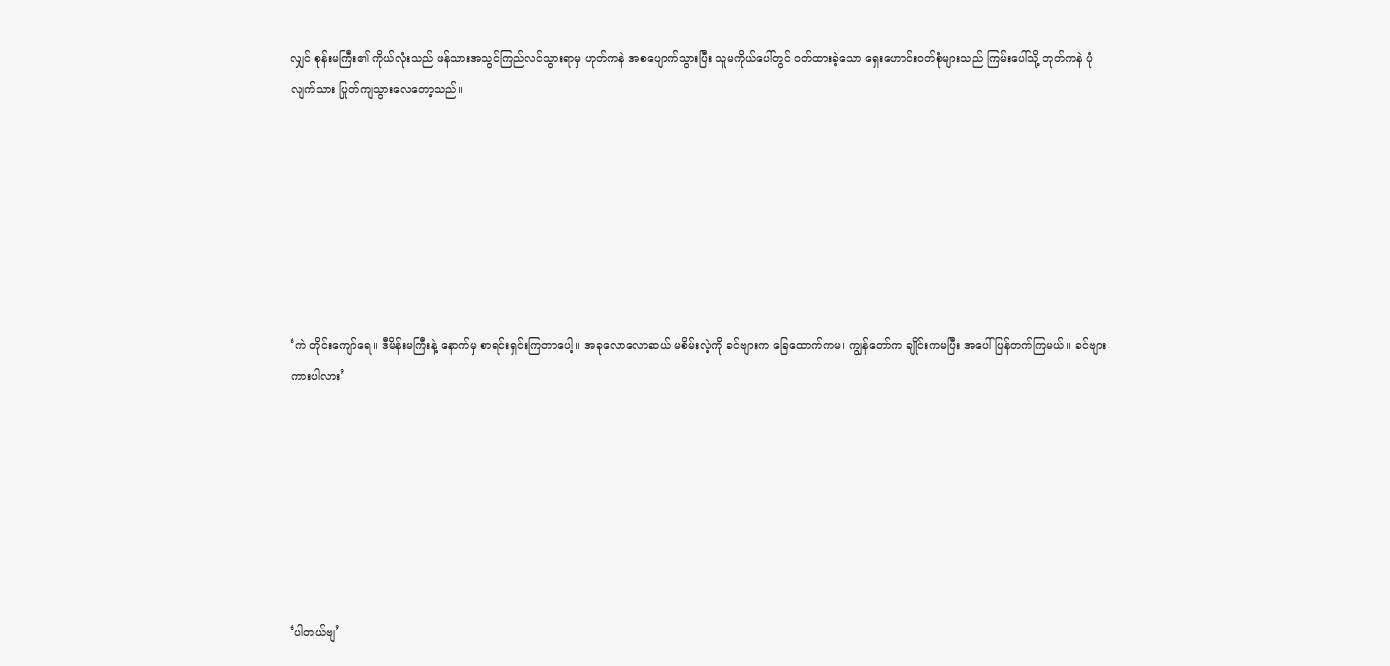လျှင် စုန်းမကြီး၏ ကိုယ်လုံးသည် ဖန်သားအသွင်ကြည်လင်သွားရာမှ ဟုတ်ကနဲ အစပျောက်သွားပြီး သူမကိုယ်ပေါ်တွင် ၀တ်ထားခဲ့သော ရှေးဟောင်း၀တ်စုံများသည် ကြမ်းပေါ်သို့ ဘုတ်ကနဲ ပုံလျက်သား ပြုတ်ကျသွားလေတော့သည်။







‘ကဲ တိုင်းကျော်ရေ။ ဒီမိန်းမကြီးနဲ့ နောက်မှ စာရင်းရှင်းကြတာပေါ့။ အခုလောလောဆယ် မစိမ်းလဲ့ကို ခင်ဗျားက ခြေထောက်ကမ၊ ကျွန်တော်က ချိုင်းကမပြီး အပေါ်ပြန်တက်ကြမယ်။ ခင်ဗျား ကားပါလား’







‘ပါတယ်ဗျ’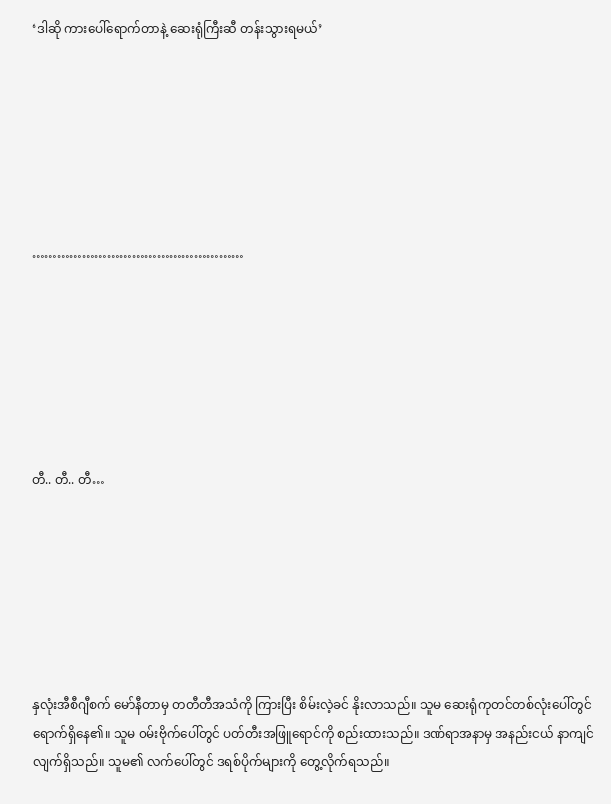‘ဒါဆို ကားပေါ်ရောက်တာနဲ့ ဆေးရုံကြီးဆီ တန်းသွားရမယ်’







……………………………………………







တီ.. တီ.. တီ…







နှလုံးအီစီဂျီစက် မော်နီတာမှ တတီတီအသံကို ကြားပြီး စိမ်းလဲ့ခင် နိုးလာသည်။ သူမ ဆေးရုံကုတင်တစ်လုံးပေါ်တွင် ရောက်ရှိနေ၏။ သူမ ၀မ်းဗိုက်ပေါ်တွင် ပတ်တီးအဖြူရောင်ကို စည်းထားသည်။ ဒဏ်ရာအနာမှ အနည်းငယ် နာကျင်လျက်ရှိသည်။ သူမ၏ လက်ပေါ်တွင် ဒရစ်ပိုက်များကို တွေ့လိုက်ရသည်။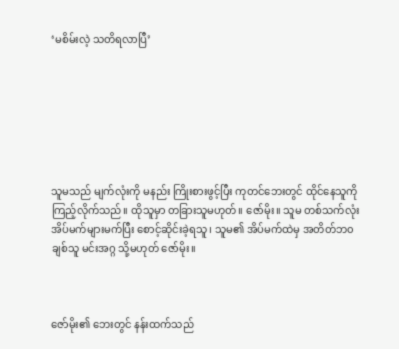‘မစိမ်းလဲ့ သတိရလာပြီ’







သူမသည် မျက်လုံးကို မနည်း ကြိုးစားဖွင့်ပြီး ကုတင်ဘေးတွင် ထိုင်နေသူကို ကြည့်လိုက်သည်။ ထိုသူမှာ တခြားသူမဟုတ်။ ဇော်မိုး။ သူမ တစ်သက်လုံး အိပ်မက်များမက်ပြီး စောင့်ဆိုင်းခဲ့ရသူ၊ သူမ၏ အိပ်မက်ထဲမှ အတိတ်ဘ၀ချစ်သူ မင်းအဂ္ဂ သို့မဟုတ် ဇော်မိုး။



ဇော်မိုး၏ ဘေးတွင် နန်းထက်သည်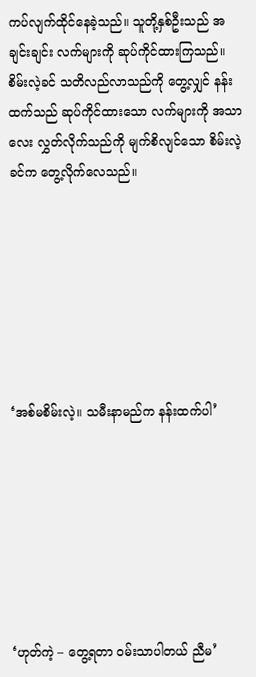ကပ်လျက်ထိုင်နေခဲ့သည်။ သူတို့နှစ်ဦးသည် အချင်းချင်း လက်များကို ဆုပ်ကိုင်ထားကြသည်။ စိမ်းလဲ့ခင် သတိလည်လာသည်ကို တွေ့လျှင် နန်းထက်သည် ဆုပ်ကိုင်ထားသော လက်များကို အသာလေး လွှတ်လိုက်သည်ကို မျက်စိလျင်သော စိမ်းလဲ့ခင်က တွေ့လိုက်လေသည်။







‘အစ်မစိမ်းလဲ့။ သမီးနာမည်က နန်းထက်ပါ’







‘ဟုတ်ကဲ့ – တွေ့ရတာ ၀မ်းသာပါတယ် ညီမ’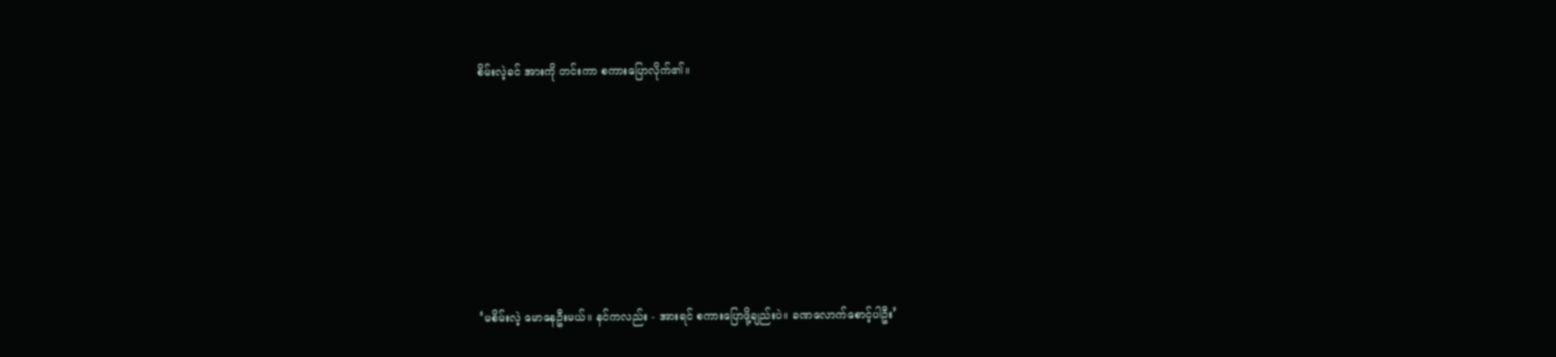စိမ်းလဲ့ခင် အားကို တင်းကာ စကားပြောလိုက်၏။







‘မစိမ်းလဲ့ မောနေဦးမယ်။ နင်ကလည်း - အားရင် စကားပြောဖို့ချည်းပဲ။ ခဏလောက်စောင့်ပါဦး’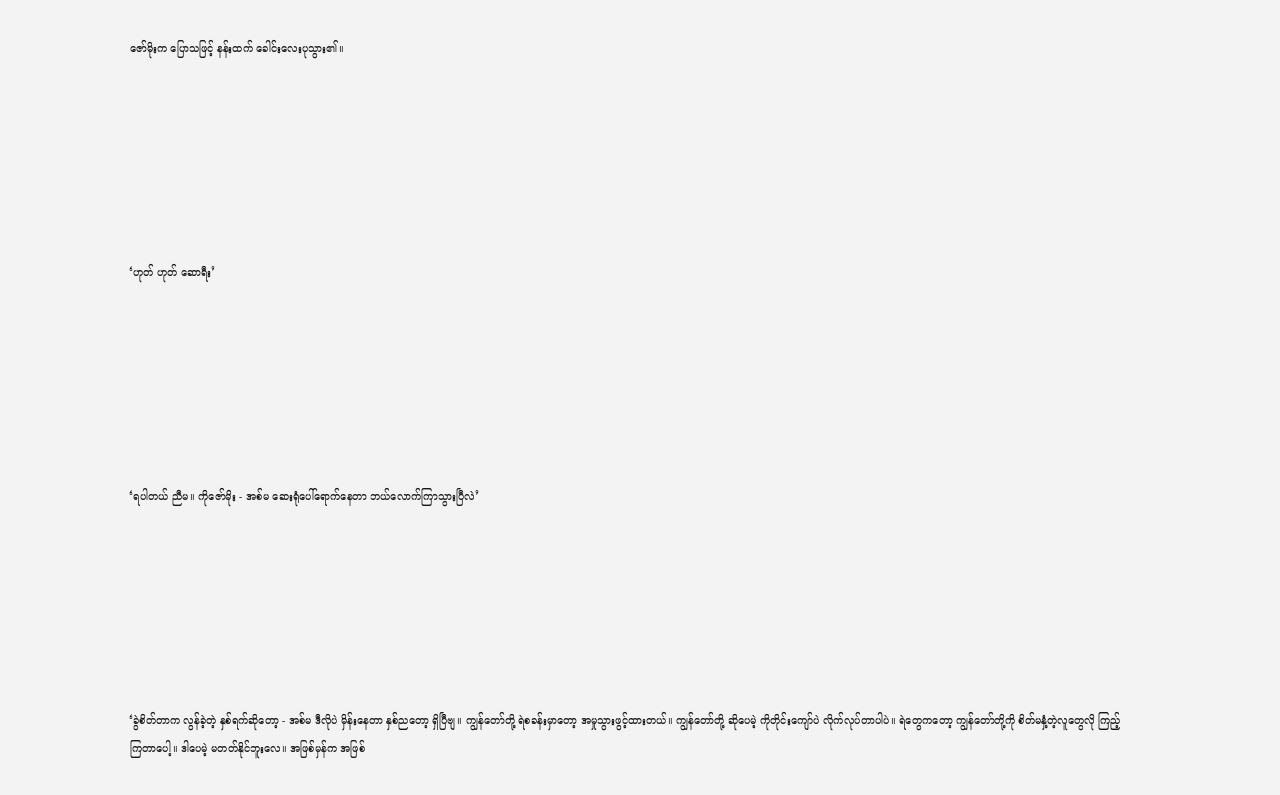ဇော်မိုးက ပြောသဖြင့် နန်းထက် ခေါင်းလေးပုသွား၏။







‘ဟုတ် ဟုတ် ဆောရီး’







‘ရပါတယ် ညီမ။ ကိုဇော်မိုး - အစ်မ ဆေးရုံပေါ်ရောက်နေတာ ဘယ်လောက်ကြာသွားပြီလဲ’







‘ခွဲစိတ်တာက လွန်ခဲ့တဲ့ နှစ်ရက်ဆိုတော့ - အစ်မ ဒီလိုပဲ မှိန်းနေတာ နှစ်ညတော့ ရှိပြီဗျ။ ကျွန်တော်တို့ ရဲစခန်းမှာတော့ အမှုသွားဖွင့်ထားတယ်။ ကျွန်တော်တို့ ဆိုပေမဲ့ ကိုတိုင်းကျော်ပဲ လိုက်လုပ်တာပါပဲ။ ရဲတွေကတော့ ကျွန်တော်တို့ကို စိတ်မနှံ့တဲ့လူတွေလို ကြည့်ကြတာပေါ့။ ဒါပေမဲ့ မတတ်နိုင်ဘူးလေ။ အဖြစ်မှန်က အဖြစ်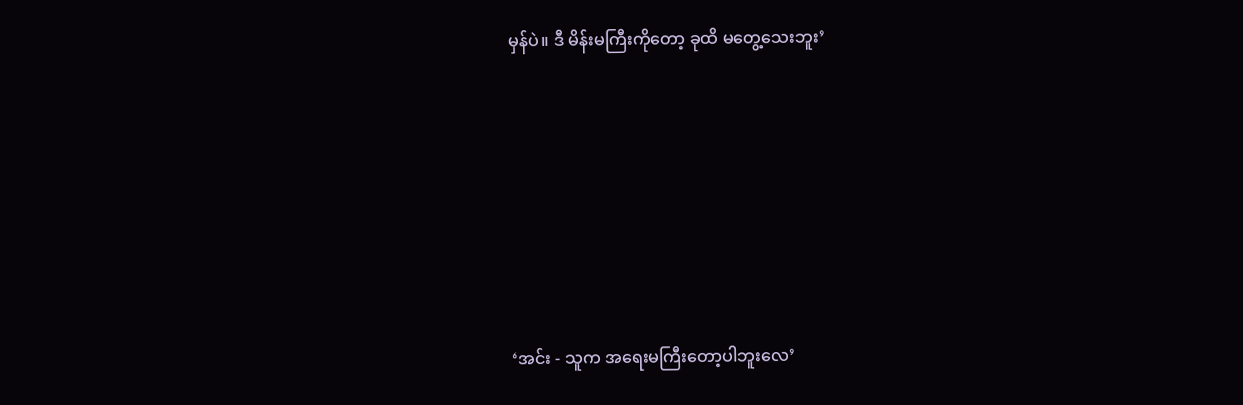မှန်ပဲ။ ဒီ မိန်းမကြီးကိုတော့ ခုထိ မတွေ့သေးဘူး’







‘အင်း - သူက အရေးမကြီးတော့ပါဘူးလေ’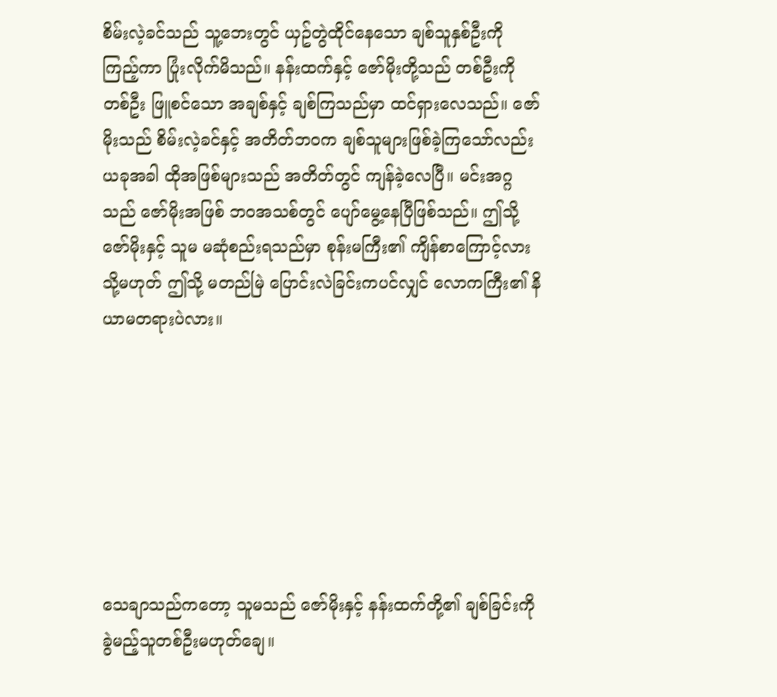စိမ်းလဲ့ခင်သည် သူ့ဘေးတွင် ယှဥ်တွဲထိုင်နေသော ချစ်သူနှစ်ဦးကို ကြည့်ကာ ပြုံးလိုက်မိသည်။ နန်းထက်နှင့် ဇော်မိုးတို့သည် တစ်ဦးကို တစ်ဦး ဖြူစင်သော အချစ်နှင့် ချစ်ကြသည်မှာ ထင်ရှားလေသည်။ ဇော်မိုးသည် စိမ်းလဲ့ခင်နှင့် အတိတ်ဘ၀က ချစ်သူများဖြစ်ခဲ့ကြသော်လည်း ယခုအခါ ထိုအဖြစ်များသည် အတိတ်တွင် ကျန်ခဲ့လေပြီ။ မင်းအဂ္ဂသည် ဇော်မိုးအဖြစ် ဘ၀အသစ်တွင် ပျော်မွေ့နေပြီဖြစ်သည်။ ဤသို့ ဇော်မိုးနှင့် သူမ မဆုံစည်းရသည်မှာ စုန်းမကြီး၏ ကျိန်စာကြောင့်လား သို့မဟုတ် ဤသို့ မတည်မြဲ ပြောင်းလဲခြင်းကပင်လျှင် လောကကြီး၏ နိယာမတရားပဲလား။







သေချာသည်ကတော့ သူမသည် ဇော်မိုးနှင့် နန်းထက်တို့၏ ချစ်ခြင်းကို ခွဲမည့်သူတစ်ဦးမဟုတ်ချေ။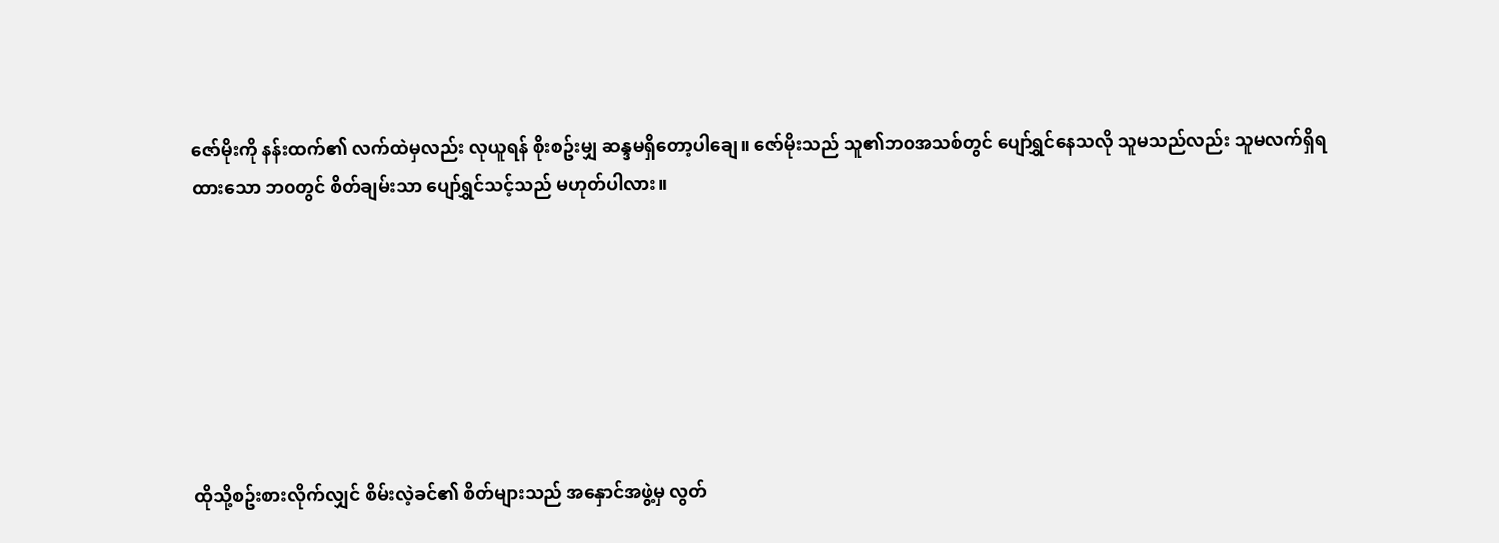ဇော်မိုးကို နန်းထက်၏ လက်ထဲမှလည်း လုယူရန် စိုးစဥ်းမျှ ဆန္ဒမရှိတော့ပါချေ။ ဇော်မိုးသည် သူ၏ဘ၀အသစ်တွင် ပျော်ရွှင်နေသလို သူမသည်လည်း သူမလက်ရှိရထားသော ဘ၀တွင် စိတ်ချမ်းသာ ပျော်ရွှင်သင့်သည် မဟုတ်ပါလား။







ထိုသို့စဥ်းစားလိုက်လျှင် စိမ်းလဲ့ခင်၏ စိတ်များသည် အနှောင်အဖွဲ့မှ လွတ်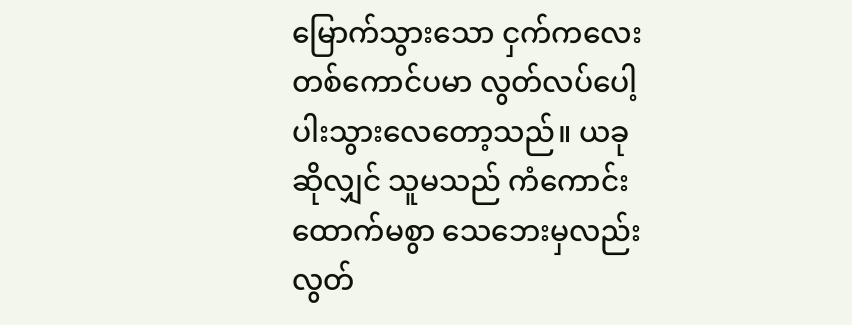မြောက်သွားသော ငှက်ကလေးတစ်ကောင်ပမာ လွတ်လပ်ပေါ့ပါးသွားလေတော့သည်။ ယခုဆိုလျှင် သူမသည် ကံကောင်းထောက်မစွာ သေဘေးမှလည်း လွတ်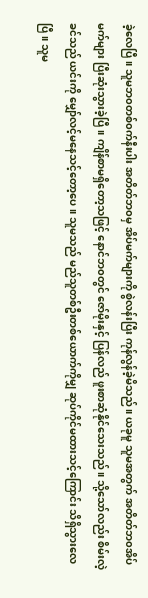ခဲ့လေပြီ။ သူမဘ၀တစ်၀က်နီးပါး အတိတ်ဘ၀မှ အိပ်မက်များကို စွဲလန်းပြီး ကုန်လွန်ခဲ့မိသည်။ ယခုမူ သူမအတွက် အတိတ်ဘ၀အိပ်မက်များ ပြီးဆုံးသွားခဲ့ပြီ။ ကျိန်စာမရှိတော့သဖြင့် နောင်ဘ၀တွင် ဇော်မိုးနှင့် ပြန်လည် ဖူးစာဆုံနိုင်သေးသည်။ သို့သော်လည်း စိမ်းလဲ့ခင်သည် ယင်းကို မျှော်လင့်မနေသင့်တော့ပေ။ သူမသည် မည်သူတစ်ဦးတစ်ယောက်ကိုမျှ ဆုပ်ကိုင်မထားသင့်ကြောင်း သိရှိသွားလေပြီ။ သူမ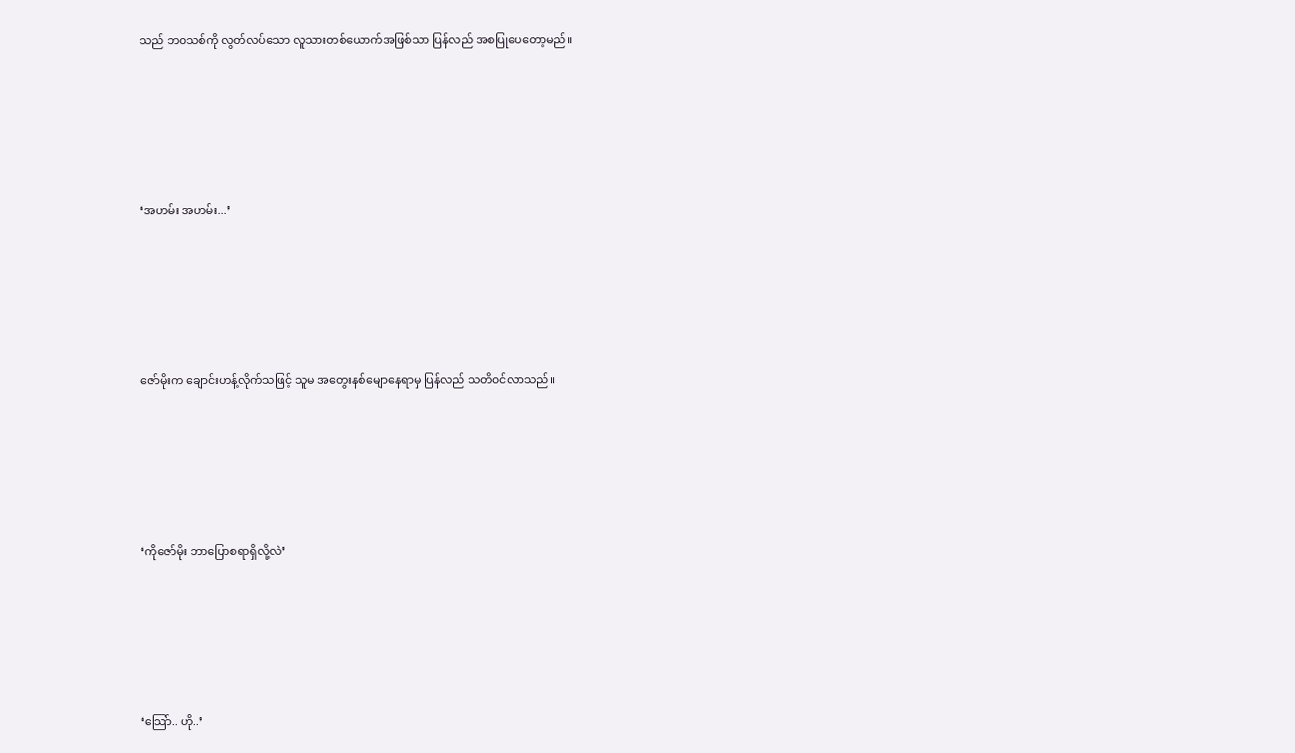သည် ဘ၀သစ်ကို လွတ်လပ်သော လူသားတစ်ယောက်အဖြစ်သာ ပြန်လည် အစပြုပေတော့မည်။







‘အဟမ်း အဟမ်း...’







ဇော်မိုးက ချောင်းဟန့်လိုက်သဖြင့် သူမ အတွေးနစ်မျောနေရာမှ ပြန်လည် သတိ၀င်လာသည်။







‘ကိုဇော်မိုး ဘာပြောစရာရှိလို့လဲ’







‘သြော်.. ဟို..’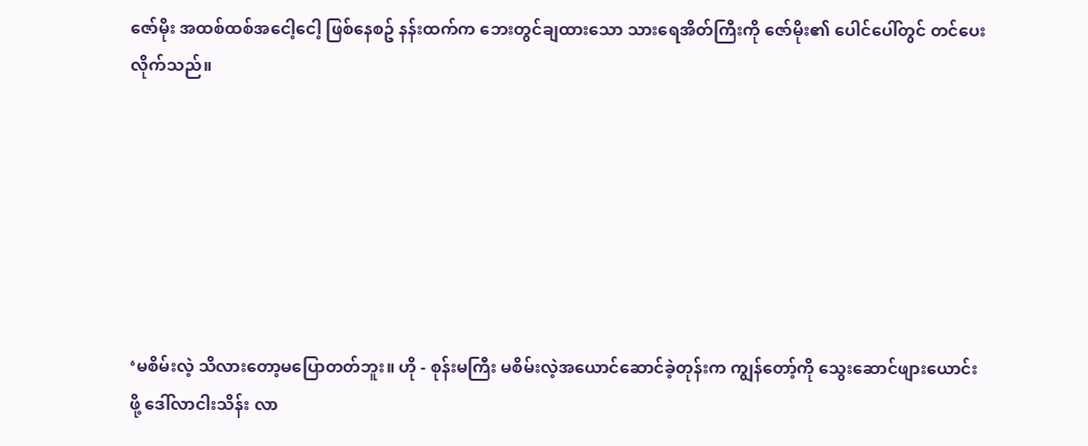ဇော်မိုး အထစ်ထစ်အငေါ့ငေါ့ ဖြစ်နေစဥ် နန်းထက်က ဘေးတွင်ချထားသော သားရေအိတ်ကြီးကို ဇော်မိုး၏ ပေါင်ပေါ်တွင် တင်ပေးလိုက်သည်။







‘မစိမ်းလဲ့ သိလားတော့မပြောတတ်ဘူး။ ဟို - စုန်းမကြီး မစိမ်းလဲ့အယောင်ဆောင်ခဲ့တုန်းက ကျွန်တော့်ကို သွေးဆောင်ဖျားယောင်းဖို့ ‌ဒေါ်လာငါးသိန်း လာ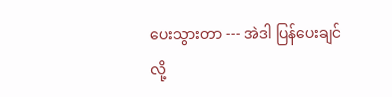ပေးသွားတာ --- အဲဒါ ပြန်ပေးချင်လို့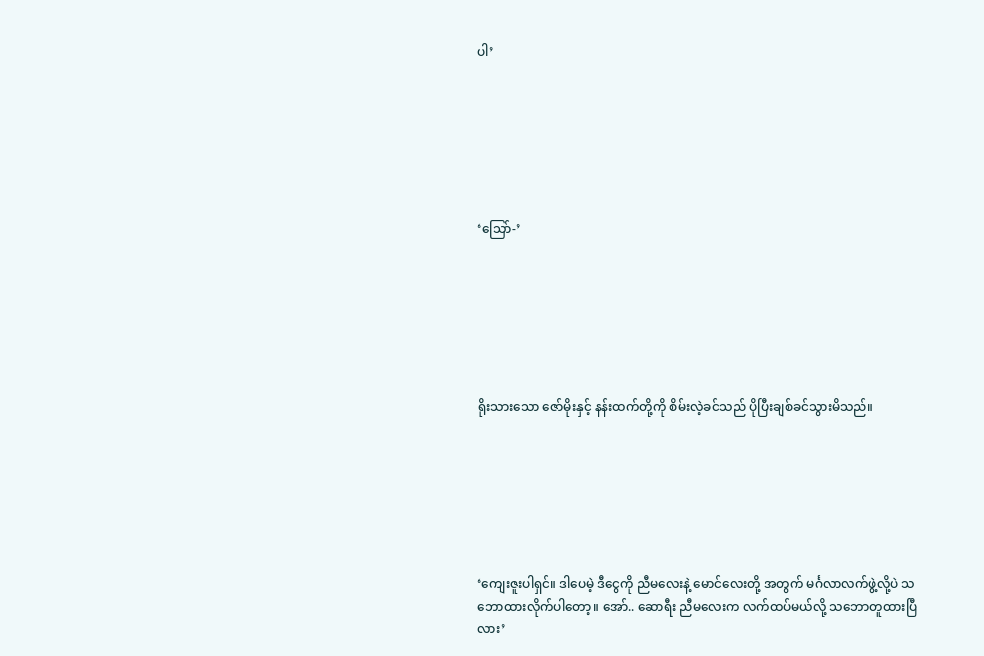ပါ’







‘သြော်-’







ရိုးသားသော ‌ဇော်မိုးနှင့် နန်းထက်တို့ကို စိမ်းလဲ့ခင်သည် ပိုပြီးချစ်ခင်သွားမိသည်။







‘ကျေးဇူးပါရှင်။ ဒါပေမဲ့ ဒီငွေကို ညီမလေးနဲ့ မောင်လေးတို့ အတွက် မင်္ဂလာလက်ဖွဲ့လို့ပဲ သဘောထားလိုက်ပါတော့။ အော်.. ဆောရီး ညီမလေးက လက်ထပ်မယ်လို့ သဘောတူထားပြီလား’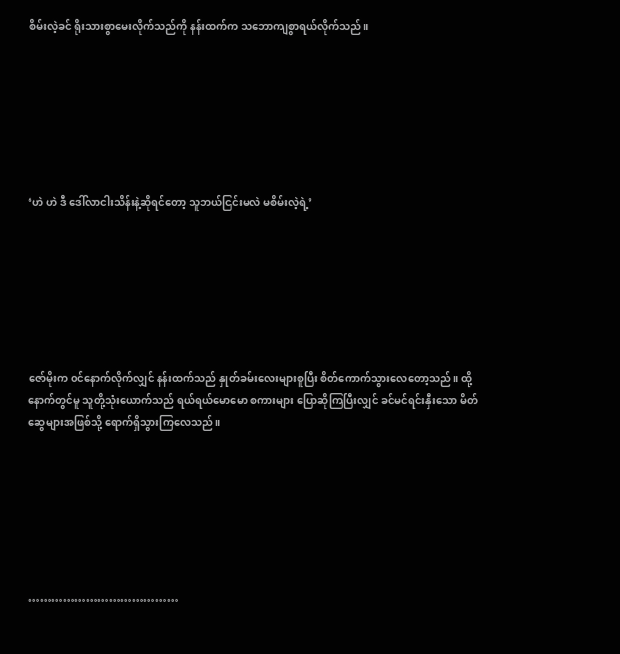စိမ်းလဲ့ခင် ရိုးသားစွာမေးလိုက်သည်ကို နန်းထက်က သဘောကျစွာရယ်လိုက်သည်။







‘ဟဲ ဟဲ ဒီ ဒေါ်လာငါးသိန်းနဲ့ဆိုရင်တော့ သူဘယ်ငြင်းမလဲ မစိမ်းလဲ့ရဲ့’







ဇော်မိုးက ၀င်နောက်လိုက်လျှင် နန်းထက်သည် နှုတ်ခမ်းလေးများစူပြီး စိတ်ကောက်သွားလေတော့သည်။ ထို့နောက်တွင်မူ သူတို့သုံးယောက်သည် ရယ်ရယ်မောမော စကားများ ပြောဆိုကြပြီးလျှင် ခင်မင်ရင်းနှီးသော မိတ်ဆွေများအဖြစ်သို့ ရောက်ရှိသွားကြလေသည်။







…………………………………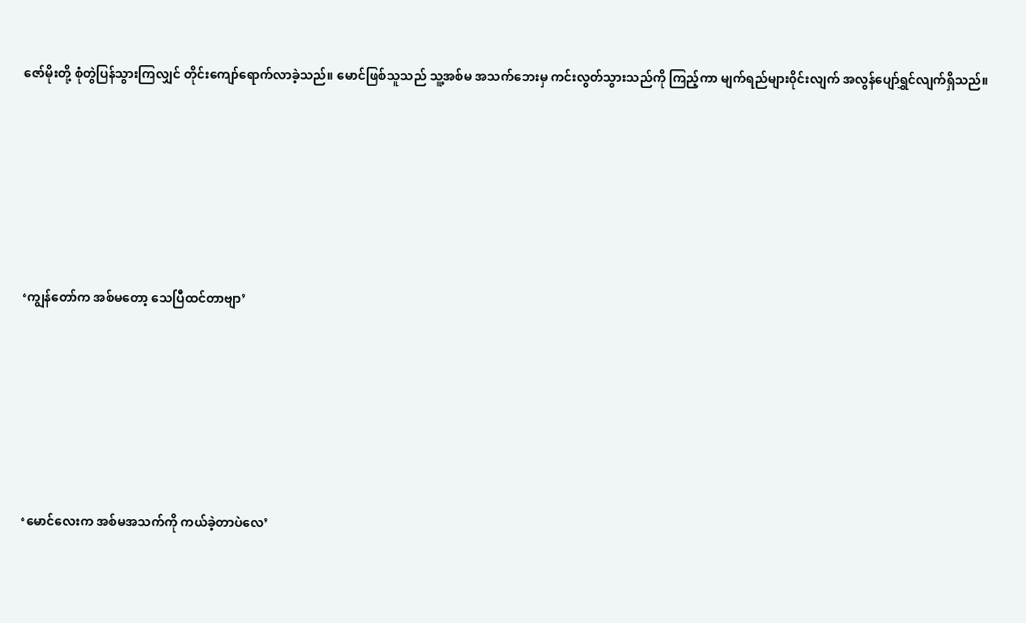ဇော်မိုးတို့ စုံတွဲပြန်သွားကြလျှင် တိုင်းကျော်ရောက်လာခဲ့သည်။ မောင်ဖြစ်သူသည် သူ့အစ်မ အသက်ဘေးမှ ကင်းလွတ်သွားသည်ကို ကြည့်ကာ မျက်ရည်များ၀ိုင်းလျက် အလွန်ပျော်ရွှင်လျက်ရှိသည်။







‘ကျွန်တော်က အစ်မတော့ သေပြီထင်တာဗျာ’







‘မောင်လေးက အစ်မအသက်ကို ကယ်ခဲ့တာပဲလေ’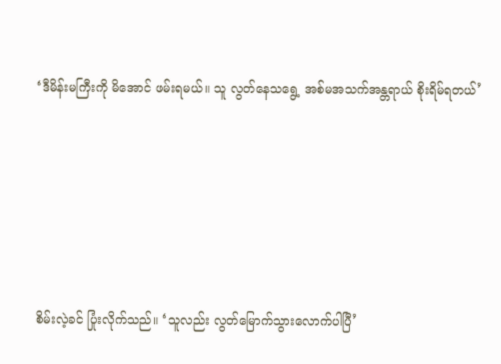‘ဒီမိန်းမကြီးကို မိအောင် ဖမ်းရမယ်။ သူ လွတ်နေသရွေ့ အစ်မအသက်အန္တရာယ် စိုးရိမ်ရတယ်’







စိမ်းလဲ့ခင် ပြုံးလိုက်သည်။ ‘သူလည်း လွတ်မြောက်သွားလောက်ပါပြီ’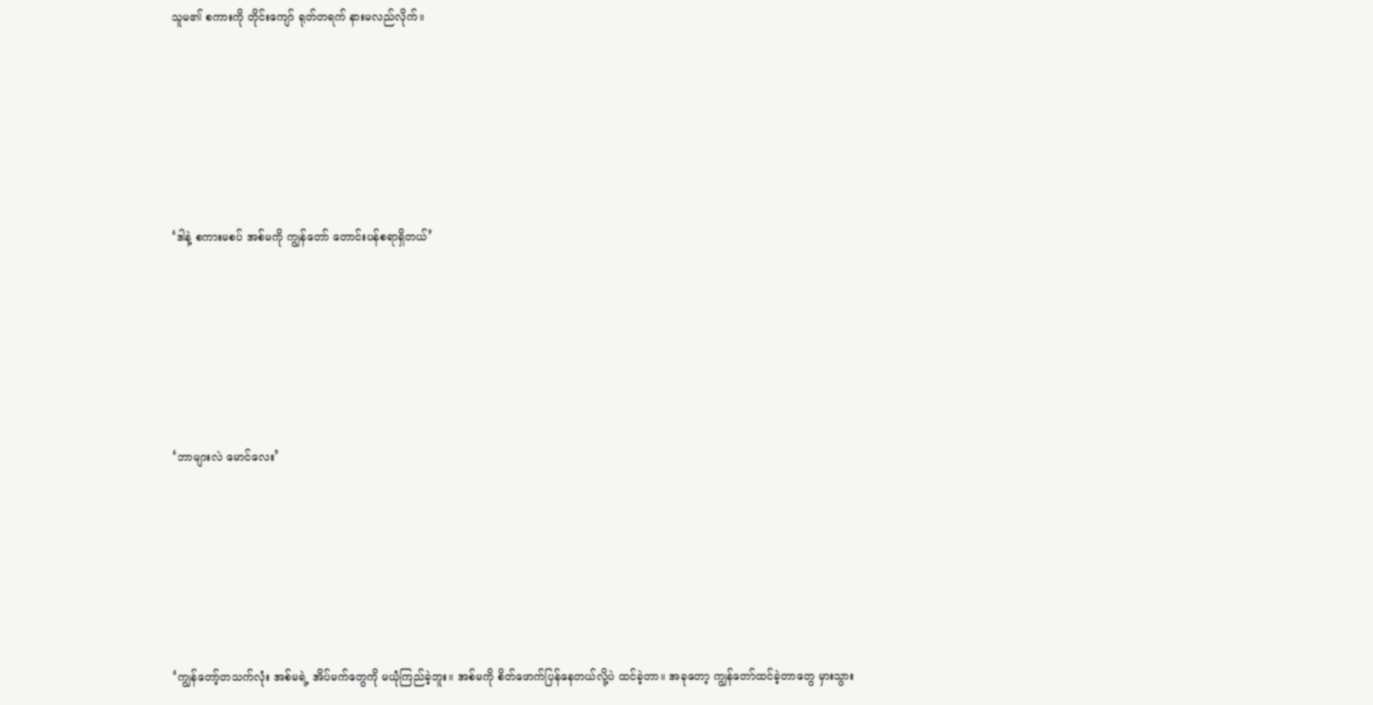သူမ၏ စကားကို တိုင်းကျော် ရုတ်တရက် နားမလည်လိုက်။







‘ဒါနဲ့ စကားမစပ် အစ်မကို ကျွန်တော် တောင်းပန်စရာရှိတယ်’







‘ဘာများလဲ မောင်လေး’







‘ကျွန်တော့်တသက်လုံး အစ်မရဲ့ အိပ်မက်တွေကို မယုံကြည်ခဲ့ဘူး။ အစ်မကို စိတ်ဖောက်ပြန်နေတယ်လို့ပဲ ထင်ခဲ့တာ။ အခုတော့ ကျွန်တော်ထင်ခဲ့တာတွေ မှားသွား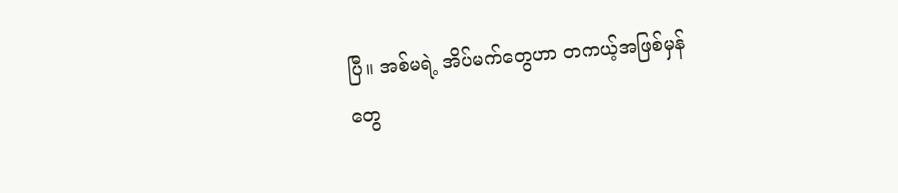ပြီ။ အစ်မရဲ့ အိပ်မက်တွေဟာ တကယ့်အဖြစ်မှန်တွေ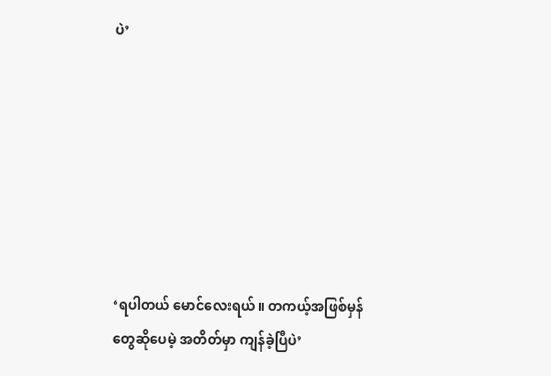ပဲ’







‘ရပါတယ် မောင်လေးရယ်။ တကယ့်အဖြစ်မှန်တွေဆိုပေမဲ့ အတိတ်မှာ ကျန်ခဲ့ပြီပဲ’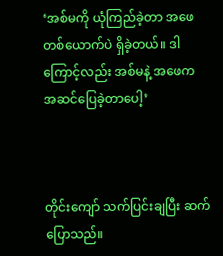‘အစ်မကို ယုံကြည်ခဲ့တာ အဖေတစ်ယောက်ပဲ ရှိခဲ့တယ်။ ဒါကြောင့်လည်း အစ်မနဲ့ အဖေက အဆင်ပြေခဲ့တာပေါ့’



တိုင်းကျော် သက်ပြင်းချပြီး ဆက်ပြောသည်။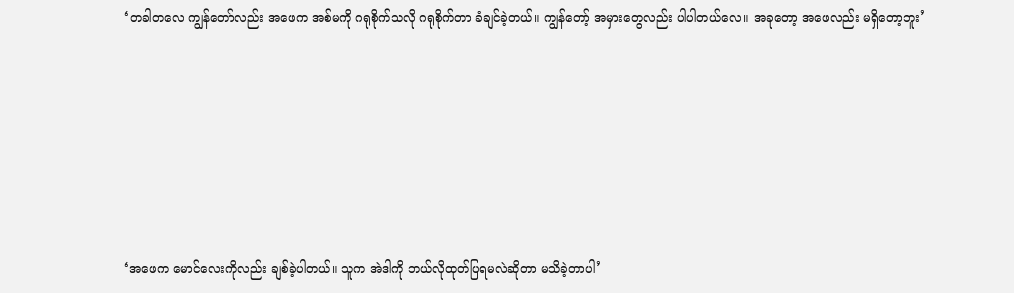‘တခါတလေ ကျွန်တော်လည်း အဖေက အစ်မကို ဂရုစိုက်သလို ဂရုစိုက်တာ ခံချင်ခဲ့တယ်။ ကျွန်တော့် အမှားတွေလည်း ပါပါတယ်လေ။ အခုတော့ အဖေလည်း မရှိတော့ဘူး’







‘အဖေက မောင်လေးကိုလည်း ချစ်ခဲ့ပါတယ်။ သူက အဲဒါကို ဘယ်လိုထုတ်ပြရမလဲဆိုတာ မသိခဲ့တာပါ’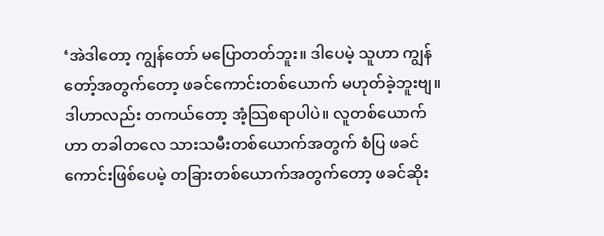‘အဲဒါတော့ ကျွန်တော် မပြောတတ်ဘူး။ ဒါပေမဲ့ သူဟာ ကျွန်တော့်အတွက်တော့ ဖခင်ကောင်းတစ်ယောက် မဟုတ်ခဲ့ဘူးဗျ။ ဒါဟာလည်း တကယ်တော့ အံ့သြစရာပါပဲ။ လူတစ်ယောက်ဟာ တခါတလေ သားသမီးတစ်ယောက်အတွက် စံပြ ဖခင်ကောင်းဖြစ်ပေမဲ့ တခြားတစ်ယောက်အတွက်တော့ ဖခင်ဆိုး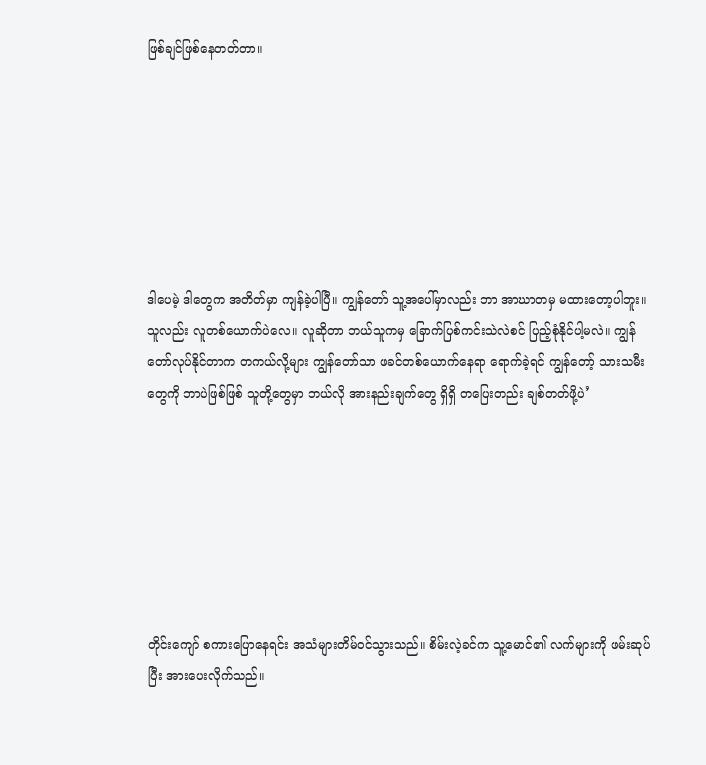ဖြစ်ချင်ဖြစ်နေတတ်တာ။







ဒါပေမဲ့ ဒါတွေက အတိတ်မှာ ကျန်ခဲ့ပါပြီ။ ကျွန်တော် သူ့အပေါ်မှာလည်း ဘာ အာဃာတမှ မထားတော့ပါဘူး။ သူလည်း လူတစ်ယောက်ပဲလေ။ လူဆိုတာ ဘယ်သူကမှ ခြောက်ပြစ်ကင်းသဲလဲစင် ပြည့်စုံနိုင်ပါ့မလဲ။ ကျွန်တော်လုပ်နိုင်တာက တကယ်လို့များ ကျွန်တော်သာ ဖခင်တစ်ယောက်နေရာ ရောက်ခဲ့ရင် ကျွန်တော့် သားသမီးတွေကို ဘာပဲဖြစ်ဖြစ် သူတို့တွေမှာ ဘယ်လို အားနည်းချက်တွေ ရှိရှိ တပြေးတည်း ချစ်တတ်ဖို့ပဲ’







တိုင်းကျော် စကားပြောနေရင်း အသံများတိမ်၀င်သွားသည်။ စိမ်းလဲ့ခင်က သူ့မောင်၏ လက်များကို ဖမ်းဆုပ်ပြီး အားပေးလိုက်သည်။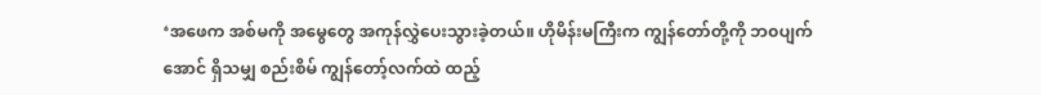‘အဖေက အစ်မကို အမွေတွေ အကုန်လွှဲပေးသွားခဲ့တယ်။ ဟိုမိန်းမကြီးက ကျွန်တော်တို့ကို ဘ၀ပျက်အောင် ရှိသမျှ စည်းစိမ် ကျွန်တော့်လက်ထဲ ထည့်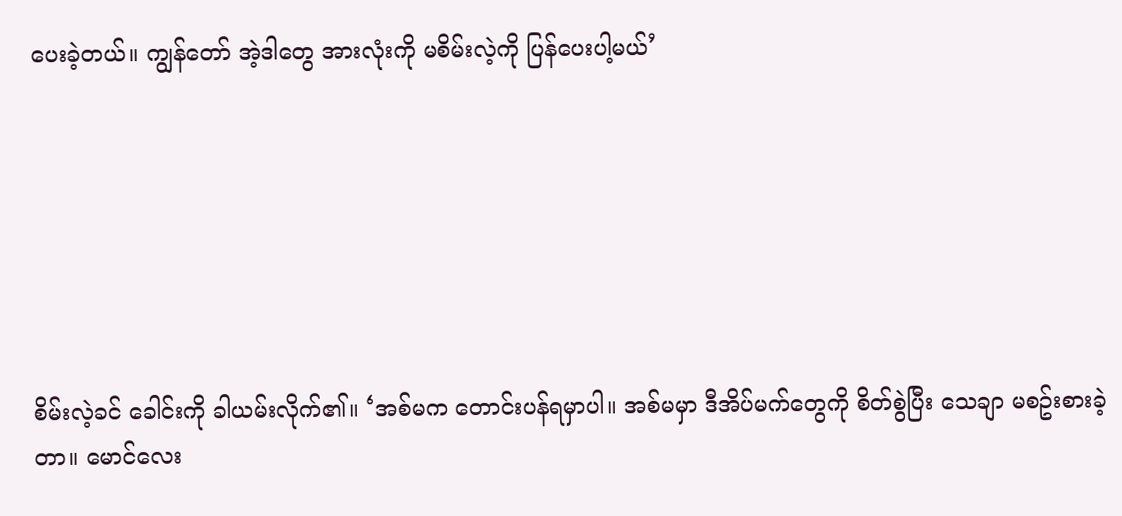ပေးခဲ့တယ်။ ကျွန်တော် အဲ့ဒါတွေ အားလုံးကို မစိမ်းလဲ့ကို ပြန်ပေးပါ့မယ်’







စိမ်းလဲ့ခင် ခေါင်းကို ခါယမ်းလိုက်၏။ ‘အစ်မက တောင်းပန်ရမှာပါ။ အစ်မမှာ ဒီအိပ်မက်တွေကို စိတ်စွဲပြီး သေချာ မစဥ်းစားခဲ့တာ။ မောင်လေး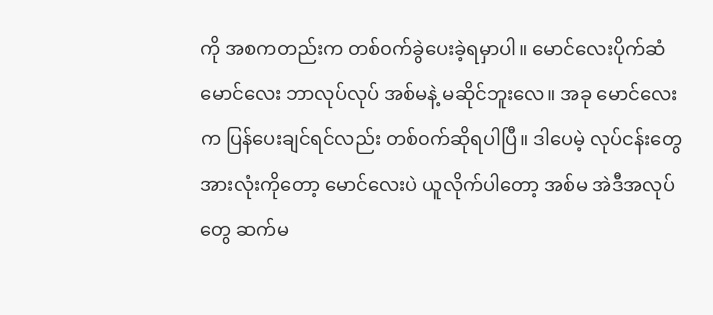ကို အစကတည်းက တစ်၀က်ခွဲပေးခဲ့ရမှာပါ။ မောင်လေးပိုက်ဆံ မောင်လေး ဘာလုပ်လုပ် အစ်မနဲ့ မဆိုင်ဘူးလေ။ အခု မောင်လေးက ပြန်ပေးချင်ရင်လည်း တစ်၀က်ဆိုရပါပြီ။ ဒါပေမဲ့ လုပ်ငန်းတွေအားလုံးကိုတော့ မောင်လေးပဲ ယူလိုက်ပါတော့ အစ်မ အဲဒီအလုပ်တွေ ဆက်မ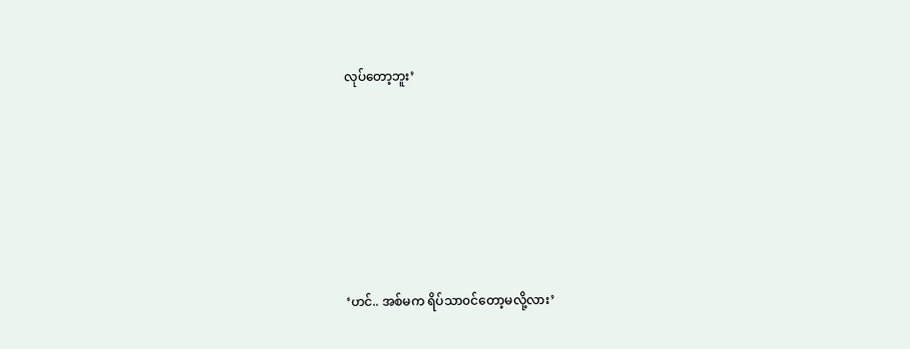လုပ်တော့ဘူး’







‘ဟင်.. အစ်မက ရိပ်သာ၀င်တော့မလို့လား’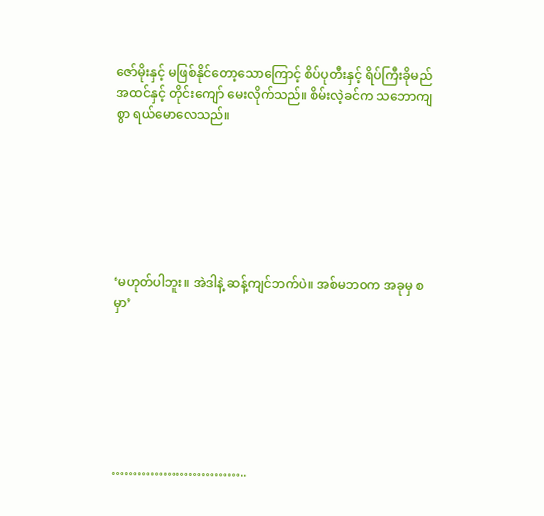ဇော်မိုးနှင့် မဖြစ်နိုင်တော့သောကြောင့် စိပ်ပုတီးနှင့် ရိပ်ကြီးခိုမည် အထင်နှင့် တိုင်းကျော် မေးလိုက်သည်။ စိမ်းလဲ့ခင်က သဘောကျစွာ ရယ်မောလေသည်။







‘မဟုတ်ပါဘူး။ အဲဒါနဲ့ ဆန့်ကျင်ဘက်ပဲ။ အစ်မဘ၀က အခုမှ စမှာ’







…………………………..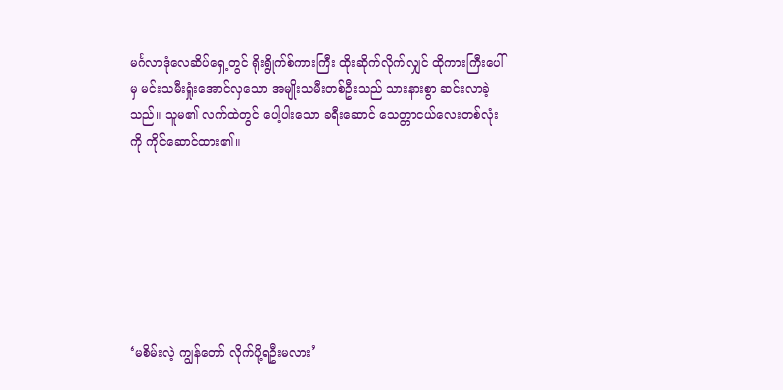မင်္ဂလာဒုံလေဆိပ်ရှေ့တွင် ရိုးရွိုက်စ်ကားကြီး ထိုးဆိုက်လိုက်လျှင် ထိုကားကြီးပေါ်မှ မင်းသမီးရှုံးအောင်လှသော အမျိုးသမီးတစ်ဦးသည် သားနားစွာ ဆင်းလာခဲ့သည်။ သူမ၏ လက်ထဲတွင် ပေါ့ပါးသော ခရီးဆောင် သေတ္တာငယ်လေးတစ်လုံးကို ကိုင်ဆောင်ထား၏။







‘မစိမ်းလဲ့ ကျွန်တော် လိုက်ပို့ရဦးမလား’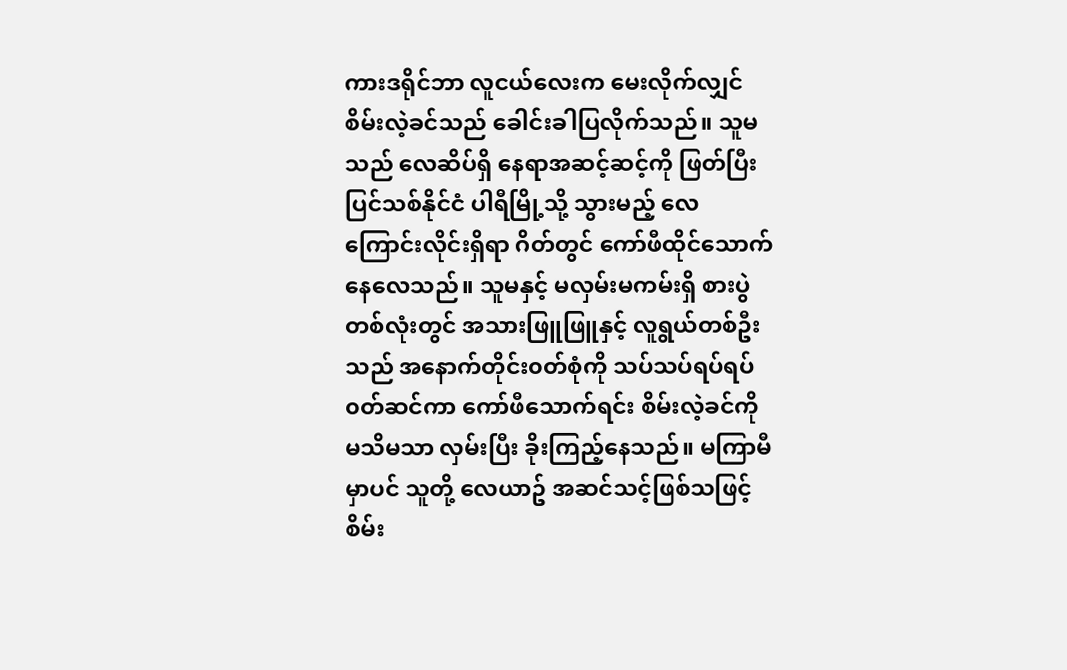ကားဒရိုင်ဘာ လူငယ်လေးက မေးလိုက်လျှင် စိမ်းလဲ့ခင်သည် ခေါင်းခါပြလိုက်သည်။ သူမသည် လေဆိပ်ရှိ နေရာအဆင့်ဆင့်ကို ဖြတ်ပြီး ပြင်သစ်နိုင်ငံ ပါရီမြို့သို့ သွားမည့် လေကြောင်းလိုင်းရှိရာ ဂိတ်တွင် ကော်ဖီထိုင်သောက်နေလေသည်။ သူမနှင့် မလှမ်းမကမ်းရှိ စားပွဲတစ်လုံးတွင် အသားဖြူဖြူနှင့် လူရွယ်တစ်ဦးသည် အနောက်တိုင်း၀တ်စုံကို သပ်သပ်ရပ်ရပ် ၀တ်ဆင်ကာ ကော်ဖီသောက်ရင်း စိမ်းလဲ့ခင်ကို မသိမသာ လှမ်းပြီး ခိုးကြည့်နေသည်။ မကြာမီမှာပင် သူတို့ လေယာဥ် အဆင်သင့်ဖြစ်သဖြင့် စိမ်း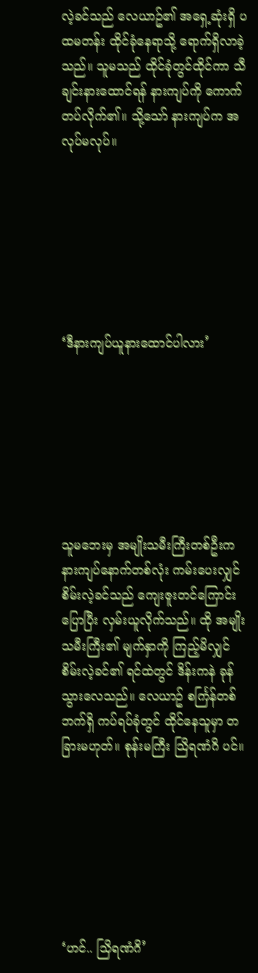လဲ့ခင်သည် လေယာဥ်၏ အရှေ့ဆုံးရှိ ပထမတန်း ထိုင်ခုံနေရာသို့ ရောက်ရှိလာခဲ့သည်။ သူမသည် ထိုင်ခုံတွင်ထိုင်ကာ သီချင်းနားထောင်ရန် နားကျပ်ကို ကောက်တပ်လိုက်၏။ သို့သော် နားကျပ်က အလုပ်မလုပ်။







‘ဒီနားကျပ်ယူနားထောင်ပါလား’







သူမဘေးမှ အမျိုးသမီးကြီးတစ်ဦးက နားကျပ်နောက်တစ်လုံး ကမ်းပေးလျှင် စိမ်းလဲ့ခင်သည် ကျေးဇူးတင်ကြောင်းပြောပြီး လှမ်းယူလိုက်သည်။ ထို အမျိုးသမီးကြီး၏ မျက်နှာကို ကြည့်မိလျှင် စိမ်းလဲ့ခင်၏ ရင်ထဲတွင် ဒိန်းကနဲ ခုန်သွားလေသည်။ လေယာဥ် စင်္ကြန်တစ်ဘက်ရှိ ကပ်ရပ်ခုံတွင် ထိုင်နေသူမှာ တခြားမဟုတ်။ စုန်းမကြီး သြိရဏံဂိ ပင်။







‘ဟင်.. သြိရဏံဂိ’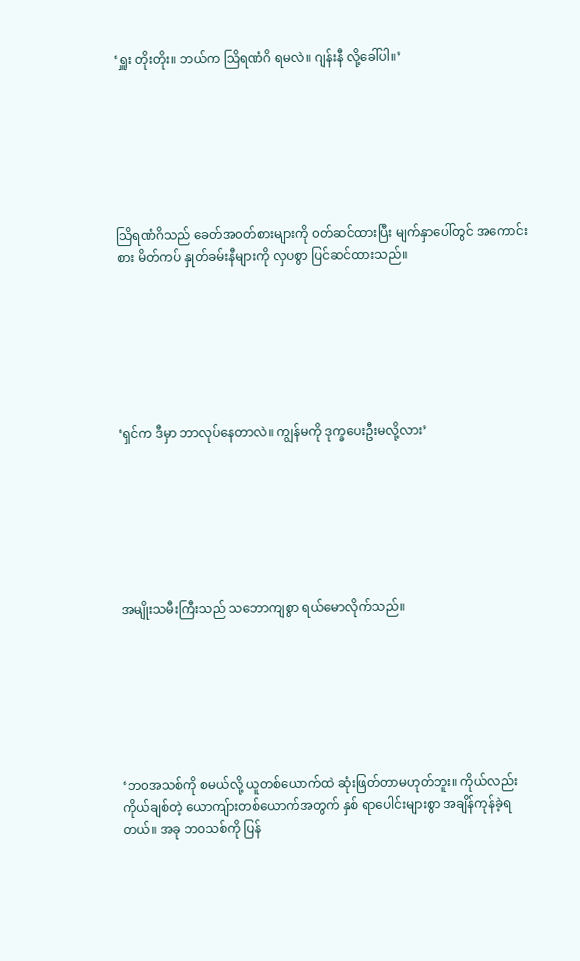‘ရှူး တိုးတိုး။ ဘယ်က သြိရဏံဂိ ရမလဲ။ ဂျန်းနီ လို့ခေါ်ပါ။’







သြိရဏံဂိသည် ခေတ်အ၀တ်စားများကို ၀တ်ဆင်ထားပြီး မျက်နှာပေါ်တွင် အကောင်းစား မိတ်ကပ် နှုတ်ခမ်းနီများကို လှပစွာ ပြင်ဆင်ထားသည်။







‘ရှင်က ဒီမှာ ဘာလုပ်နေတာလဲ။ ကျွန်မကို ဒုက္ခပေးဦးမလို့လား’







အမျိုးသမီးကြီးသည် သဘောကျစွာ ရယ်မောလိုက်သည်။







‘ဘ၀အသစ်ကို စမယ်လို့ ယူတစ်ယောက်ထဲ ဆုံးဖြတ်တာမဟုတ်ဘူး။ ကိုယ်လည်း ကိုယ်ချစ်တဲ့ ယောကျ်ားတစ်ယောက်အတွက် နှစ် ရာပေါင်းများစွာ အချိန်ကုန်ခဲ့ရတယ်။ အခု ဘ၀သစ်ကို ပြန်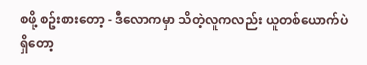စဖို့ စဥ်းစားတော့ - ဒီလောကမှာ သိတဲ့လူကလည်း ယူတစ်ယောက်ပဲ ရှိတော့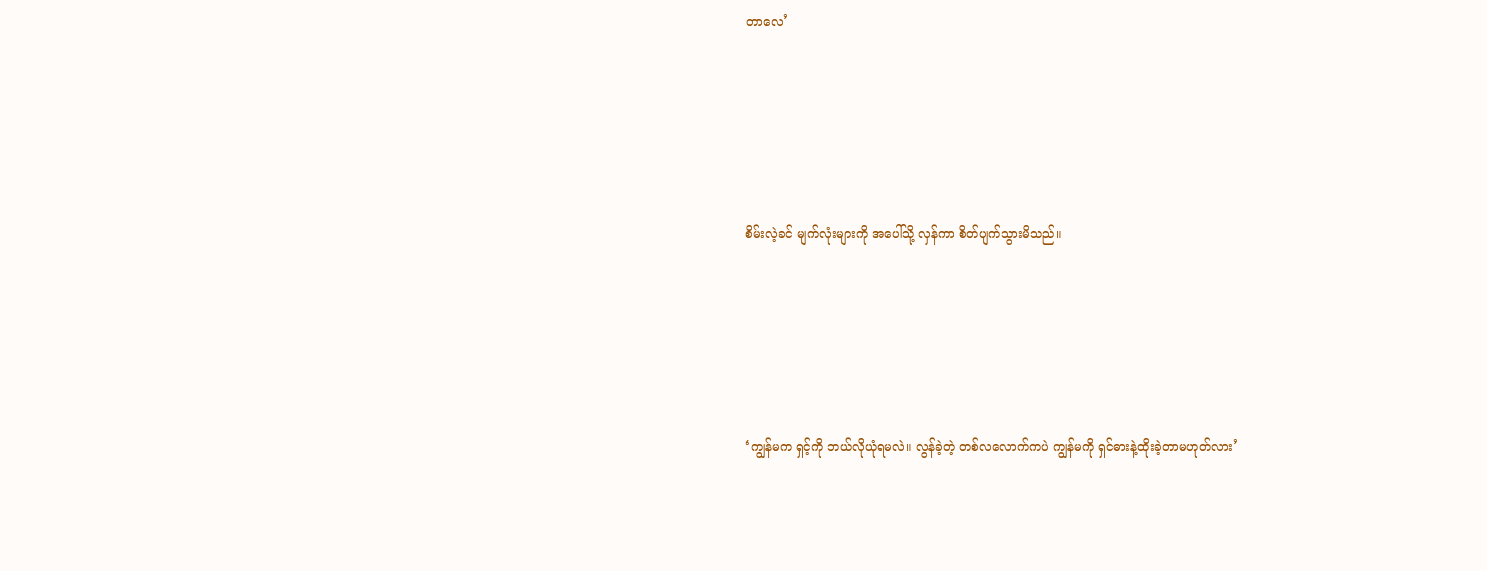တာလေ’







စိမ်းလဲ့ခင် မျက်လုံးများကို အပေါ်သို့ လှန်ကာ စိတ်ပျက်သွားမိသည်။







‘ကျွန်မက ရှင့်ကို ဘယ်လိုယုံရမလဲ။ လွန်ခဲ့တဲ့ တစ်လလောက်ကပဲ ကျွန်မကို ရှင်ဓားနဲ့ထိုးခဲ့တာမဟုတ်လား’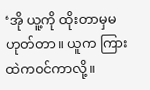‘အို ယူ့ကို ထိုးတာမှမဟုတ်တာ။ ယူက ကြားထဲက၀င်ကာလို့။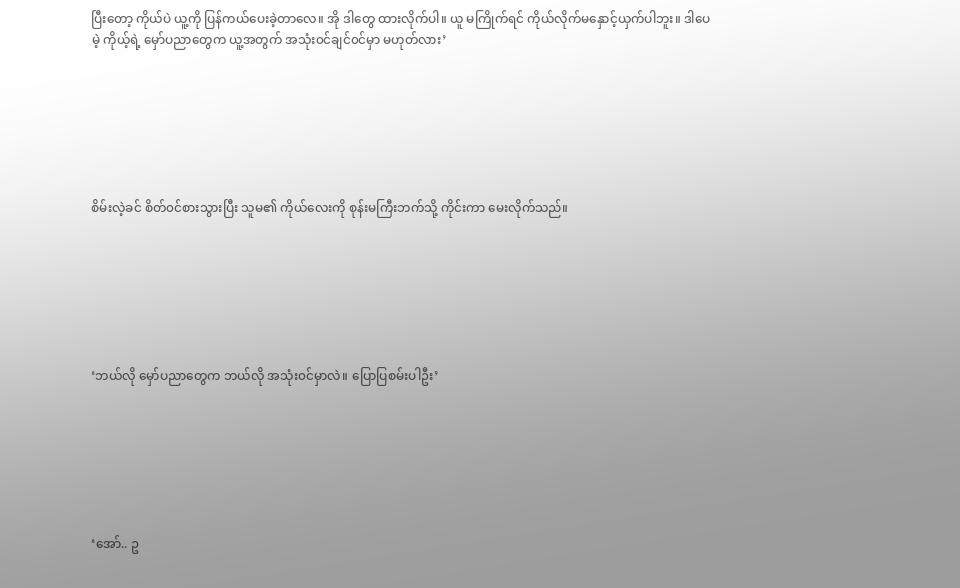ပြီးတော့ ကိုယ်ပဲ ယူ့ကို ပြန်ကယ်ပေးခဲ့တာလေ။ အို ဒါတွေ ထားလိုက်ပါ။ ယူ မကြိုက်ရင် ကိုယ်လိုက်မနှောင့်ယှက်ပါဘူး။ ဒါပေမဲ့ ကိုယ့်ရဲ့ မှော်ပညာတွေက ယူ့အတွက် အသုံး၀င်ချင်၀င်မှာ မဟုတ်လား’







စိမ်းလဲ့ခင် စိတ်၀င်စားသွားပြီး သူမ၏ ကိုယ်လေးကို စုန်းမကြီးဘက်သို့ ကိုင်းကာ မေးလိုက်သည်။







‘ဘယ်လို မှော်ပညာတွေက ဘယ်လို အသုံး၀င်မှာလဲ။ ပြောပြစမ်းပါဦး’







‘အော်.. ဥ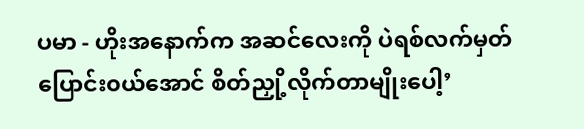ပမာ - ဟိုးအနောက်က အဆင်လေးကို ပဲရစ်လက်မှတ် ပြောင်း၀ယ်အောင် စိတ်ညှို့လိုက်တာမျိုးပေါ့’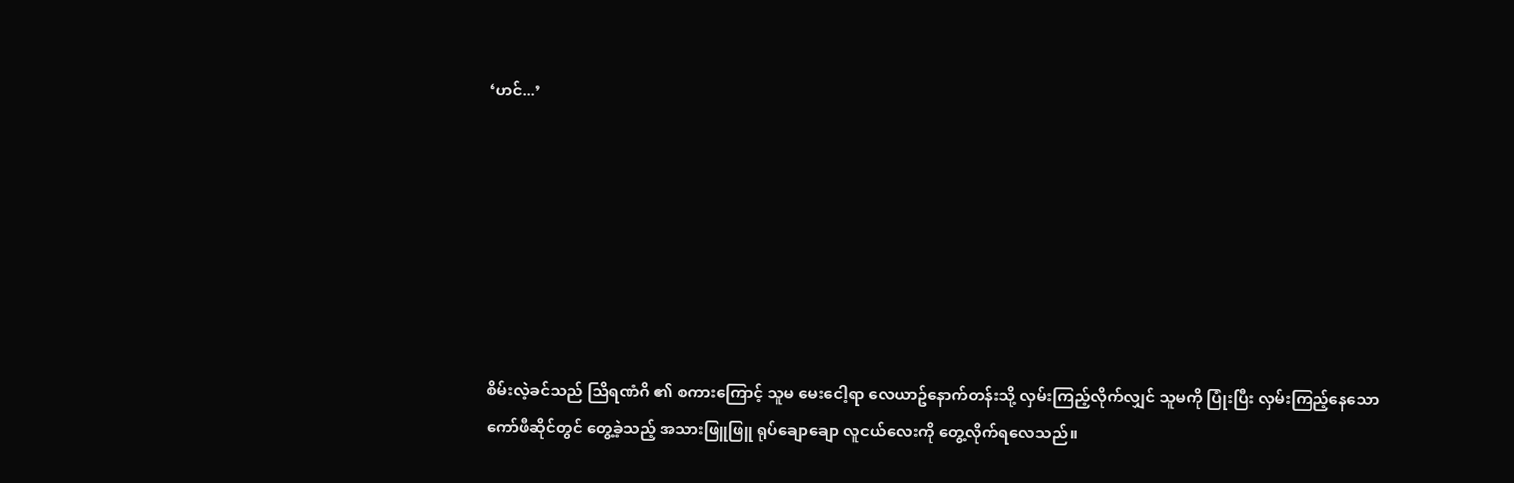‘ဟင်...’







စိမ်းလဲ့ခင်သည် သြိရဏံဂိ ၏ စကားကြောင့် သူမ မေးငေါ့ရာ လေယာဥ်နောက်တန်းသို့ လှမ်းကြည့်လိုက်လျှင် သူမကို ပြုံးပြီး လှမ်းကြည့်နေသော ကော်ဖီဆိုင်တွင် တွေ့ခဲ့သည့် အသားဖြူဖြူ ရုပ်ချောချော လူငယ်လေးကို တွေ့လိုက်ရလေသည်။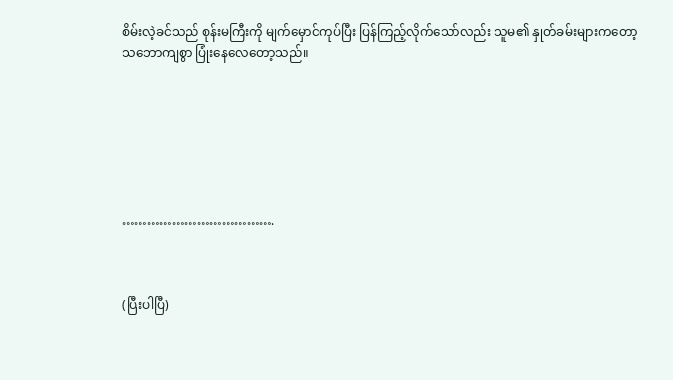စိမ်းလဲ့ခင်သည် စုန်းမကြီးကို မျက်မှောင်ကုပ်ပြီး ပြန်ကြည့်လိုက်သော်လည်း သူမ၏ နှုတ်ခမ်းများကတော့ သဘောကျစွာ ပြုံးနေလေတော့သည်။







……………………………….



(ပြီးပါပြီ)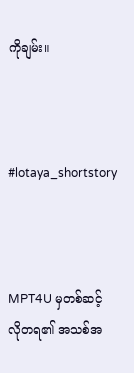ကိုချမ်း။



#lotaya_shortstory



MPT4U မှတစ်ဆင့် လိုတရ၏ အသစ်အ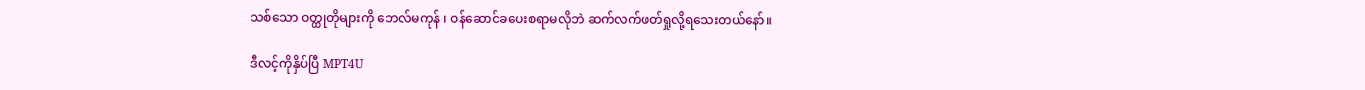သစ်သော ဝတ္ထုတိုများကို ဘေလ်မကုန် ၊ ဝန်ဆောင်ခပေးစရာမလိုဘဲ ဆက်လက်ဖတ်ရှုလို့ရသေးတယ်နော်။

ဒီလင့်ကိုနှိပ်ပြီ MPT4U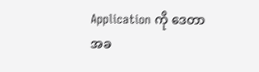Application ကို ဒေတာအခ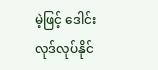မဲ့ဖြင့် ဒေါင်းလုဒ်လုပ်နိုင်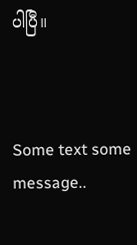ပါပြီ။



Some text some message..